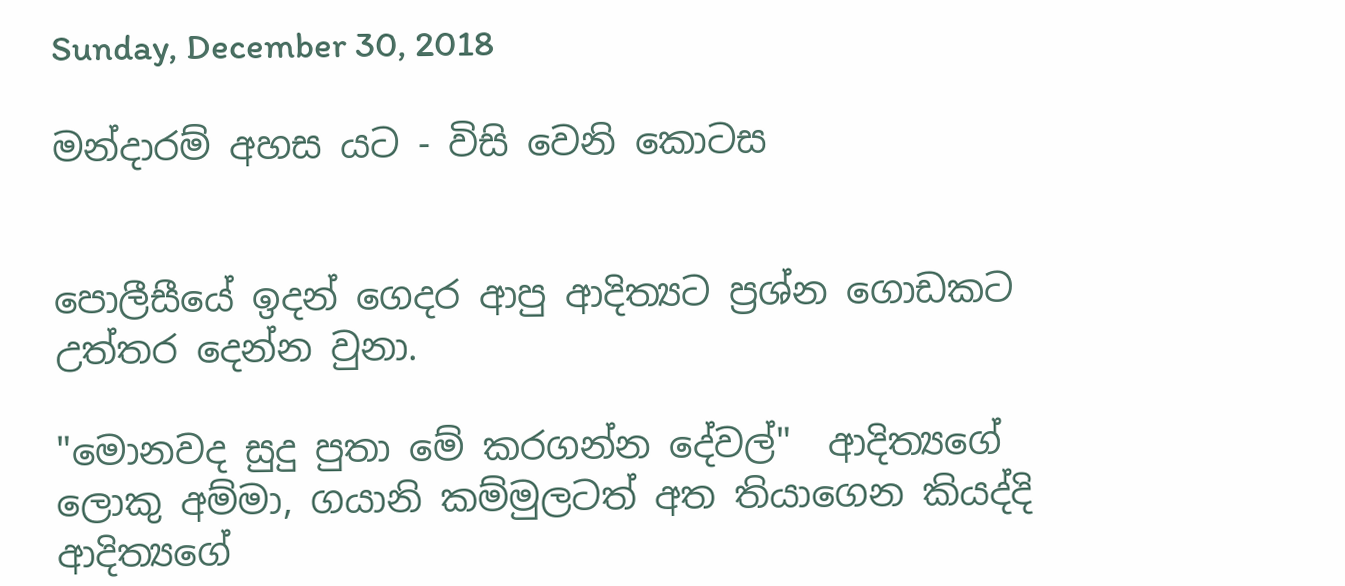Sunday, December 30, 2018

මන්දාරම් අහස යට - විසි වෙනි කොටස


පොලීසීයේ ඉදන් ගෙදර ආපු ආදිත්‍යට ප්‍රශ්න ගොඩකට උත්තර දෙන්න වුනා.

"මොනවද සුදු පුතා මේ කරගන්න දේවල්"  ආදිත්‍යගේ ලොකු අම්මා, ගයානි කම්මුලටත් අත තියාගෙන කියද්දි  ආදිත්‍යගේ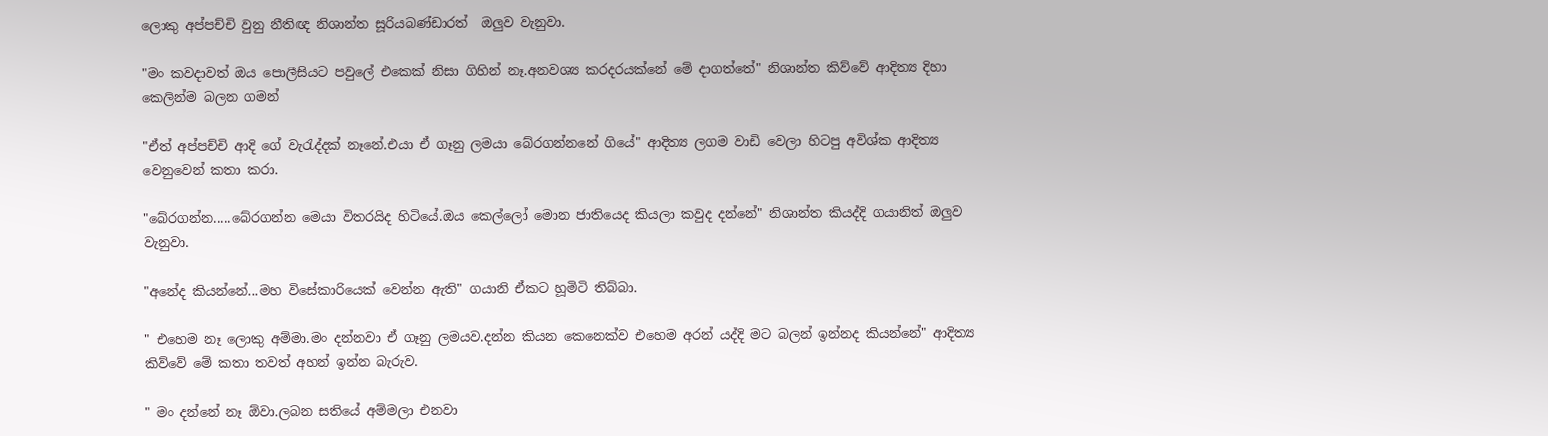ලොකු අප්පච්චි වුනු නීතිඥ නිශාන්ත සූරියබණ්ඩාරත්  ඔලුව වැනුවා.

"මං කවදාවත් ඔය පොලීසියට පවුලේ එකෙක් නිසා ගිහින් නෑ.අනවශ්‍ය කරදරයක්නේ මේ දාගත්තේ" නිශාන්ත කිව්වේ ආදිත්‍ය දිහා කෙලින්ම බලන ගමන්

"ඒත් අප්පච්චි ආදි ගේ වැරැද්දක් නෑනේ.එයා ඒ ගෑනු ලමයා බේරගන්නනේ ගියේ" ආදිත්‍ය ලගම වාඩි වෙලා හිටපු අවිශ්ක ආදිත්‍ය වෙනුවෙන් කතා කරා.

"බේරගන්න.....බේරගන්න මෙයා විතරයිද හිටියේ.ඔය කෙල්ලෝ මොන ජාතියෙද කියලා කවුද දන්නේ" නිශාන්ත කියද්දි ගයානිත් ඔලුව වැනුවා.

"අනේද කියන්නේ...මහ විසේකාරියෙක් වෙන්න ඇති" ගයානි ඒකට හූමිටි තිබ්බා.

" එහෙම නෑ ලොකු අම්මා.මං දන්නවා ඒ ගෑනු ලමයව.දන්න කියන කෙනෙක්ව එහෙම අරන් යද්දි මට බලන් ඉන්නද කියන්නේ" ආදිත්‍ය කිව්වේ මේ කතා තවත් අහන් ඉන්න බැරුව.

" මං දන්නේ නෑ ඕවා.ලබන සතියේ අම්මලා එනවා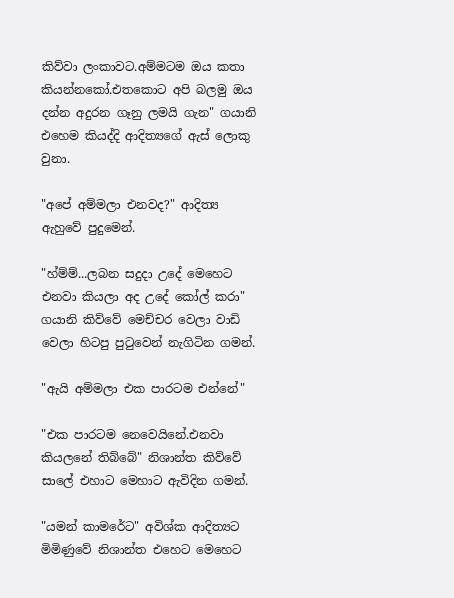කිව්වා ලංකාවට.අම්මටම ඔය කතා කියන්නකෝ.එතකොට අපි බලමු ඔය දන්න අදුරන ගෑනු ලමයි ගැන" ගයානි එහෙම කියද්දි ආදිත්‍යගේ ඇස් ලොකු වුනා.

"අපේ අම්මලා එනවද?" ආදිත්‍ය ඇහුවේ පුදුමෙන්.

"හ්ම්ම්...ලබන සදුදා උදේ මෙහෙට එනවා කියලා අද උදේ කෝල් කරා"  ගයානි කිව්වේ මෙච්චර වෙලා වාඩි වෙලා හිටපු පුටුවෙන් නැගිටින ගමන්.

"ඇයි අම්මලා එක පාරටම එන්නේ"

"එක පාරටම නෙවෙයිනේ.එනවා කියලනේ තිබ්බේ" නිශාන්ත කිව්වේ සාලේ එහාට මෙහාට ඇවිදින ගමන්.

"යමන් කාමරේට" අවිශ්ක ආදිත්‍යට මිමිණුවේ නිශාන්ත එහෙට මෙහෙට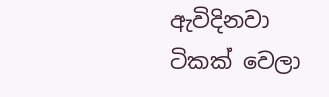ඇවිදිනවා ටිකක් වෙලා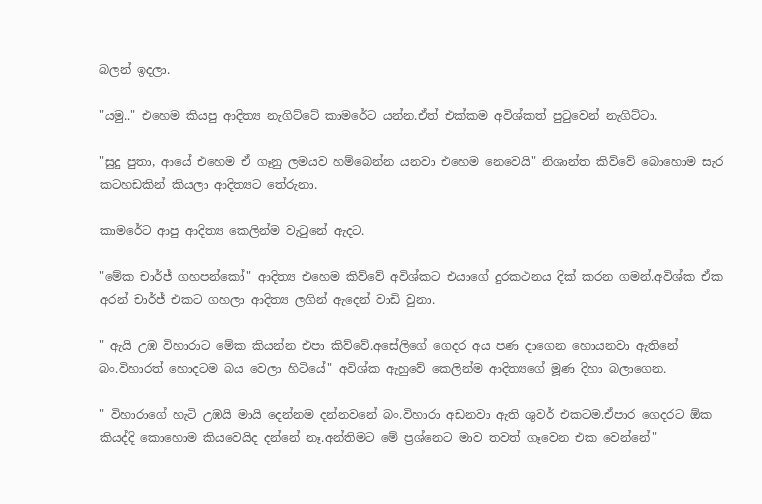බලන් ඉදලා.

"යමු.." එහෙම කියපු ආදිත්‍ය නැගිට්ටේ කාමරේට යන්න.ඒත් එක්කම අවිශ්කත් පුටුවෙන් නැගිට්ටා.

"සුදු පුතා, ආයේ එහෙම ඒ ගෑනු ලමයව හම්බෙන්න යනවා එහෙම නෙවෙයි" නිශාන්ත කිව්වේ බොහොම සැර කටහඩකින් කියලා ආදිත්‍යට තේරුනා.

කාමරේට ආපු ආදිත්‍ය කෙලින්ම වැටුනේ ඇදට.

"මේක චාර්ජ් ගහපන්කෝ" ආදිත්‍ය එහෙම කිව්වේ අවිශ්කට එයාගේ දුරකථනය දික් කරන ගමන්.අවිශ්ක ඒක අරන් චාර්ජ් එකට ගහලා ආදිත්‍ය ලගින් ඇදෙන් වාඩි වුනා.

" ඇයි උඹ විහාරාට මේක කියන්න එපා කිව්වේ.අසේලිගේ ගෙදර අය පණ දාගෙන හොයනවා ඇතිනේ බං.විහාරත් හොදටම බය වෙලා හිටියේ" අවිශ්ක ඇහුවේ කෙලින්ම ආදිත්‍යගේ මූණ දිහා බලාගෙන.

" විහාරාගේ හැටි උඹයි මායි දෙන්නම දන්නවනේ බං.විහාරා අඩනවා ඇති ශුවර් එකටම.ඒපාර ගෙදරට ඕක කියද්දි කොහොම කියවෙයිද දන්නේ නෑ.අන්තිමට මේ ප්‍රශ්නෙට මාව තවත් ගෑවෙන එක වෙන්නේ"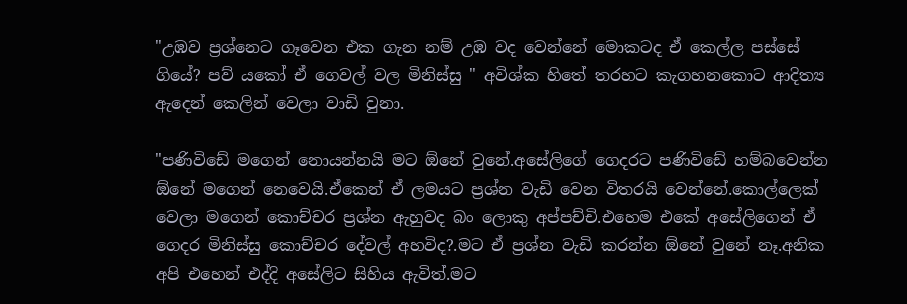"උඹව ප්‍රශ්නෙට ගෑවෙන එක ගැන නම් උඹ වද වෙන්නේ මොකටද ඒ කෙල්ල පස්සේ ගියේ? පව් යකෝ ඒ ගෙවල් වල මිනිස්සු " අවිශ්ක හිතේ තරහට කැගහනකොට ආදිත්‍ය ඇදෙන් කෙලින් වෙලා වාඩි වුනා.

"පණිවිඩේ මගෙන් නොයන්නයි මට ඕනේ වුනේ.අසේලිගේ ගෙදරට පණිවිඩේ හම්බවෙන්න ඕනේ මගෙන් නෙවෙයි.ඒකෙන් ඒ ලමයට ප්‍රශ්න වැඩි වෙන විතරයි වෙන්නේ.කොල්ලෙක් වෙලා මගෙන් කොච්චර ප්‍රශ්න ඇහුවද බං ලොකු අප්පච්චි.එහෙම එකේ අසේලිගෙන් ඒ ගෙදර මිනිස්සු කොච්චර දේවල් අහවිද?.මට ඒ ප්‍රශ්න වැඩි කරන්න ඕනේ වුනේ නෑ.අනික අපි එහෙන් එද්දි අසේලිට සිහිය ඇවිත්.මට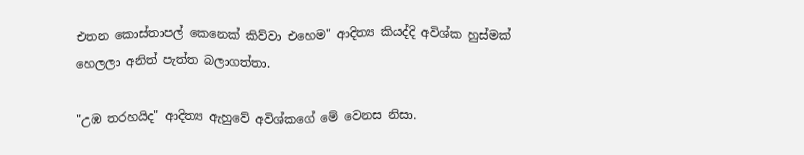එතන කොස්තාපල් කෙනෙක් කිව්වා එහෙම" ආදිත්‍ය කියද්දි අවිශ්ක හුස්මක් හෙලලා අනිත් පැත්ත බලාගත්තා.

"උඹ තරහයිද" ආදිත්‍ය ඇහුවේ අවිශ්කගේ මේ වෙනස නිසා.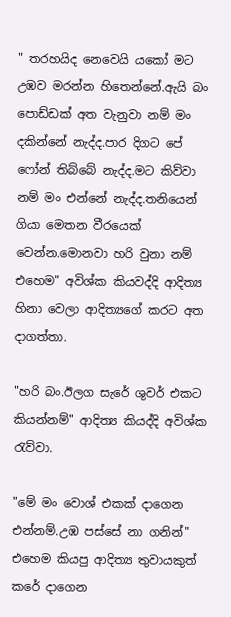" තරහයිද නෙවෙයි යකෝ මට උඹව මරන්න හිතෙන්නේ.ඇයි බං පොඩ්ඩක් අත වැනුවා නම් මං දකින්නේ නැද්ද.පාර දිගට පේ ෆෝන් තිබ්බේ නැද්ද.මට කිව්වා නම් මං එන්නේ නැද්ද.තනියෙන් ගියා මෙතන වීරයෙක් වෙන්න.මොනවා හරි වුනා නම් එහෙම" අවිශ්ක කියවද්දි ආදිත්‍ය හිනා වෙලා ආදිත්‍යගේ කරට අත දාගත්තා.

"හරි බං.ඊලග සැරේ ශුවර් එකට කියන්නම්" ආදිත්‍ය කියද්දි අවිශ්ක රැව්වා.

"මේ මං වොශ් එකක් දාගෙන එන්නම්.උඹ පස්සේ නා ගනින්" එහෙම කියපු ආදිත්‍ය තුවායකුත් කරේ දාගෙන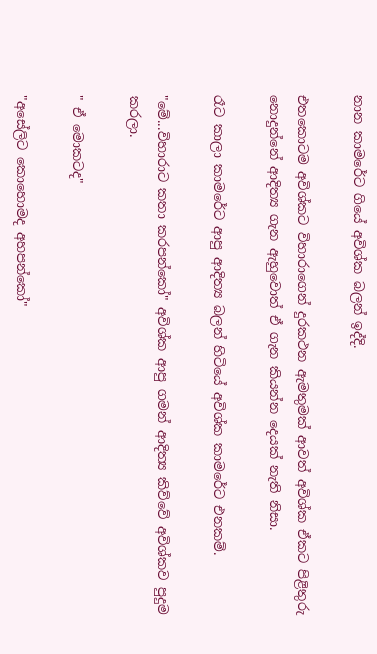නාන කාමරේට ගියේ අවිශ්ක බලන් ඉද්දි.

එතකොටම අවිශ්කට විහාරාගෙන් දුරකථන ඇමතුමක් ආවත් අවිශ්ක ඒකට පිළිතුරු නොදුන්නේ ආදිත්‍ය ගැන ඇහුවොත් ඒ ගැන කියන්න දෙයක් නැති නිසා.

රෑට කාලා කාමරේට ආපු ආදිත්‍ය බලන් හිටියේ අවිශ්ක කාමරේට එනකම්.

"මේ...විහාරාට කතා කරපන්කෝ" අවිශ්ක ආපු ගමන් ආදිත්‍ය කිව්වේ අවිශ්කව පුදුම කරලා.

" ඒ මොකටද"

"අසේලිට කොහොමද අහපන්කෝ"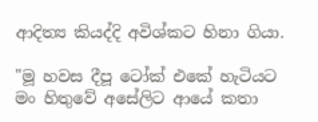ආදිත්‍ය කියද්දි අවිශ්කට හිනා ගියා.

"මූ හවස දීපූ ටෝක් එකේ හැටියට මං හිතුවේ අසේලිට ආයේ කතා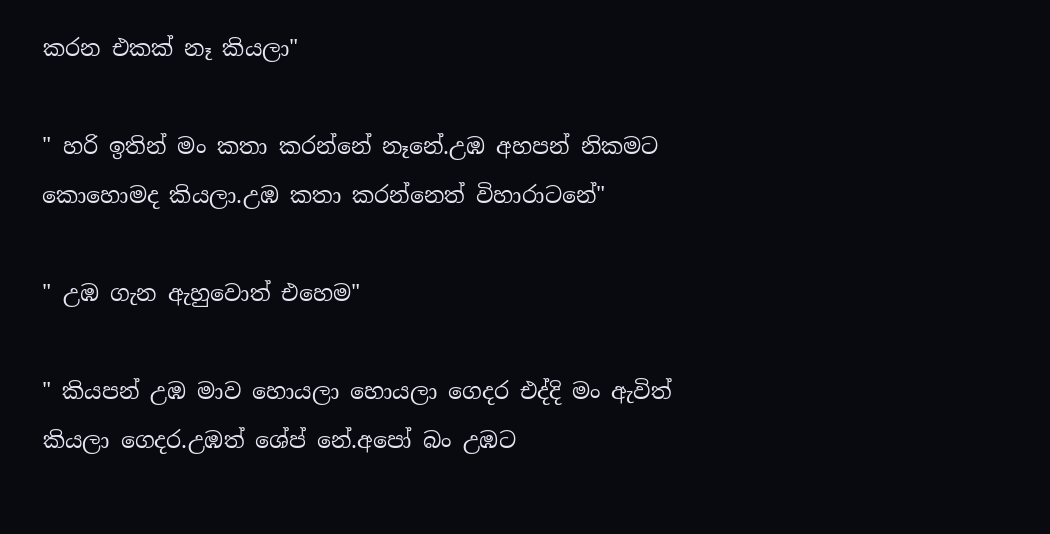කරන එකක් නෑ කියලා"

" හරි ඉතින් මං කතා කරන්නේ නෑනේ.උඹ අහපන් නිකමට කොහොමද කියලා.උඹ කතා කරන්නෙත් විහාරාටනේ"

" උඹ ගැන ඇහුවොත් එහෙම"

" කියපන් උඹ මාව හොයලා හොයලා ගෙදර එද්දි මං ඇවිත් කියලා ගෙදර.උඹත් ශේප් නේ.අපෝ බං උඹට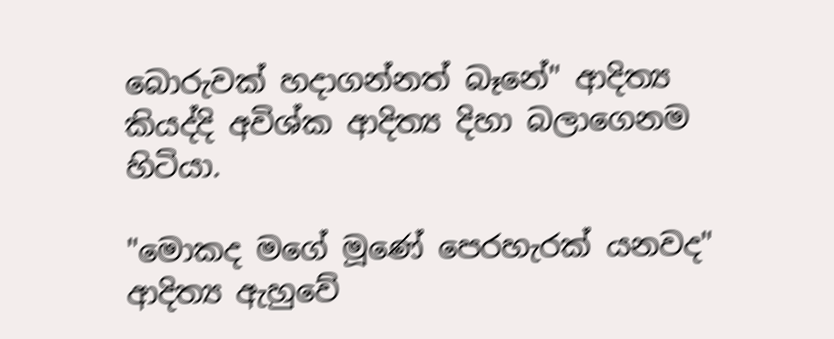බොරුවක් හදාගන්නත් බෑනේ" ආදිත්‍ය කියද්දි අවිශ්ක ආදිත්‍ය දිහා බලාගෙනම හිටියා.

"මොකද මගේ මූණේ පෙරහැරක් යනවද" ආදිත්‍ය ඇහුවේ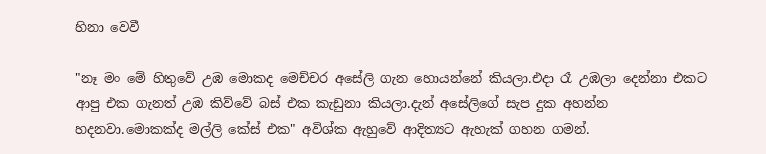හිනා වෙවී

"නෑ මං මේ හිතුවේ උඹ මොකද මෙච්චර අසේලි ගැන හොයන්නේ කියලා.එදා රෑ උඹලා දෙන්නා එකට ආපු එක ගැනත් උඹ කිව්වේ බස් එක කැඩුනා කියලා.දැන් අසේලිගේ සැප දුක අහන්න හදනවා.මොකක්ද මල්ලි කේස් එක" අවිශ්ක ඇහුවේ ආදිත්‍යට ඇහැක් ගහන ගමන්.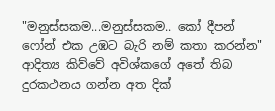"මනුස්සකම...මනුස්සකම.. කෝ දීපන් ෆෝන් එක උඹට බැරි නම් කතා කරන්න" ආදිත්‍ය කිව්වේ අවිශ්කගේ අතේ තිබ දුරකථනය ගන්න අත දික්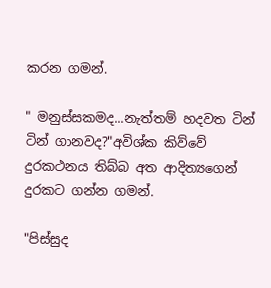කරන ගමන්.

" මනුස්සකමද...නැත්තම් හදවත ටින් ටින් ගානවද?"අවිශ්ක කිව්වේ දුරකථනය තිබ්බ අත ආදිත්‍යගෙන් දුරකට ගන්න ගමන්.

"පිස්සුද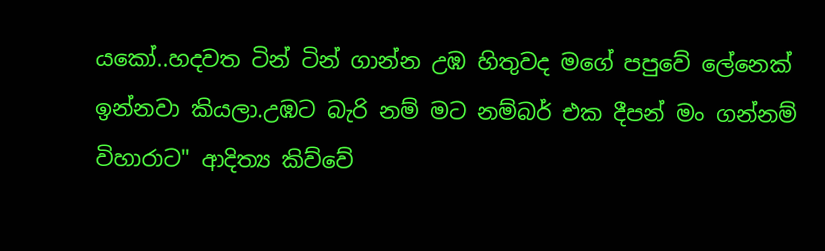යකෝ..හදවත ටින් ටින් ගාන්න උඹ හිතුවද මගේ පපුවේ ලේනෙක් ඉන්නවා කියලා.උඹට බැරි නම් මට නම්බර් එක දීපන් මං ගන්නම් විහාරාට" ආදිත්‍ය කිව්වේ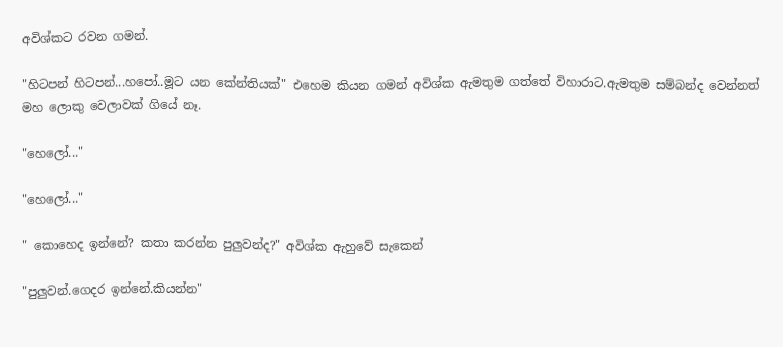අවිශ්කට රවන ගමන්.

"හිටපන් හිටපන්...හපෝ..මූට යන කේන්තියක්" එහෙම කියන ගමන් අවිශ්ක ඇමතුම ගත්තේ විහාරාට.ඇමතුම සම්බන්ද වෙන්නත් මහ ලොකු වෙලාවක් ගියේ නෑ.

"හෙලෝ..."

"හෙලෝ..."

" කොහෙද ඉන්නේ? කතා කරන්න පුලුවන්ද?" අවිශ්ක ඇහුවේ සැකෙන්

"පුලුවන්.ගෙදර ඉන්නේ.කියන්න"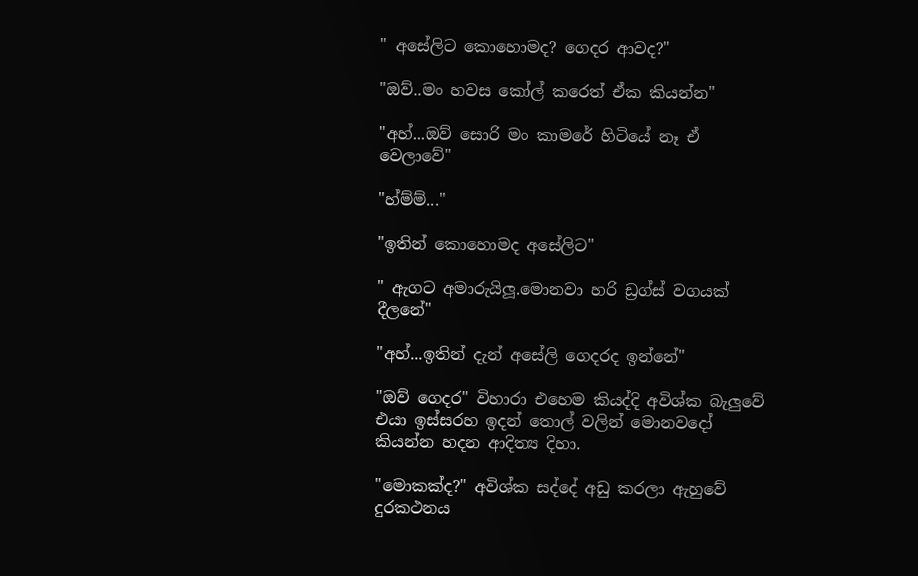" අසේලිට කොහොමද? ගෙදර ආවද?"

"ඔව්..මං හවස කෝල් කරෙත් ඒක කියන්න"

"අහ්...ඔව් සොරි මං කාමරේ හිටියේ නෑ ඒ වෙලාවේ"

"හ්ම්ම්..."

"ඉතින් කොහොමද අසේලිට"

" ඇගට අමාරුයිලූ.මොනවා හරි ඩ්‍රග්ස් වගයක් දීලනේ"

"අහ්...ඉතින් දැන් අසේලි ගෙදරද ඉන්නේ"

"ඔව් ගෙදර" විහාරා එහෙම කියද්දි අවිශ්ක බැලුවේ එයා ඉස්සරහ ඉදන් තොල් වලින් මොනවදෝ කියන්න හදන ආදිත්‍ය දිහා.

"මොකක්ද?" අවිශ්ක සද්දේ අඩු කරලා ඇහුවේ දුරකථනය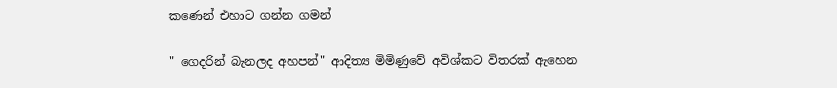කණෙන් එහාට ගන්න ගමන්

" ගෙදරින් බැනලද අහපන්" ආදිත්‍ය මිමිණුවේ අවිශ්කට විතරක් ඇහෙන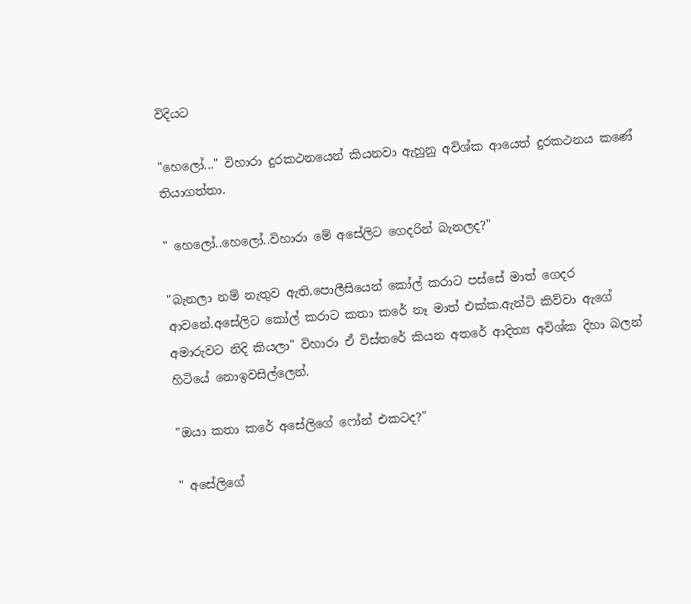විදියට

"හෙලෝ..." විහාරා දුරකථනයෙන් කියනවා ඇහුනු අවිශ්ක ආයෙත් දුරකථනය කණේ තියාගත්තා.

" හෙලෝ..හෙලෝ..විහාරා මේ අසේලිට ගෙදරින් බැනලද?"

"බැනලා නම් නැතුව ඇති.පොලීසියෙන් කෝල් කරාට පස්සේ මාත් ගෙදර ආවනේ.අසේලිට කෝල් කරාට කතා කරේ නෑ මාත් එක්ක.ඇන්ටි කිව්වා ඇගේ අමාරුවට නිදි කියලා" විහාරා ඒ විස්තරේ කියන අතරේ ආදිත්‍ය අවිශ්ක දිහා බලන් හිටියේ නොඉවසිල්ලෙන්.

"ඔයා කතා කරේ අසේලිගේ ෆෝන් එකටද?"

" අසේලිගේ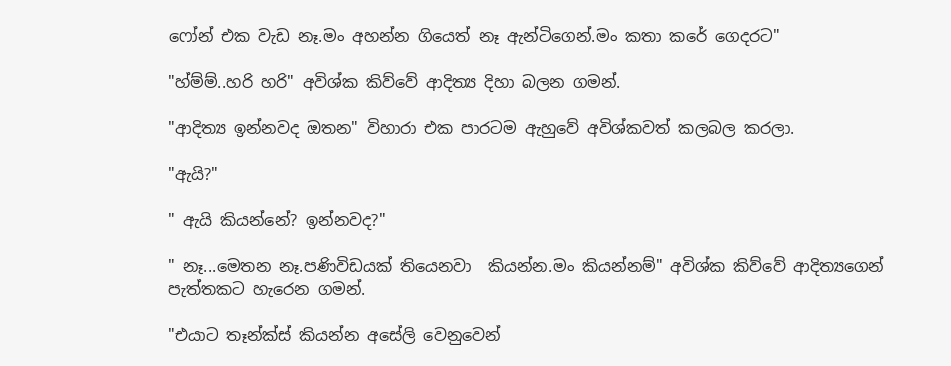ෆෝන් එක වැඩ නෑ.මං අහන්න ගියෙත් නෑ ඇන්ටිගෙන්.මං කතා කරේ ගෙදරට"

"හ්ම්ම්..හරි හරි" අවිශ්ක කිව්වේ ආදිත්‍ය දිහා බලන ගමන්.

"ආදිත්‍ය ඉන්නවද ඔතන" විහාරා එක පාරටම ඇහුවේ අවිශ්කවත් කලබල කරලා.

"ඇයි?"

" ඇයි කියන්නේ? ඉන්නවද?"

" නෑ...මෙතන නෑ.පණිවිඩයක් තියෙනවා  කියන්න.මං කියන්නම්" අවිශ්ක කිව්වේ ආදිත්‍යගෙන් පැත්තකට හැරෙන ගමන්.

"එයාට තෑන්ක්ස් කියන්න අසේලි වෙනුවෙන්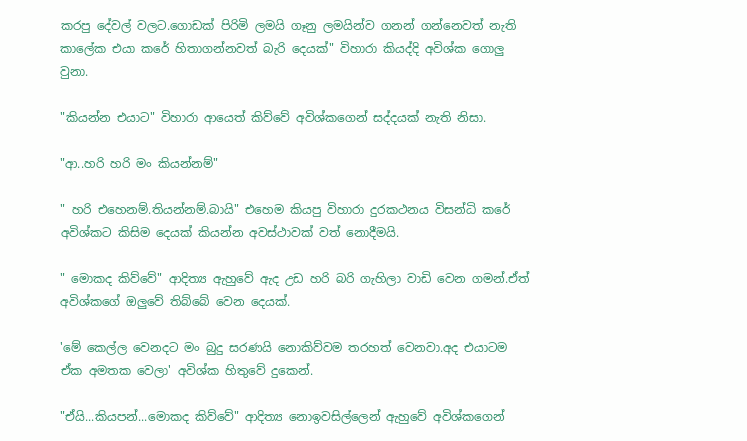කරපු දේවල් වලට.ගොඩක් පිරිමි ලමයි ගෑනු ලමයින්ව ගනන් ගන්නෙවත් නැති කාලේක එයා කරේ හිතාගන්නවත් බැරි දෙයක්" විහාරා කියද්දි අවිශ්ක ගොලු වුනා.

"කියන්න එයාට" විහාරා ආයෙත් කිව්වේ අවිශ්කගෙන් සද්දයක් නැති නිසා.

"ආ..හරි හරි මං කියන්නම්"

" හරි එහෙනම්.තියන්නම්.බායි" එහෙම කියපු විහාරා දුරකථනය විසන්ධි කරේ අවිශ්කට කිසිම දෙයක් කියන්න අවස්ථාවක් වත් නොදීමයි.

" මොකද කිව්වේ" ආදිත්‍ය ඇහුවේ ඇද උඩ හරි බරි ගැහිලා වාඩි වෙන ගමන්.ඒත් අවිශ්කගේ ඔලුවේ තිබ්බේ වෙන දෙයක්.

'මේ කෙල්ල වෙනදට මං බුදු සරණයි නොකිව්වම තරහත් වෙනවා.අද එයාටම ඒක අමතක වෙලා' අවිශ්ක හිතුවේ දුකෙන්.

"ඒයි...කියපන්...මොකද කිව්වේ" ආදිත්‍ය නොඉවසිල්ලෙන් ඇහුවේ අවිශ්කගෙන්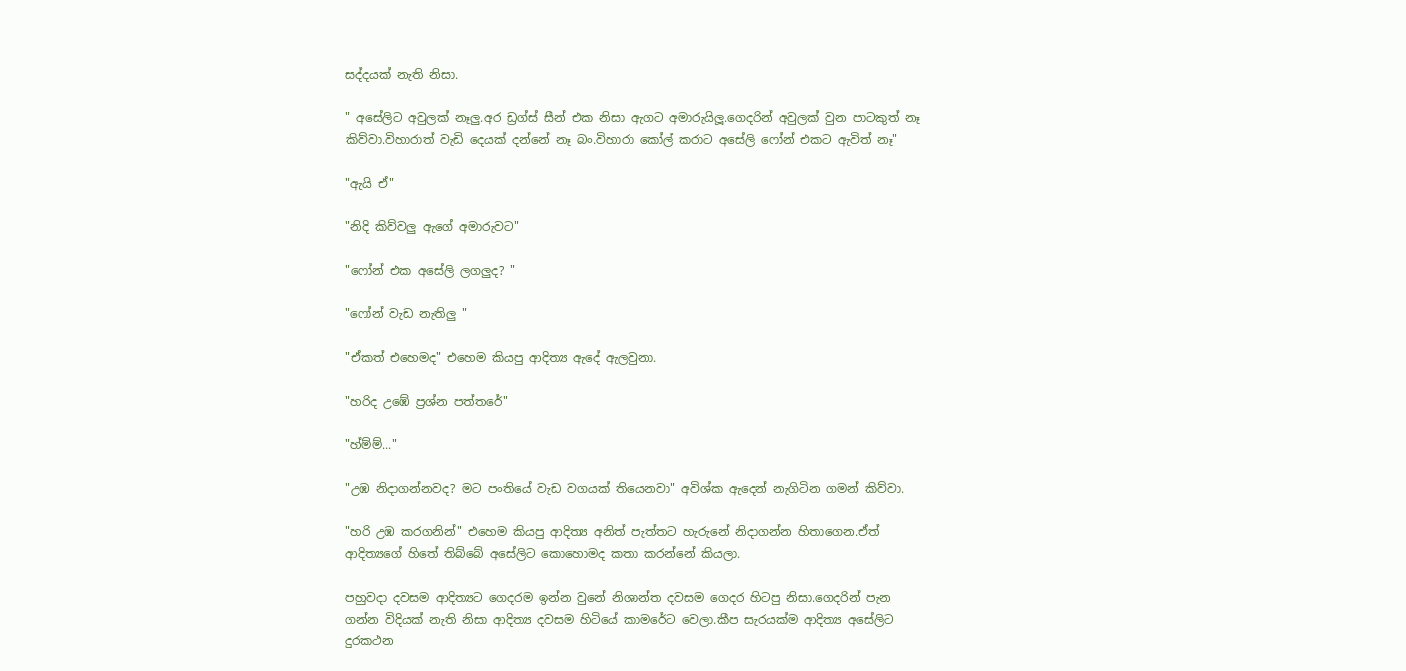සද්දයක් නැති නිසා.

" අසේලිට අවුලක් නෑලු.අර ඩ්‍රග්ස් සීන් එක නිසා ඇගට අමාරුයිලූ.ගෙදරින් අවුලක් වුන පාටකුත් නෑ කිව්වා.විහාරාත් වැඩි දෙයක් දන්නේ නෑ බං.විහාරා කෝල් කරාට අසේලි ෆෝන් එකට ඇවිත් නෑ"

"ඇයි ඒ"

"නිදි කිව්වලු ඇගේ අමාරුවට"

"ෆෝන් එක අසේලි ලගලුද? "

"ෆෝන් වැඩ නැතිලු "

"ඒකත් එහෙමද" එහෙම කියපු ආදිත්‍ය ඇදේ ඇලවුනා.

"හරිද උඹේ ප්‍රශ්න පත්තරේ"

"හ්ම්ම්..."

"උඹ නිදාගන්නවද? මට පංතියේ වැඩ වගයක් තියෙනවා" අවිශ්ක ඇදෙන් නැගිටින ගමන් කිව්වා.

"හරි උඹ කරගනින්" එහෙම කියපු ආදිත්‍ය අනිත් පැත්තට හැරුනේ නිදාගන්න හිතාගෙන.ඒත් ආදිත්‍යගේ හිතේ තිබ්බේ අසේලිට කොහොමද කතා කරන්නේ කියලා.

පහුවදා දවසම ආදිත්‍යට ගෙදරම ඉන්න වුනේ නිශාන්ත දවසම ගෙදර හිටපු නිසා.ගෙදරින් පැන ගන්න විදියක් නැති නිසා ආදිත්‍ය දවසම හිටියේ කාමරේට වෙලා.කීප සැරයක්ම ආදිත්‍ය අසේලිට දුරකථන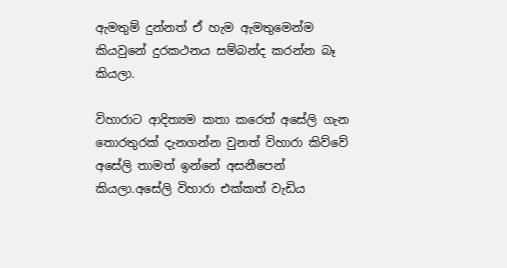ඇමතුම් දුන්නත් ඒ හැම ඇමතුමෙන්ම කියවුනේ දුරකථනය සම්බන්ද කරන්න බෑ කියලා.

විහාරාට ආදිත්‍යම කතා කරෙත් අසේලි ගැන තොරතුරක් දැනගන්න වුනත් විහාරා කිව්වේ අසේලි තාමත් ඉන්නේ අසනීපෙන් කියලා.අසේලි විහාරා එක්කත් වැඩිය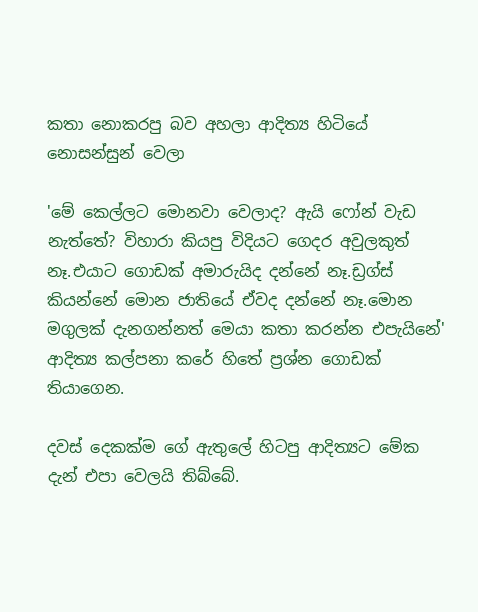කතා නොකරපු බව අහලා ආදිත්‍ය හිටියේ නොසන්සුන් වෙලා

'මේ කෙල්ලට මොනවා වෙලාද? ඇයි ෆෝන් වැඩ නැත්තේ? විහාරා කියපු විදියට ගෙදර අවුලකුත් නෑ.එයාට ගොඩක් අමාරුයිද දන්නේ නෑ.ඩ්‍රග්ස් කියන්නේ මොන ජාතියේ ඒවද දන්නේ නෑ.මොන මගුලක් දැනගන්නත් මෙයා කතා කරන්න එපැයිනේ' ආදිත්‍ය කල්පනා කරේ හිතේ ප්‍රශ්න ගොඩක් තියාගෙන.

දවස් දෙකක්ම ගේ ඇතුලේ හිටපු ආදිත්‍යට මේක දැන් එපා වෙලයි තිබ්බේ.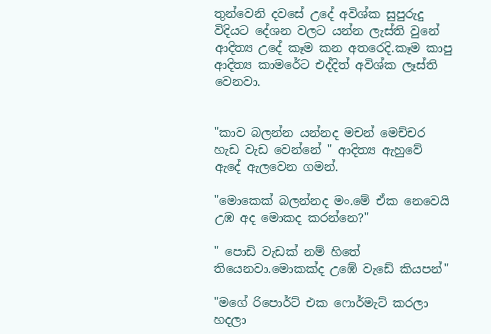තුන්වෙනි දවසේ උදේ අවිශ්ක සුපුරුදු විදියට දේශන වලට යන්න ලැස්ති වුනේ ආදිත්‍ය උදේ කෑම කන අතරෙදි.කෑම කාපු ආදිත්‍ය කාමරේට එද්දිත් අවිශ්ක ලෑස්ති වෙනවා.


"කාව බලන්න යන්නද මචන් මෙච්චර හැඩ වැඩ වෙන්නේ " ආදිත්‍ය ඇහුවේ ඇදේ ඇලවෙන ගමන්.

"මොකෙක් බලන්නද මං.මේ ඒක නෙවෙයි උඹ අද මොකද කරන්නෙ?"

" පොඩි වැඩක් නම් හිතේ තියෙනවා.මොකක්ද උඹේ වැඩේ කියපන්"

"මගේ රිපොර්ට් එක ෆොර්මැට් කරලා හදලා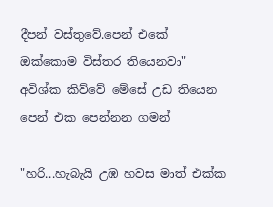දීපන් වස්තුවේ.පෙන් එකේ ඔක්කොම විස්තර තියෙනවා" අවිශ්ක කිව්වේ මේසේ උඩ තියෙන පෙන් එක පෙන්නන ගමන්

"හරි...හැබැයි උඹ හවස මාත් එක්ක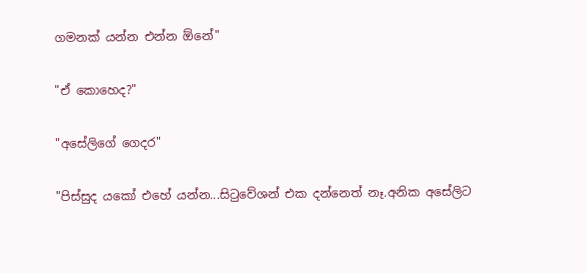ගමනක් යන්න එන්න ඕනේ"

"ඒ කොහෙද?"

"අසේලිගේ ගෙදර"

"පිස්සුද යකෝ එහේ යන්න...සිටුවේශන් එක දන්නෙත් නෑ.අනික අසේලිට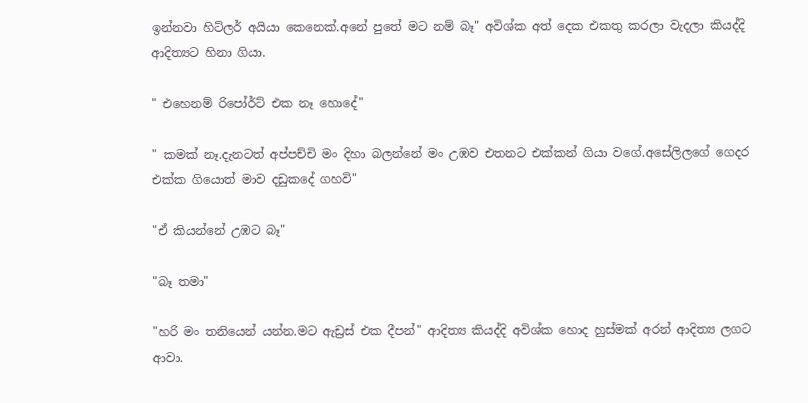ඉන්නවා හිට්ලර් අයියා කෙනෙක්.අනේ පුතේ මට නම් බෑ" අවිශ්ක අත් දෙක එකතු කරලා වැදලා කියද්දි ආදිත්‍යට හිනා ගියා.

" එහෙනම් රිපෝර්ට් එක නෑ හොදේ"

" කමක් නෑ.දැනටත් අප්පච්චි මං දිහා බලන්නේ මං උඹව එතනට එක්කන් ගියා වගේ.අසේලිලගේ ගෙදර එක්ක ගියොත් මාව දඩුකදේ ගහවි"

"ඒ කියන්නේ උඹට බෑ"

"බෑ තමා"

"හරි මං තනියෙන් යන්න.මට ඇඩ්‍රස් එක දීපන්" ආදිත්‍ය කියද්දි අවිශ්ක හොද හුස්මක් අරන් ආදිත්‍ය ලගට ආවා.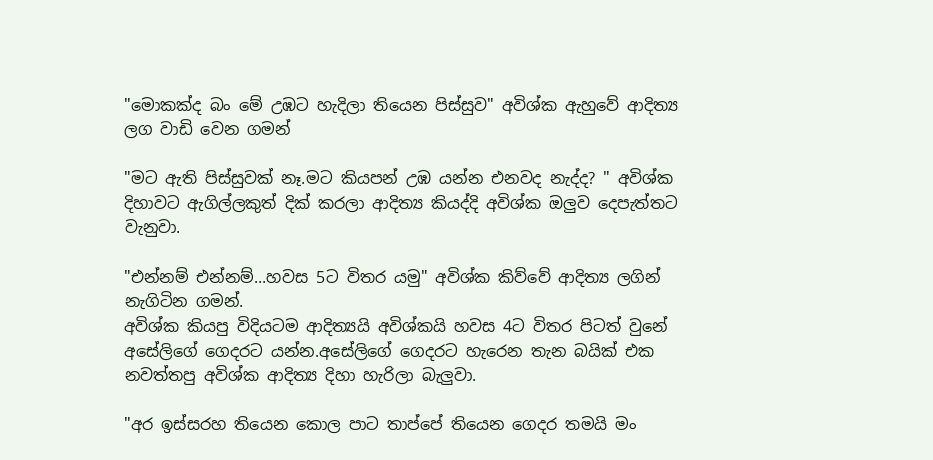"මොකක්ද බං මේ උඹට හැදිලා තියෙන පිස්සුව" අවිශ්ක ඇහුවේ ආදිත්‍ය ලග වාඩි වෙන ගමන්

"මට ඇති පිස්සුවක් නෑ.මට කියපන් උඹ යන්න එනවද නැද්ද? " අවිශ්ක දිහාවට ඇගිල්ලකුත් දික් කරලා ආදිත්‍ය කියද්දි අවිශ්ක ඔලුව දෙපැත්තට වැනුවා.

"එන්නම් එන්නම්...හවස 5ට විතර යමු" අවිශ්ක කිව්වේ ආදිත්‍ය ලගින් නැගිටින ගමන්.
අවිශ්ක කියපු විදියටම ආදිත්‍යයි අවිශ්කයි හවස 4ට විතර පිටත් වුනේ අසේලිගේ ගෙදරට යන්න.අසේලිගේ ගෙදරට හැරෙන තැන බයික් එක නවත්තපු අවිශ්ක ආදිත්‍ය දිහා හැරිලා බැලුවා.

"අර ඉස්සරහ තියෙන කොල පාට තාප්පේ තියෙන ගෙදර තමයි මං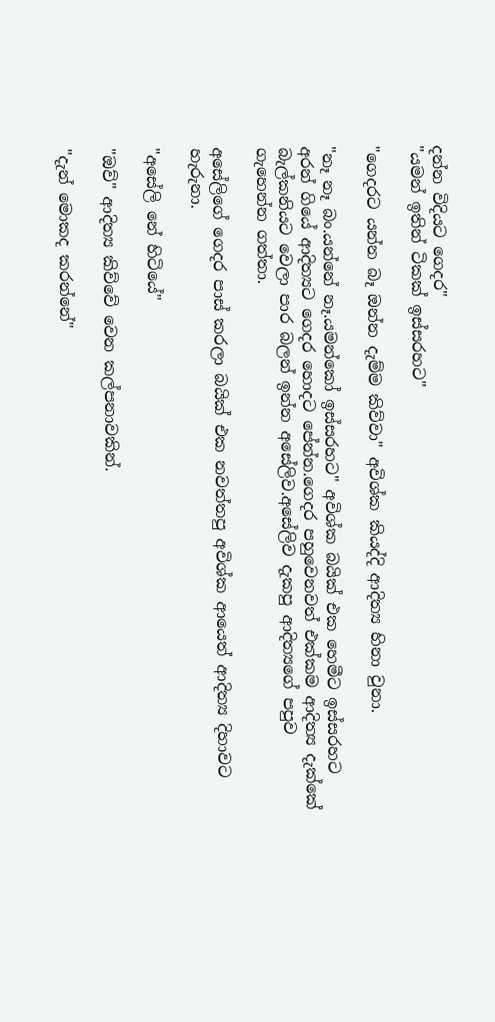දන්න විදියට ගෙදර"
"යමන් ඉතින් ටිකක් ඉස්සරහට"

"ගෙදරට යන්න බෑ ඔන්න දැම්ම කිව්වා" අවිශ්ක කියද්දි ආදිත්‍ය හිනා වුනා.

"නෑ නෑ බං.යන්නේ නෑ.යමන්කෝ ඉස්සරහට" අවිශ්ක බයික් එක හෙමීට ඉස්සරහට අරන් ගියේ ආදිත්‍යට ගෙදර හොදට පේන්න.ගෙදර පහුවෙනවත් එක්කම ආදිත්‍ය දැක්කේ බැල්කනියට වෙලා පාර බලන් ඉන්න අසේලිව.අසේලිව දැකපු ආදිත්‍යගේ පපුව ගැහෙන්න ගත්තා.

අසේලිගේ ගෙදර පාස් කරලා බයික් එක නවත්තපු අවිශ්ක ආයෙත් ආදිත්‍ය දිහාවට හැරුනා.

"අසේලි නේ හිටියේ"

"ඔව්" ආදිත්‍ය කිව්වේ වෙන කල්පනාවකින්.

"දැන් මොකද කරන්නේ"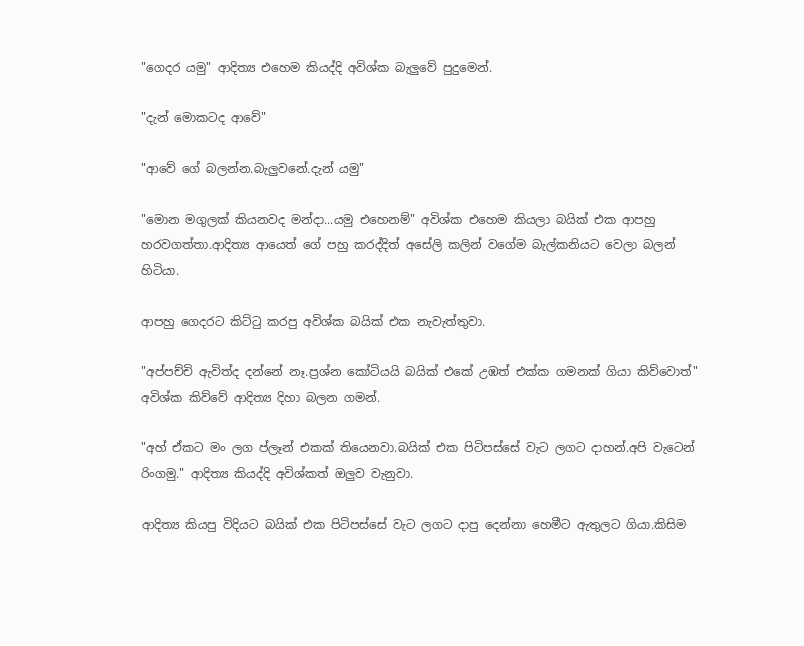"ගෙදර යමු" ආදිත්‍ය එහෙම කියද්දි අවිශ්ක බැලුවේ පුදුමෙන්.

"දැන් මොකටද ආවේ"

"ආවේ ගේ බලන්න.බැලුවනේ.දැන් යමු"

"මොන මගුලක් කියනවද මන්දා...යමු එහෙනම්" අවිශ්ක එහෙම කියලා බයික් එක ආපහු  හරවගත්තා.ආදිත්‍ය ආයෙත් ගේ පහු කරද්දිත් අසේලි කලින් වගේම බැල්කනියට වෙලා බලන් හිටියා.

ආපහු ගෙදරට කිට්ටු කරපු අවිශ්ක බයික් එක නැවැත්තුවා.

"අප්පච්චි ඇවිත්ද දන්නේ නෑ.ප්‍රශ්න කෝටියයි බයික් එකේ උඹත් එක්ක ගමනක් ගියා කිව්වොත්" අවිශ්ක කිව්වේ ආදිත්‍ය දිහා බලන ගමන්.

"අහ් ඒකට මං ලග ප්ලෑන් එකක් තියෙනවා.බයික් එක පිටිපස්සේ වැට ලගට දාහන්.අපි වැටෙන් රිංගමු." ආදිත්‍ය කියද්දි අවිශ්කත් ඔලුව වැනුවා.

ආදිත්‍ය කියපු විදියට බයික් එක පිටිපස්සේ වැට ලගට දාපු දෙන්නා හෙමීට ඇතුලට ගියා.කිසිම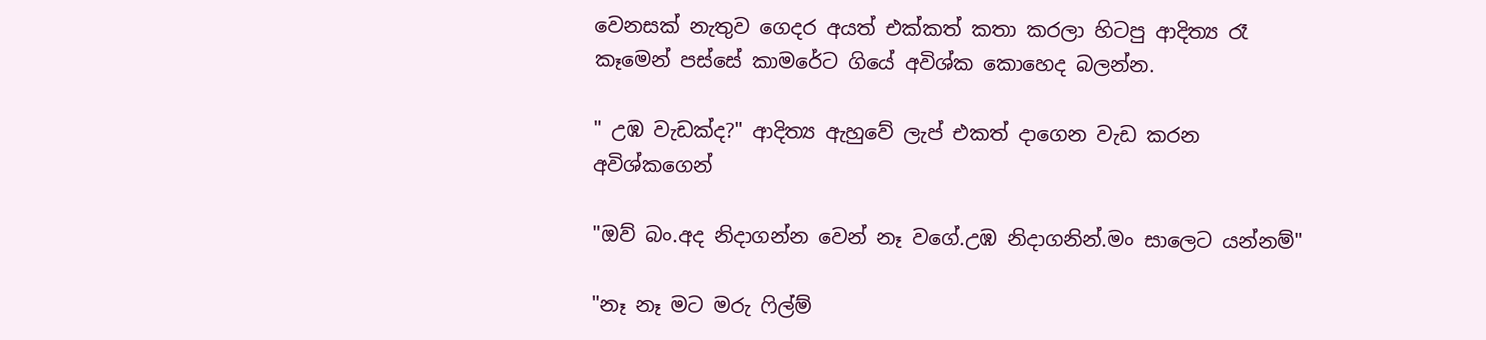වෙනසක් නැතුව ගෙදර අයත් එක්කත් කතා කරලා හිටපු ආදිත්‍ය රෑ කෑමෙන් පස්සේ කාමරේට ගියේ අවිශ්ක කොහෙද බලන්න.

" උඹ වැඩක්ද?" ආදිත්‍ය ඇහුවේ ලැප් එකත් දාගෙන වැඩ කරන අවිශ්කගෙන්

"ඔව් බං.අද නිදාගන්න වෙන් නෑ වගේ.උඹ නිදාගනින්.මං සාලෙට යන්නම්"

"නෑ නෑ මට මරු ෆිල්ම්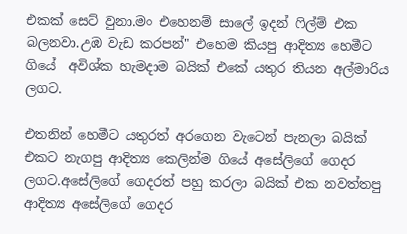එකක් සෙට් වුනා.මං එහෙනම් සාලේ ඉදන් ෆිල්ම් එක බලනවා.උඹ වැඩ කරපන්" එහෙම කියපු ආදිත්‍ය හෙමීට ගියේ  අවිශ්ක හැමදාම බයික් එකේ යතුර තියන අල්මාරිය ලගට.

එතනින් හෙමීට යතුරත් අරගෙන වැටෙන් පැනලා බයික් එකට නැගපු ආදිත්‍ය කෙලින්ම ගියේ අසේලිගේ ගෙදර ලගට.අසේලිගේ ගෙදරත් පහු කරලා බයික් එක නවත්තපු ආදිත්‍ය අසේලිගේ ගෙදර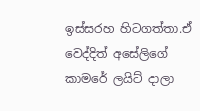ඉස්සරහ හිටගත්තා.ඒ වෙද්දිත් අසේලිගේ කාමරේ ලයිට් දාලා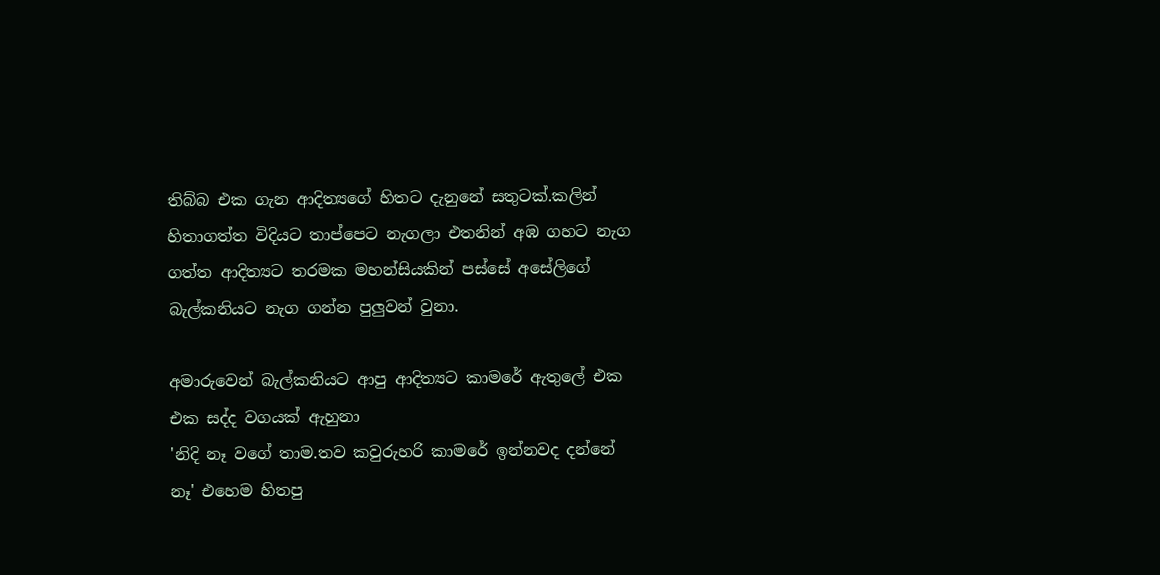තිබ්බ එක ගැන ආදිත්‍යගේ හිතට දැනුනේ සතුටක්.කලින් හිතාගත්ත විදියට තාප්පෙට නැගලා එතනින් අඹ ගහට නැග ගත්ත ආදිත්‍යට තරමක මහන්සියකින් පස්සේ අසේලිගේ බැල්කනියට නැග ගන්න පුලුවන් වුනා.

අමාරුවෙන් බැල්කනියට ආපු ආදිත්‍යට කාමරේ ඇතුලේ එක එක සද්ද වගයක් ඇහුනා
'නිදි නෑ වගේ තාම.තව කවුරුහරි කාමරේ ඉන්නවද දන්නේ නෑ' එහෙම හිතපු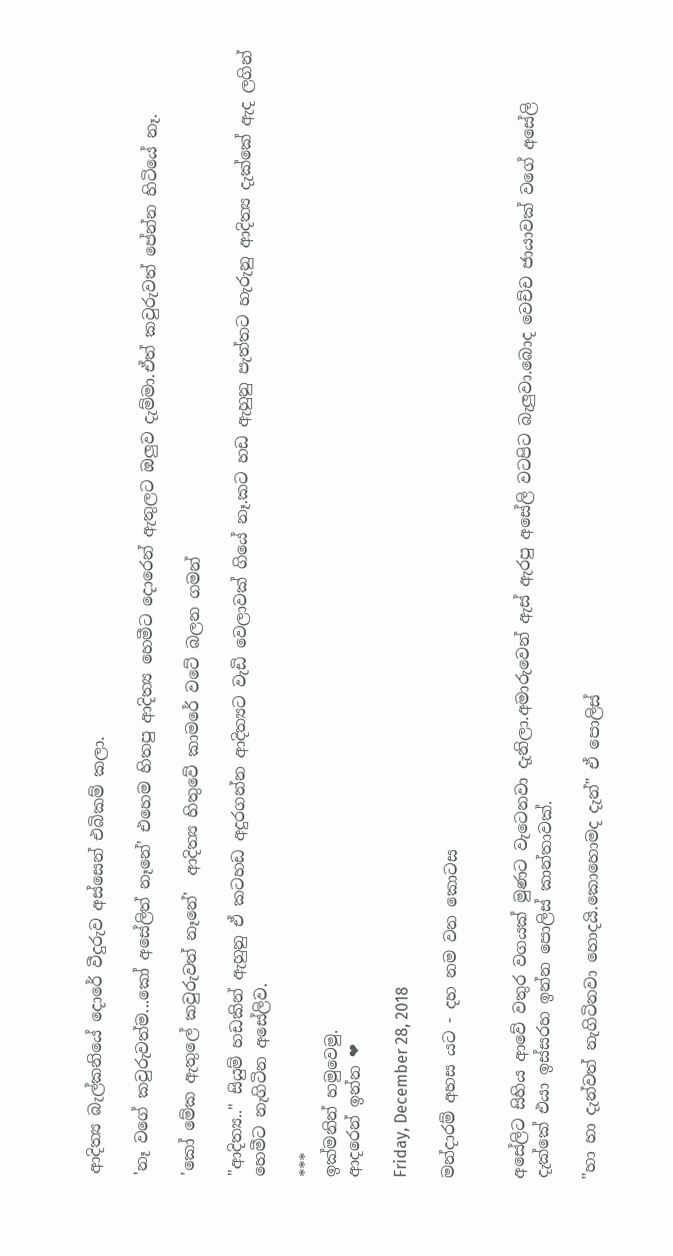ආදිත්‍ය බැල්කනියේ දොරේ වීදුරුව අස්සෙන් එබිකම් කලා.

'නෑ වගේ කවුරුවත්ම...කෝ අසේලිත් නෑනේ' එහෙම හිතපු ආදිත්‍ය හෙමීට දොරෙන් ඇතුලට ඔලුව දැම්මා.ඒත් කවුරුවත් පේන්න හිටියේ නෑ.

'කෝ මේක ඇතුලේ කවුරුවත් නෑනේ'  ආදිත්‍ය හිතුවේ කාමරේ වටේ බලන ගමන්

"ආදිත්‍ය.." සියුම් හඩකින් ඇහුනු ඒ කටහඩ අදුරගන්න ආදිත්‍යට වැඩි වෙලාවක් ගියේ නෑ.කට හඩ ඇහුනු පැත්තට හැරුනු ආදිත්‍ය දැක්කේ ඇද ලගින් හෙමීට නැගිටින අසේලිව.

***
ඉක්මනින් හමුවෙමු.
ආදරෙන් ඉන්න ❤

Friday, December 28, 2018

මන්දාරම් අහස යට - දහ නම වන කොටස


අසේලිට සිහිය ආවේ වතුර වගයක් මුණට වැටෙනවා දැනිලා.අමාරුවෙන් ඇස් ඇරපු අසේලි වටපිට බැලුවා.බොද වෙච්ච ජායාවක් වගේ අසේලි දැක්කේ එයා ඉස්සරහ ඉන්න පොලිස් කාන්තාවක්.

"හා හා දැන්වත් නැගිටිනවා හොදයි.කොහොමද දැන්" ඒ පොලිස්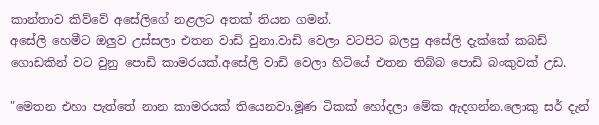කාන්තාව කිව්වේ අසේලිගේ නළලට අතක් තියන ගමන්.
අසේලි හෙමීට ඔලුව උස්සලා එතන වාඩි වුනා.වාඩි වෙලා වටපිට බලපු අසේලි දැක්කේ කබඩ් ගොඩකින් වට වුනු පොඩි කාමරයක්.අසේලි වාඩි වෙලා හිටියේ එතන තිබ්බ පොඩි බංකුවක් උඩ.

"මෙතන එහා පැත්තේ නාන කාමරයක් තියෙනවා.මූණ ටිකක් හෝදලා මේක ඇදගන්න.ලොකු සර් දැන්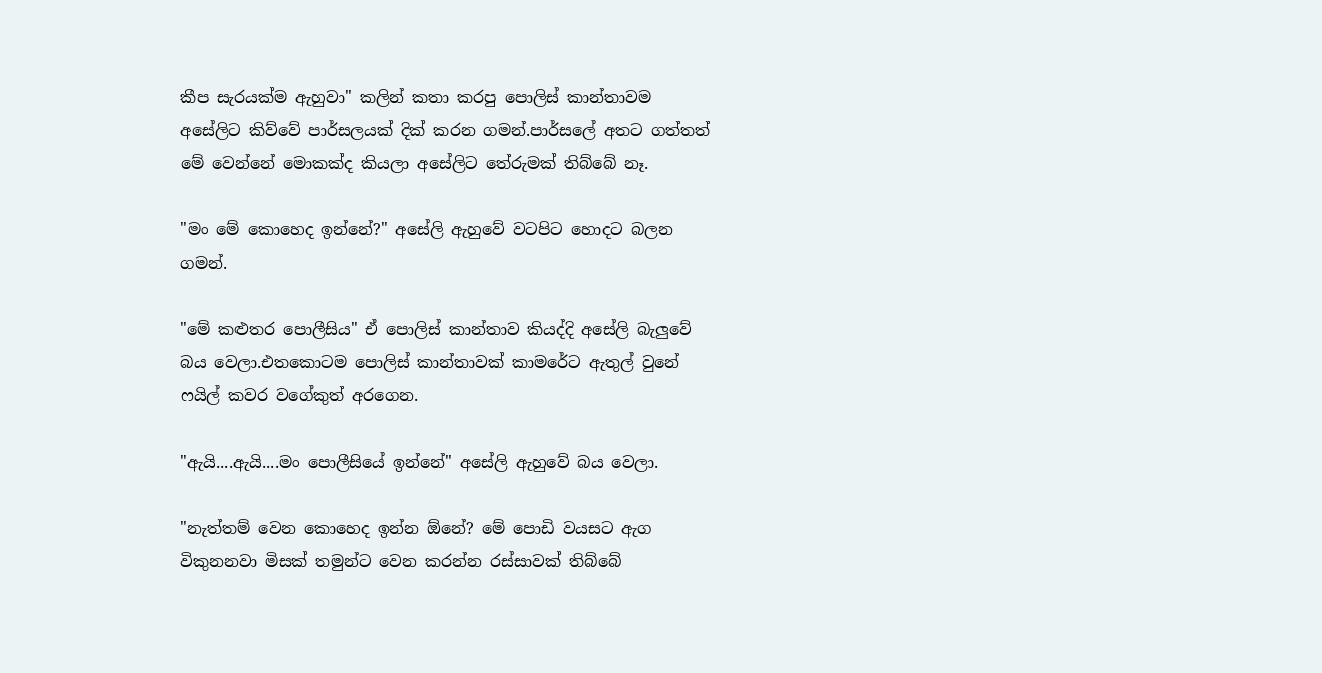කීප සැරයක්ම ඇහුවා" කලින් කතා කරපු පොලිස් කාන්තාවම අසේලිට කිව්වේ පාර්සලයක් දික් කරන ගමන්.පාර්සලේ අතට ගත්තත් මේ වෙන්නේ මොකක්ද කියලා අසේලිට තේරුමක් තිබ්බේ නෑ.

"මං මේ කොහෙද ඉන්නේ?" අසේලි ඇහුවේ වටපිට හොදට බලන ගමන්.

"මේ කළුතර පොලීසිය" ඒ පොලිස් කාන්තාව කියද්දි අසේලි බැලුවේ බය වෙලා.එතකොටම පොලිස් කාන්තාවක් කාමරේට ඇතුල් වුනේ ෆයිල් කවර වගේකුත් අරගෙන.

"ඇයි....ඇයි....මං පොලීසියේ ඉන්නේ" අසේලි ඇහුවේ බය වෙලා.

"නැත්තම් වෙන කොහෙද ඉන්න ඕනේ? මේ පොඩි වයසට ඇග විකුනනවා මිසක් තමුන්ට වෙන කරන්න රස්සාවක් තිබ්බේ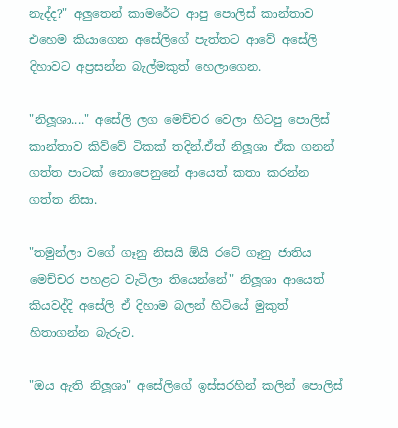නැද්ද?" අලුතෙන් කාමරේට ආපු පොලිස් කාන්තාව එහෙම කියාගෙන අසේලිගේ පැත්තට ආවේ අසේලි දිහාවට අප්‍රසන්න බැල්මකුත් හෙලාගෙන.

"නිලූශා...." අසේලි ලග මෙච්චර වෙලා හිටපු පොලිස් කාන්තාව කිව්වේ ටිකක් තදින්.ඒත් නිලූශා ඒක ගනන් ගත්ත පාටක් නොපෙනුනේ ආයෙත් කතා කරන්න ගත්ත නිසා.

"තමුන්ලා වගේ ගෑනු නිසයි ඕයි රටේ ගෑනු ජාතිය මෙච්චර පහළට වැටිලා තියෙන්නේ" නිලූශා ආයෙත් කියවද්දි අසේලි ඒ දිහාම බලන් හිටියේ මුකුත් හිතාගන්න බැරුව.

"ඔය ඇති නිලූශා" අසේලිගේ ඉස්සරහින් කලින් පොලිස්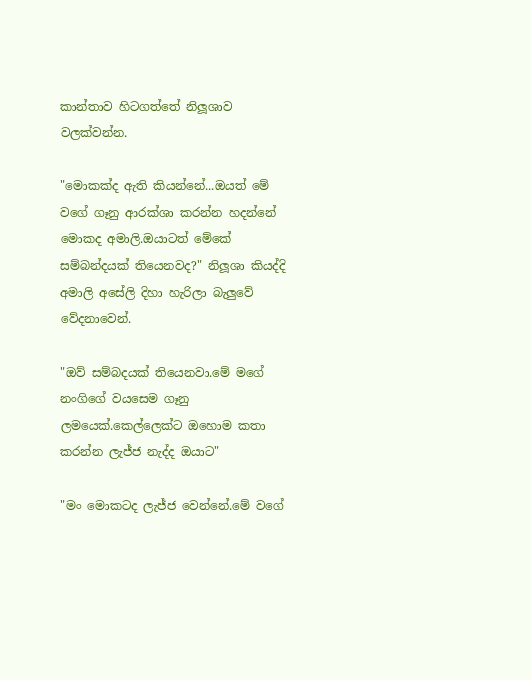කාන්තාව හිටගත්තේ නිලූශාව වලක්වන්න.

"මොකක්ද ඇති කියන්නේ...ඔයත් මේ වගේ ගෑනු ආරක්ශා කරන්න හදන්නේ මොකද අමාලි.ඔයාටත් මේකේ සම්බන්දයක් තියෙනවද?" නිලූශා කියද්දි අමාලි අසේලි දිහා හැරිලා බැලුවේ වේදනාවෙන්.

"ඔව් සම්බදයක් තියෙනවා.මේ මගේ නංගිගේ වයසෙම ගෑනු ලමයෙක්.කෙල්ලෙක්ට ඔහොම කතා කරන්න ලැජ්ජ නැද්ද ඔයාට"

"මං මොකටද ලැජ්ජ වෙන්නේ.මේ වගේ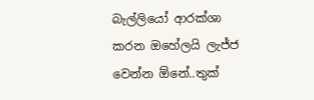බැල්ලියෝ ආරක්ශා කරන ඔහේලයි ලැජ්ජ වෙන්න ඕනේ..තුක්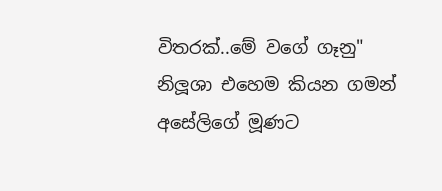විතරක්..මේ වගේ ගෑනු" නිලූශා එහෙම කියන ගමන් අසේලිගේ මූණට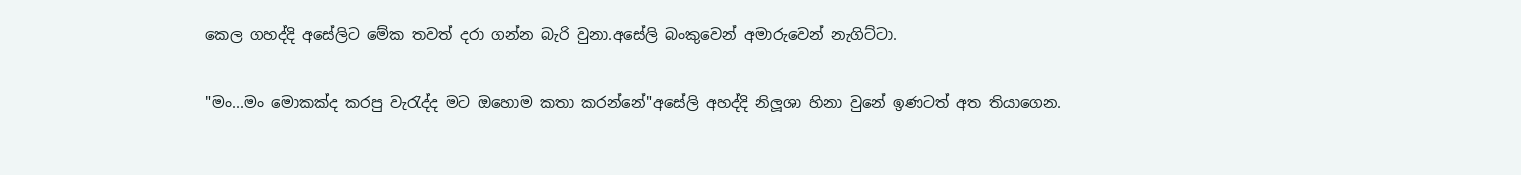කෙල ගහද්දි අසේලිට මේක තවත් දරා ගන්න බැරි වුනා.අසේලි බංකුවෙන් අමාරුවෙන් නැගිට්ටා.

"මං...මං මොකක්ද කරපු වැරැද්ද මට ඔහොම කතා කරන්නේ"අසේලි අහද්දි නිලූශා හිනා වුනේ ඉණටත් අත තියාගෙන.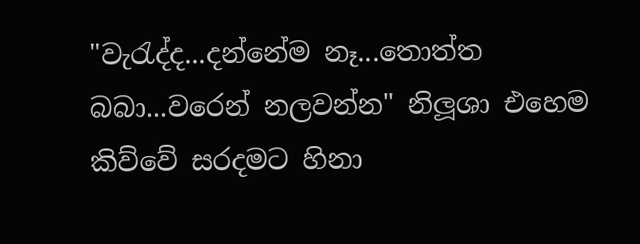"වැරැද්ද...දන්නේම නෑ...තොත්ත බබා...වරෙන් නලවන්න" නිලූශා එහෙම කිව්වේ සරදමට හිනා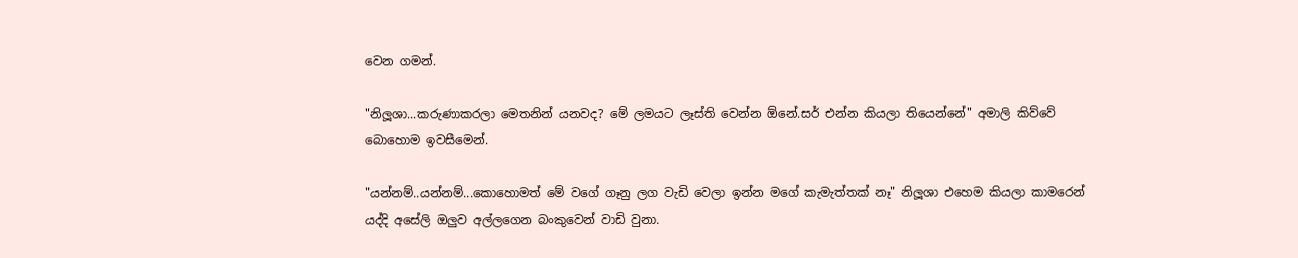වෙන ගමන්.

"නිලූශා...කරුණාකරලා මෙතනින් යනවද? මේ ලමයට ලෑස්ති වෙන්න ඕනේ.සර් එන්න කියලා තියෙන්නේ" අමාලි කිව්වේ බොහොම ඉවසීමෙන්.

"යන්නම්..යන්නම්...කොහොමත් මේ වගේ ගෑනු ලග වැඩි වෙලා ඉන්න මගේ කැමැත්තක් නෑ" නිලූශා එහෙම කියලා කාමරෙන් යද්දි අසේලි ඔලුව අල්ලගෙන බංකුවෙන් වාඩි වුනා.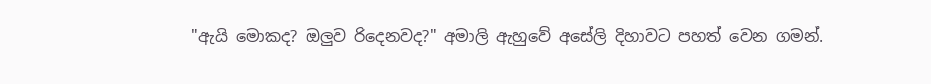"ඇයි මොකද? ඔලුව රිදෙනවද?" අමාලි ඇහුවේ අසේලි දිහාවට පහත් වෙන ගමන්.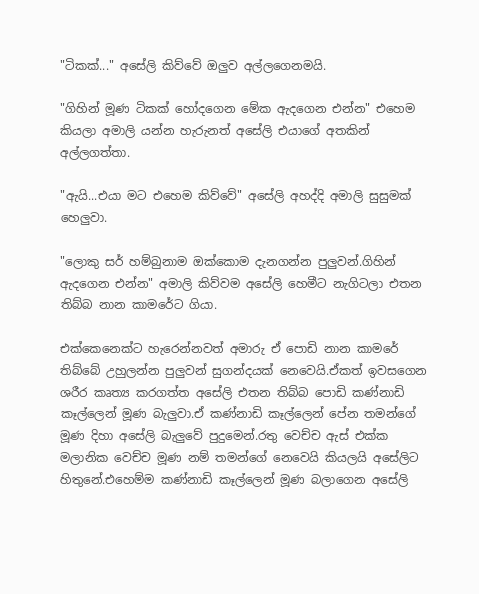"ටිකක්..." අසේලි කිව්වේ ඔලුව අල්ලගෙනමයි.

"ගිහින් මූණ ටිකක් හෝදගෙන මේක ඇදගෙන එන්න" එහෙම කියලා අමාලි යන්න හැරුනත් අසේලි එයාගේ අතකින් අල්ලගත්තා.

"ඇයි...එයා මට එහෙම කිව්වේ" අසේලි අහද්දි අමාලි සුසුමක් හෙලුවා.

"ලොකු සර් හම්බුනාම ඔක්කොම දැනගන්න පුලුවන්.ගිහින් ඇදගෙන එන්න" අමාලි කිව්වම අසේලි හෙමීට නැගිටලා එතන තිබ්බ නාන කාමරේට ගියා.

එක්කෙනෙක්ට හැරෙන්නවත් අමාරු ඒ පොඩි නාන කාමරේ තිබ්බේ උහුලන්න පුලුවන් සුගන්දයක් නෙවෙයි.ඒකත් ඉවසගෙන ශරීර කෘත්‍ය කරගත්ත අසේලි එතන තිබ්බ පොඩි කණ්නාඩි කෑල්ලෙන් මූණ බැලුවා.ඒ කණ්නාඩි කෑල්ලෙන් පේන තමන්ගේ මූණ දිහා අසේලි බැලුවේ පුදුමෙන්.රතු වෙච්ච ඇස් එක්ක මලානික වෙච්ච මූණ නම් තමන්ගේ නෙවෙයි කියලයි අසේලිට හිතුනේ.එහෙම්ම කණ්නාඩි කෑල්ලෙන් මූණ බලාගෙන අසේලි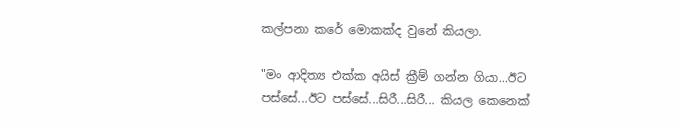කල්පනා කරේ මොකක්ද වුනේ කියලා.

"මං ආදිත්‍ය එක්ක අයිස් ක්‍රීම් ගන්න ගියා...ඊට පස්සේ...ඊට පස්සේ...සිරී...සිරී... කියල කෙනෙක්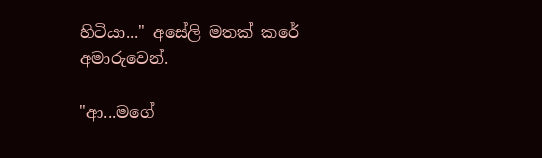හිටියා..." අසේලි මතක් කරේ අමාරුවෙන්.

"ආ...මගේ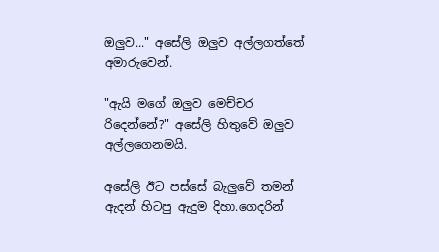ඔලුව..." අසේලි ඔලුව අල්ලගත්තේ අමාරුවෙන්.

"ඇයි මගේ ඔලුව මෙච්චර රිදෙන්නේ?" අසේලි හිතුවේ ඔලුව අල්ලගෙනමයි.

අසේලි ඊට පස්සේ බැලුවේ තමන් ඇදන් හිටපු ඇදුම දිහා.ගෙදරින්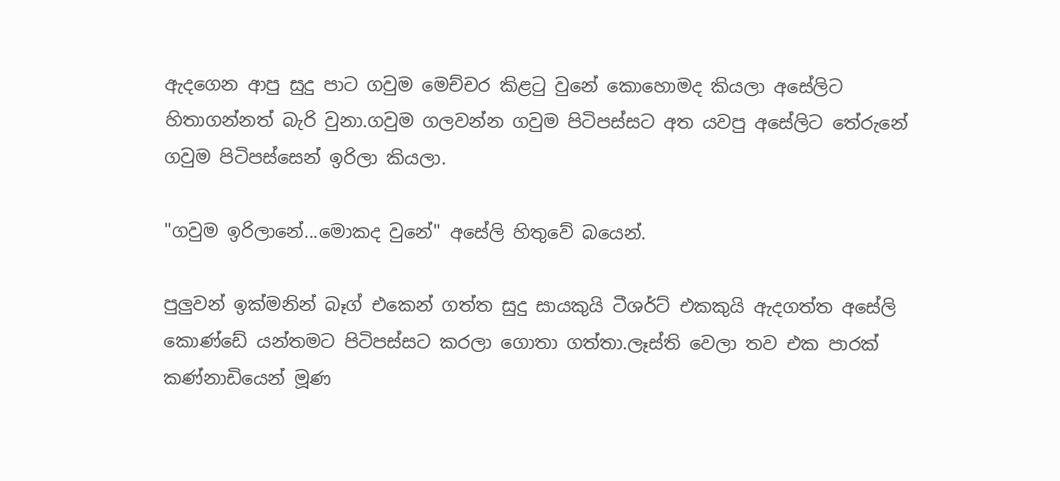ඇදගෙන ආපු සුදු පාට ගවුම මෙච්චර කිළටු වුනේ කොහොමද කියලා අසේලිට හිතාගන්නත් බැරි වුනා.ගවුම ගලවන්න ගවුම පිටිපස්සට අත යවපු අසේලිට තේරුනේ ගවුම පිටිපස්සෙන් ඉරිලා කියලා.

"ගවුම ඉරිලානේ...මොකද වුනේ" අසේලි හිතුවේ බයෙන්.

පුලුවන් ඉක්මනින් බෑග් එකෙන් ගත්ත සුදු සායකුයි ටීශර්ට් එකකුයි ඇදගත්ත අසේලි කොණ්ඩේ යන්තමට පිටිපස්සට කරලා ගොතා ගත්තා.ලෑස්ති වෙලා තව එක පාරක් කණ්නාඩියෙන් මූණ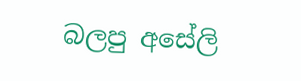බලපු අසේලි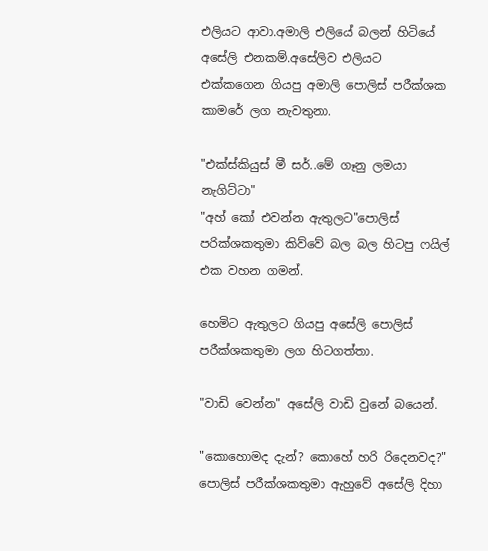එලියට ආවා.අමාලි එලියේ බලන් හිටියේ අසේලි එනකම්.අසේලිව එලියට එක්කගෙන ගියපු අමාලි පොලිස් පරීක්ශක කාමරේ ලග නැවතුනා.

"එක්ස්කියුස් මී සර්..මේ ගෑනු ලමයා නැගිට්ටා"
"අහ් කෝ එවන්න ඇතුලට"පොලිස් පරික්ශකතුමා කිව්වේ බල බල හිටපු ෆයිල් එක වහන ගමන්.

හෙමිට ඇතුලට ගියපු අසේලි පොලිස් පරීක්ශකතුමා ලග හිටගත්තා.

"වාඩි වෙන්න" අසේලි වාඩි වුනේ බයෙන්.

"කොහොමද දැන්? කොහේ හරි රිදෙනවද?" පොලිස් පරීක්ශකතුමා ඇහුවේ අසේලි දිහා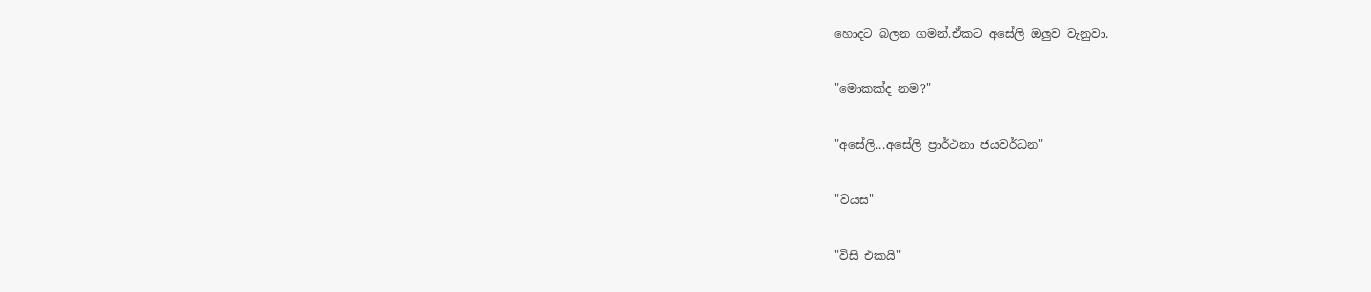හොදට බලන ගමන්.ඒකට අසේලි ඔලුව වැනුවා.

"මොකක්ද නම?"

"අසේලි...අසේලි ප්‍රාර්ථනා ජයවර්ධන"

"වයස"

"විසි එකයි"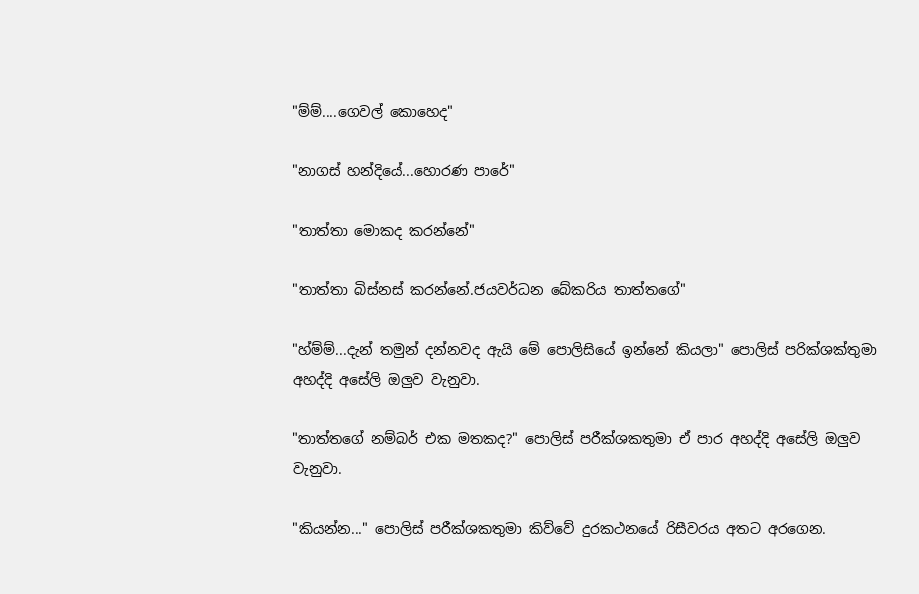"ම්ම්....ගෙවල් කොහෙද"

"නාගස් හන්දියේ...හොරණ පාරේ"

"තාත්තා මොකද කරන්නේ"

"තාත්තා බිස්නස් කරන්නේ.ජයවර්ධන බේකරිය තාත්තගේ"

"හ්ම්ම්...දැන් තමුන් දන්නවද ඇයි මේ පොලිසියේ ඉන්නේ කියලා" පොලිස් පරික්ශක්තුමා අහද්දි අසේලි ඔලුව වැනුවා.

"තාත්තගේ නම්බර් එක මතකද?" පොලිස් පරීක්ශකතුමා ඒ පාර අහද්දි අසේලි ඔලුව වැනුවා.

"කියන්න..." පොලිස් පරීක්ශකතුමා කිව්වේ දුරකථනයේ රිසීවරය අතට අරගෙන.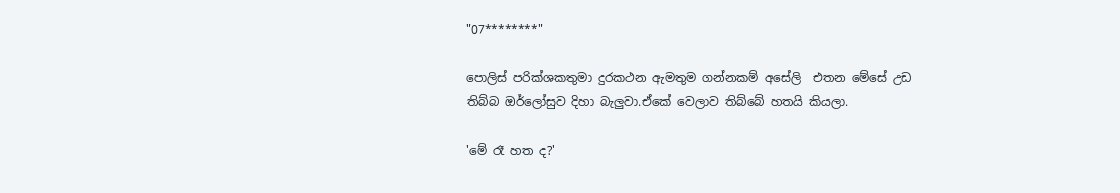"07********"

පොලිස් පරික්ශකතුමා දුරකථන ඇමතුම ගන්නකම් අසේලි  එතන මේසේ උඩ තිබ්බ ඔර්ලෝසුව දිහා බැලුවා.ඒකේ වෙලාව තිබ්බේ හතයි කියලා.

'මේ රෑ හත ද?'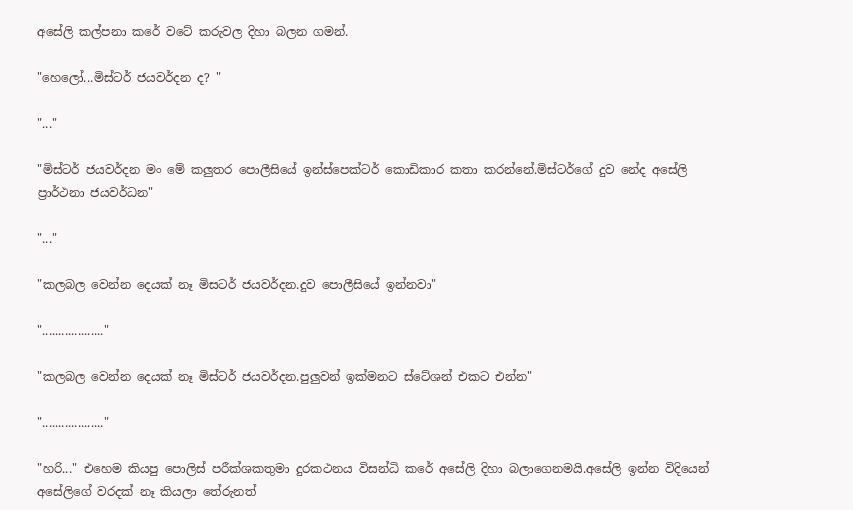අසේලි කල්පනා කරේ වටේ කරුවල දිහා බලන ගමන්.

"හෙලෝ...මිස්ටර් ජයවර්දන ද? "

"..."

"මිස්ටර් ජයවර්දන මං මේ කලුතර පොලීසියේ ඉන්ස්පෙක්ටර් කොඩිකාර කතා කරන්නේ.මිස්ටර්ගේ දුව නේද අසේලි ප්‍රාර්ථනා ජයවර්ධන"

"..."

"කලබල වෙන්න දෙයක් නෑ මිසටර් ජයවර්දන.දුව පොලීසියේ ඉන්නවා"

"..................."

"කලබල වෙන්න දෙයක් නෑ මිස්ටර් ජයවර්දන.පුලුවන් ඉක්මනට ස්ටේශන් එකට එන්න"

"..................."

"හරි..." එහෙම කියපු පොලිස් පරීක්ශකතුමා දුරකථනය විසන්ධි කරේ අසේලි දිහා බලාගෙනමයි.අසේලි ඉන්න විදියෙන් අසේලිගේ වරදක් නෑ කියලා තේරුනත්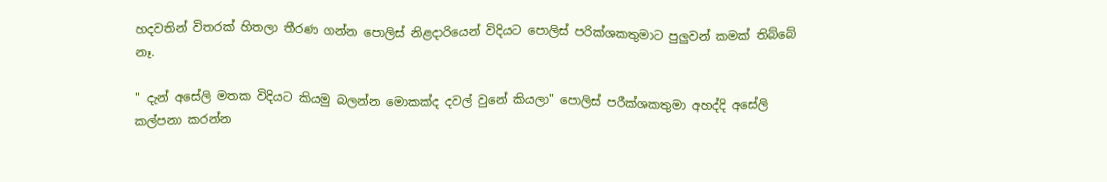හදවතින් විතරක් හිතලා තීරණ ගන්න පොලිස් නිළදාරියෙන් විදියට පොලිස් පරික්ශකතුමාට පුලුවන් කමක් තිබ්බේ නෑ.

" දැන් අසේලි මතක විදියට කියමු බලන්න මොකක්ද දවල් වුනේ කියලා" පොලිස් පරීක්ශකතුමා අහද්දි අසේලි කල්පනා කරන්න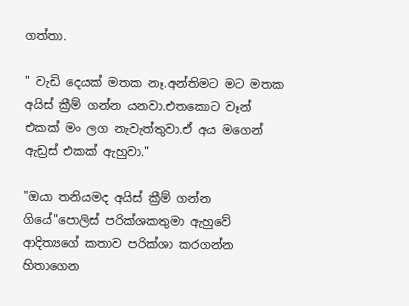ගත්තා.

" වැඩි දෙයක් මතක නෑ.අන්තිමට මට මතක අයිස් ක්‍රීම් ගන්න යනවා.එතකොට වෑන් එකක් මං ලග නැවැත්තුවා.ඒ අය මගෙන් ඇඩ්‍රස් එකක් ඇහුවා."

"ඔයා තනියමද අයිස් ක්‍රීම් ගන්න ගියේ"පොලිස් පරික්ශකතුමා ඇහුවේ ආදිත්‍යගේ කතාව පරික්ශා කරගන්න හිතාගෙන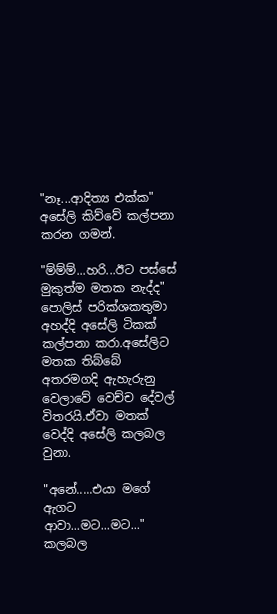"නෑ...ආදිත්‍ය එක්ක" අසේලි කිව්වේ කල්පනා කරන ගමන්.

"ම්ම්ම්...හරි...ඊට පස්සේ මුකුත්ම මතක නැද්ද" පොලිස් පරික්ශකතුමා අහද්දි අසේලි ටිකක් කල්පනා කරා.අසේලිට මතක තිබ්බේ අතරමගදි ඇහැරුනු වෙලාවේ වෙච්ච දේවල් විතරයි.ඒවා මතක් වෙද්දි අසේලි කලබල වුනා.

"අනේ.....එයා මගේ ඇගට ආවා...මට...මට..." කලබල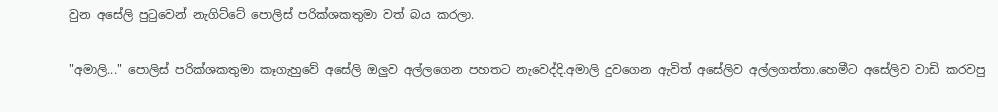වුන අසේලි පුටුවෙන් නැගිට්ටේ පොලිස් පරික්ශකතුමා වත් බය කරලා.

"අමාලි..." පොලිස් පරික්ශකතුමා කෑගැහුවේ අසේලි ඔලුව අල්ලගෙන පහතට නැවෙද්දි.අමාලි දුවගෙන ඇවිත් අසේලිව අල්ලගත්තා.හෙමීට අසේලිව වාඩි කරවපු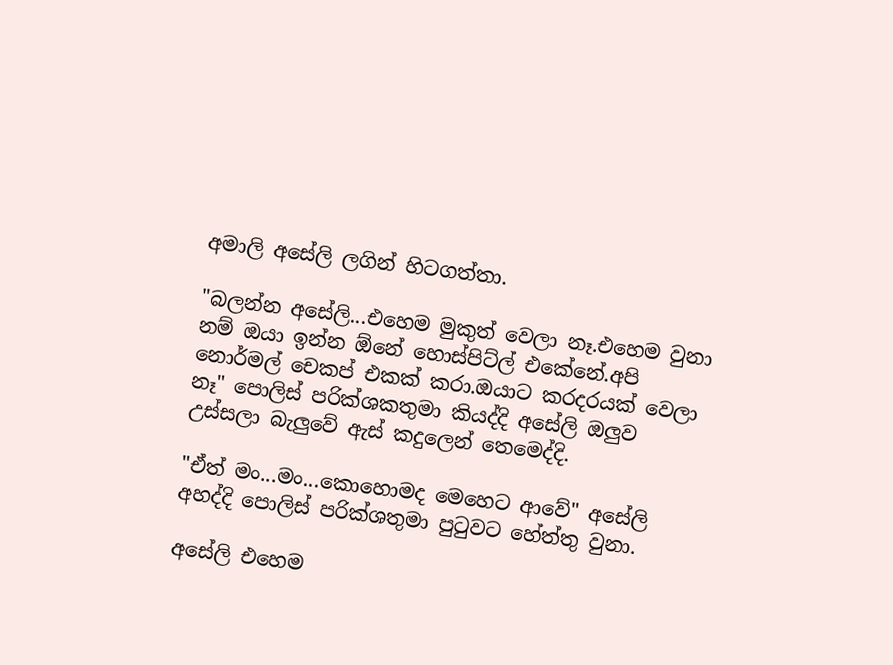අමාලි අසේලි ලගින් හිටගත්තා.

"බලන්න අසේලි...එහෙම මුකුත් වෙලා නෑ.එහෙම වුනා නම් ඔයා ඉන්න ඕනේ හොස්පිට්ල් එකේනේ.අපි  නොර්මල් චෙකප් එකක් කරා.ඔයාට කරදරයක් වෙලා නෑ" පොලිස් පරික්ශකතුමා කියද්දි අසේලි ඔලුව උස්සලා බැලුවේ ඇස් කදුලෙන් තෙමෙද්දි.

"ඒත් මං...මං...කොහොමද මෙහෙට ආවේ" අසේලි අහද්දි පොලිස් පරික්ශතුමා පුටුවට හේත්තු වුනා.

අසේලි එහෙම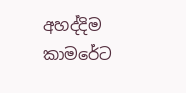අහද්දිම කාමරේට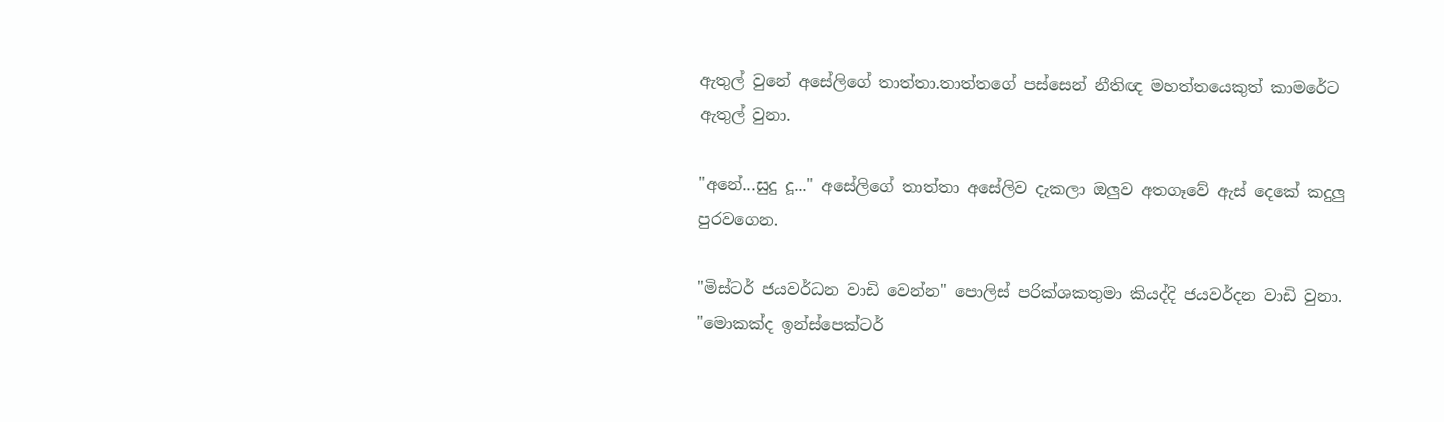ඇතුල් වුනේ අසේලිගේ තාත්තා.තාත්තගේ පස්සෙන් නීතිඥ මහත්තයෙකුත් කාමරේට ඇතුල් වුනා.

"අනේ...සුදු දූ..." අසේලිගේ තාත්තා අසේලිව දැකලා ඔලුව අතගෑවේ ඇස් දෙකේ කදුලු පුරවගෙන.

"මිස්ටර් ජයවර්ධන වාඩි වෙන්න" පොලිස් පරික්ශකතුමා කියද්දි ජයවර්දන වාඩි වුනා.
"මොකක්ද ඉන්ස්පෙක්ටර්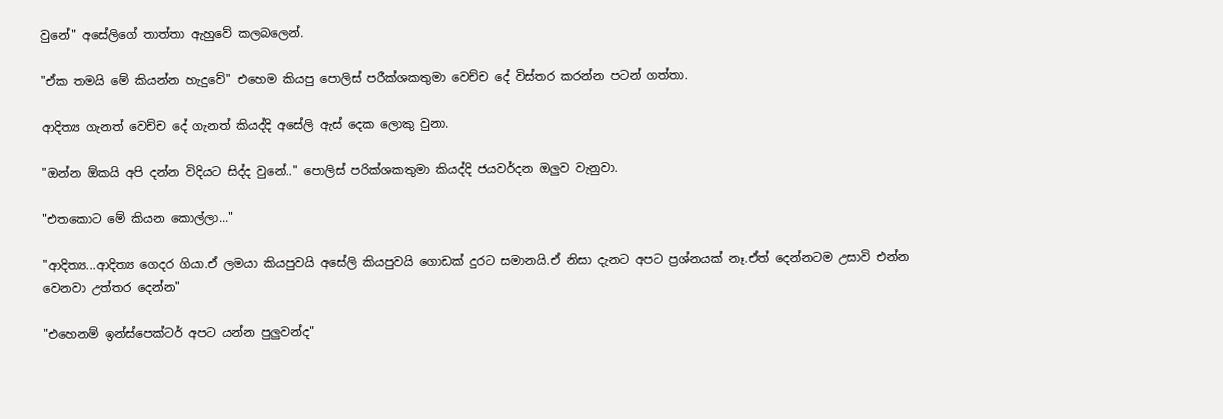වුනේ" අසේලිගේ තාත්තා ඇහුවේ කලබලෙන්.

"ඒක තමයි මේ කියන්න හැදුවේ" එහෙම කියපු පොලිස් පරීක්ශකතුමා වෙච්ච දේ විස්තර කරන්න පටන් ගත්තා.

ආදිත්‍ය ගැනත් වෙච්ච දේ ගැනත් කියද්දි අසේලි ඇස් දෙක ලොකු වුනා.

"ඔන්න ඕකයි අපි දන්න විදියට සිද්ද වුනේ.." පොලිස් පරික්ශකතුමා කියද්දි ජයවර්දන ඔලුව වැනුවා.

"එතකොට මේ කියන කොල්ලා..."

"ආදිත්‍ය...ආදිත්‍ය ගෙදර ගියා.ඒ ලමයා කියපුවයි අසේලි කියපුවයි ගොඩක් දුරට සමානයි.ඒ නිසා දැනට අපට ප්‍රශ්නයක් නෑ.ඒත් දෙන්නටම උසාවි එන්න වෙනවා උත්තර දෙන්න"

"එහෙනම් ඉන්ස්පෙක්ටර් අපට යන්න පුලුවන්ද"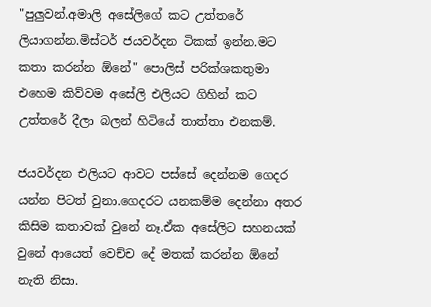"පුලුවන්.අමාලි අසේලිගේ කට උත්තරේ ලියාගන්න.මිස්ටර් ජයවර්දන ටිකක් ඉන්න.මට කතා කරන්න ඕනේ" පොලිස් පරික්ශකතුමා එහෙම කිව්වම අසේලි එලියට ගිහින් කට උත්තරේ දීලා බලන් හිටියේ තාත්තා එනකම්.

ජයවර්දන එලියට ආවට පස්සේ දෙන්නම ගෙදර යන්න පිටත් වුනා.ගෙදරට යනකම්ම දෙන්නා අතර කිසිම කතාවක් වුනේ නෑ.ඒක අසේලිට සහනයක් වුනේ ආයෙත් වෙච්ච දේ මතක් කරන්න ඕනේ නැති නිසා.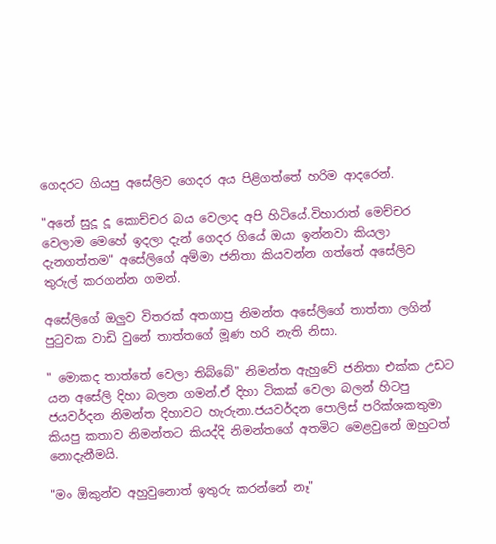ගෙදරට ගියපු අසේලිව ගෙදර අය පිළිගත්තේ හරිම ආදරෙන්.

"අනේ සුදූ දූ කොච්චර බය වෙලාද අපි හිටියේ.විහාරාත් මෙච්චර වෙලාම මෙහේ ඉදලා දැන් ගෙදර ගියේ ඔයා ඉන්නවා කියලා දැනගත්තම" අසේලිගේ අම්මා ජනිතා කියවන්න ගත්තේ අසේලිව තුරුල් කරගන්න ගමන්.

අසේලිගේ ඔලුව විතරක් අතගාපු නිමන්ත අසේලිගේ තාත්තා ලගින් පුටුවක වාඩි වුනේ තාත්තගේ මූණ හරි නැති නිසා.

" මොකද තාත්තේ වෙලා තිබ්බේ" නිමන්ත ඇහුවේ ජනිතා එක්ක උඩට යන අසේලි දිහා බලන ගමන්.ඒ දිහා ටිකක් වෙලා බලන් හිටපු ජයවර්දන නිමන්ත දිහාවට හැරුනා.ජයවර්දන පොලිස් පරික්ශකතුමා කියපු කතාව නිමන්තට කියද්දි නිමන්තගේ අතමිට මෙළවුනේ ඔහුටත් නොදැනීමයි.

"මං ඕකුන්ව අහුවුනොත් ඉතුරු කරන්නේ නෑ"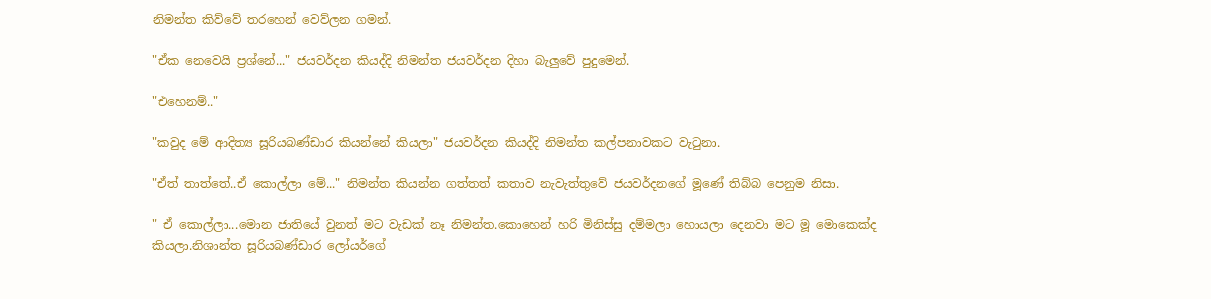නිමන්ත කිව්වේ තරහෙන් වෙව්ලන ගමන්.

"ඒක නෙවෙයි ප්‍රශ්නේ..." ජයවර්දන කියද්දි නිමන්ත ජයවර්දන දිහා බැලුවේ පුදුමෙන්.

"එහෙනම්.."

"කවුද මේ ආදිත්‍ය සූරියබණ්ඩාර කියන්නේ කියලා" ජයවර්දන කියද්දි නිමන්ත කල්පනාවකට වැටුනා.

"ඒත් තාත්තේ..ඒ කොල්ලා මේ..." නිමන්ත කියන්න ගත්තත් කතාව නැවැත්තුවේ ජයවර්දනගේ මූණේ තිබ්බ පෙනුම නිසා.

" ඒ කොල්ලා...මොන ජාතියේ වුනත් මට වැඩක් නෑ නිමන්ත.කොහෙන් හරි මිනිස්සු දම්මලා හොයලා දෙනවා මට මූ මොකෙක්ද කියලා.නිශාන්ත සූරියබණ්ඩාර ලෝයර්ගේ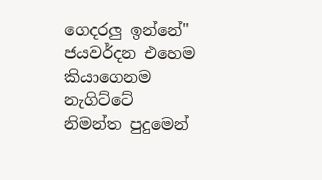ගෙදරලු ඉන්නේ" ජයවර්දන එහෙම කියාගෙනම නැගිට්ටේ නිමන්ත පුදුමෙන්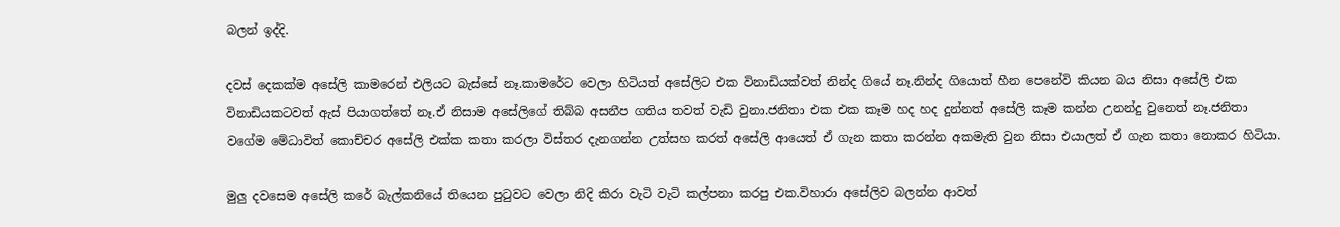බලන් ඉද්දි.

දවස් දෙකක්ම අසේලි කාමරෙන් එලියට බැස්සේ නෑ.කාමරේට වෙලා හිටියත් අසේලිට එක විනාඩියක්වත් නින්ද ගියේ නෑ.නින්ද ගියොත් හීන පෙනේවි කියන බය නිසා අසේලි එක විනාඩියකටවත් ඇස් පියාගත්තේ නෑ.ඒ නිසාම අසේලිගේ තිබ්බ අසනීප ගතිය තවත් වැඩි වුනා.ජනිතා එක එක කෑම හද හද දුන්නත් අසේලි කෑම කන්න උනන්දු වුනෙත් නෑ.ජනිතා වගේම මේධාවිත් කොච්චර අසේලි එක්ක කතා කරලා විස්තර දැනගන්න උත්සහ කරත් අසේලි ආයෙත් ඒ ගැන කතා කරන්න අකමැති වුන නිසා එයාලත් ඒ ගැන කතා නොකර හිටියා.

මුලු දවසෙම අසේලි කරේ බැල්කනියේ තියෙන පුටුවට වෙලා නිදි කිරා වැටි වැටි කල්පනා කරපු එක.විහාරා අසේලිව බලන්න ආවත්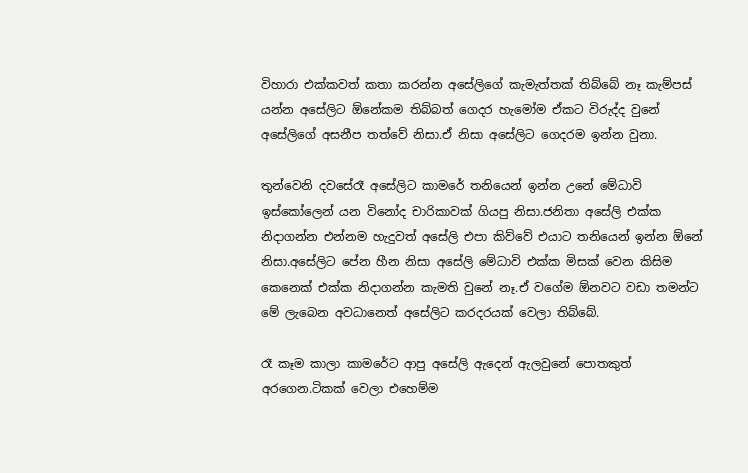විහාරා එක්කවත් කතා කරන්න අසේලිගේ කැමැත්තක් තිබ්බේ නෑ කැම්පස් යන්න අසේලිට ඕනේකම තිබ්බත් ගෙදර හැමෝම ඒකට විරුද්ද වුනේ අසේලිගේ අසනීප තත්වේ නිසා.ඒ නිසා අසේලිට ගෙදරම ඉන්න වුනා.

තුන්වෙනි දවසේරෑ අසේලිට කාමරේ තනියෙන් ඉන්න උනේ මේධාවි ඉස්කෝලෙන් යන විනෝද චාරිකාවක් ගියපු නිසා.ජනිතා අසේලි එක්ක නිදාගන්න එන්නම හැදුවත් අසේලි එපා කිව්වේ එයාට තනියෙන් ඉන්න ඕනේ නිසා.අසේලිට පේන හීන නිසා අසේලි මේධාවි එක්ක මිසක් වෙන කිසිම කෙනෙක් එක්ක නිදාගන්න කැමති වුනේ නෑ.ඒ වගේම ඕනවට වඩා තමන්ට මේ ලැබෙන අවධානෙත් අසේලිට කරදරයක් වෙලා තිබ්බේ.

රෑ කෑම කාලා කාමරේට ආපු අසේලි ඇදෙන් ඇලවුනේ පොතකුත් අරගෙන.ටිකක් වෙලා එහෙම්ම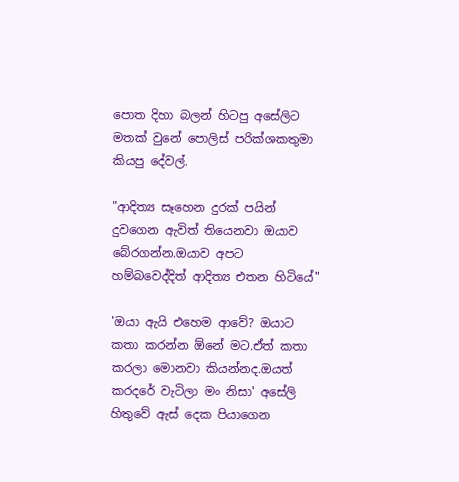පොත දිහා බලන් හිටපු අසේලිට මතක් වුනේ පොලිස් පරික්ශකතුමා කියපු දේවල්.

"ආදිත්‍ය සෑහෙන දුරක් පයින් දුවගෙන ඇවිත් තියෙනවා ඔයාව බේරගන්න.ඔයාව අපට හම්බවෙද්දිත් ආදිත්‍ය එතන හිටියේ"

'ඔයා ඇයි එහෙම ආවේ? ඔයාට කතා කරන්න ඕනේ මට.ඒත් කතා කරලා මොනවා කියන්නද.ඔයත් කරදරේ වැටිලා මං නිසා' අසේලි හිතුවේ ඇස් දෙක පියාගෙන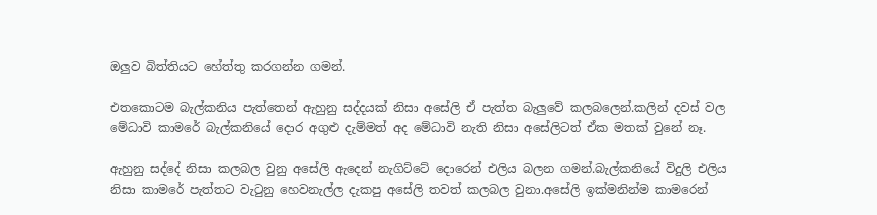ඔලුව බිත්තියට හේත්තු කරගන්න ගමන්.

එතකොටම බැල්කනිය පැත්තෙන් ඇහුනු සද්දයක් නිසා අසේලි ඒ පැත්ත බැලුවේ කලබලෙන්.කලින් දවස් වල මේධාවි කාමරේ බැල්කනියේ දොර අගුළු දැම්මත් අද මේධාවි නැති නිසා අසේලිටත් ඒක මතක් වුනේ නෑ.

ඇහුනු සද්දේ නිසා කලබල වුනු අසේලි ඇදෙන් නැගිට්ටේ දොරෙන් එලිය බලන ගමන්.බැල්කනියේ විදුලි එලිය නිසා කාමරේ පැත්තට වැටුනු හෙවනැල්ල දැකපු අසේලි තවත් කලබල වුනා.අසේලි ඉක්මනින්ම කාමරෙන්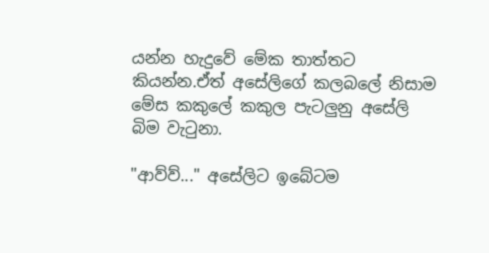යන්න හැදුවේ මේක තාත්තට කියන්න.ඒත් අසේලිගේ කලබලේ නිසාම මේස කකුලේ කකුල පැටලුනු අසේලි බිම වැටුනා.

"ආව්ව්..." අසේලිට ඉබේටම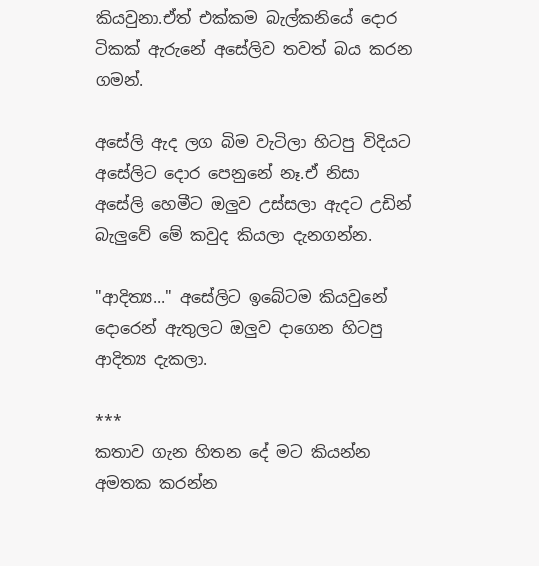කියවුනා.ඒත් එක්කම බැල්කනියේ දොර ටිකක් ඇරුනේ අසේලිව තවත් බය කරන ගමන්.

අසේලි ඇද ලග බිම වැටිලා හිටපු විදියට අසේලිට දොර පෙනුනේ නෑ.ඒ නිසා අසේලි හෙමීට ඔලුව උස්සලා ඇදට උඩින් බැලුවේ මේ කවුද කියලා දැනගන්න.

"ආදිත්‍ය..." අසේලිට ඉබේටම කියවුනේ දොරෙන් ඇතුලට ඔලුව දාගෙන හිටපු ආදිත්‍ය දැකලා.

***
කතාව ගැන හිතන දේ මට කියන්න අමතක කරන්න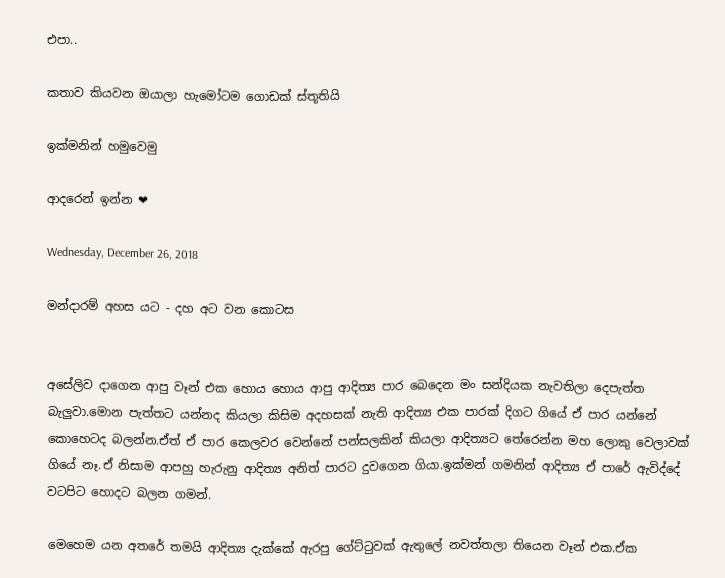එපා..

කතාව කියවන ඔයාලා හැමෝටම ගොඩක් ස්තූතියි

ඉක්මනින් හමුවෙමු

ආදරෙන් ඉන්න ❤

Wednesday, December 26, 2018

මන්දාරම් අහස යට - දහ අට වන කොටස


අසේලිව දාගෙන ආපු වෑන් එක හොය හොය ආපු ආදිත්‍ය පාර බෙදෙන මං සන්දියක නැවතිලා දෙපැත්ත බැලුවා.මොන පැත්තට යන්නද කියලා කිසිම අදහසක් නැති ආදිත්‍ය එක පාරක් දිගට ගියේ ඒ පාර යන්නේ කොහෙටද බලන්න.ඒත් ඒ පාර කෙලවර වෙන්නේ පන්සලකින් කියලා ආදිත්‍යට තේරෙන්න මහ ලොකු වෙලාවක් ගියේ නෑ.ඒ නිසාම ආපහු හැරුනු ආදිත්‍ය අනිත් පාරට දුවගෙන ගියා.ඉක්මන් ගමනින් ආදිත්‍ය ඒ පාරේ ඇවිද්දේ වටපිට හොදට බලන ගමන්.

මෙහෙම යන අතරේ තමයි ආදිත්‍ය දැක්කේ ඇරපු ගේට්ටුවක් ඇතුලේ නවත්තලා තියෙන වෑන් එක.ඒක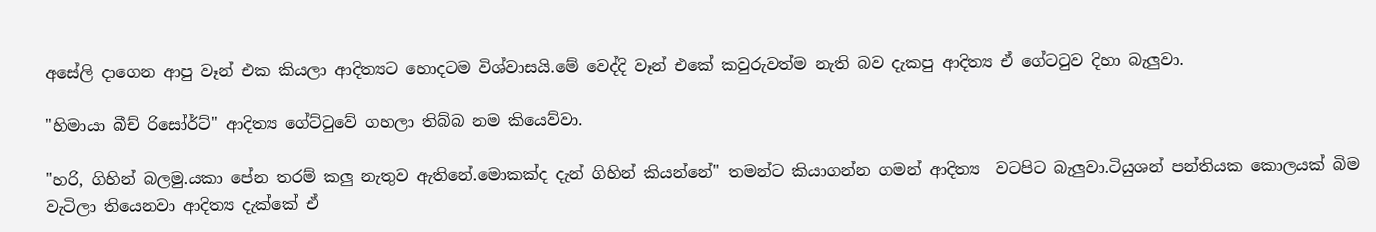අසේලි දාගෙන ආපු වෑන් එක කියලා ආදිත්‍යට හොදටම විශ්වාසයි.මේ වෙද්දි වෑන් එකේ කවුරුවත්ම නැති බව දැකපු ආදිත්‍ය ඒ ගේටටුව දිහා බැලුවා.

"හිමායා බීච් රිසෝර්ට්" ආදිත්‍ය ගේට්ටුවේ ගහලා තිබ්බ නම කියෙව්වා.

"හරි, ගිහින් බලමු.යකා පේන තරම් කලු නැතුව ඇතිනේ.මොකක්ද දැන් ගිහින් කියන්නේ" තමන්ට කියාගන්න ගමන් ආදිත්‍ය  වටපිට බැලුවා.ටියුශන් පන්තියක කොලයක් බිම වැටිලා තියෙනවා ආදිත්‍ය දැක්කේ ඒ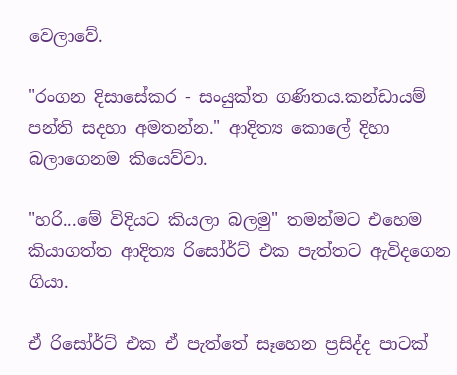වෙලාවේ.

"රංගන දිසාසේකර - සංයුක්ත ගණිතය.කන්ඩායම් පන්ති සදහා අමතන්න." ආදිත්‍ය කොලේ දිහා බලාගෙනම කියෙව්වා.

"හරි...මේ විදියට කියලා බලමු" තමන්මට එහෙම කියාගත්ත ආදිත්‍ය රිසෝර්ට් එක පැත්තට ඇවිදගෙන ගියා.

ඒ රිසෝර්ට් එක ඒ පැත්තේ සෑහෙන ප්‍රසිද්ද පාටක්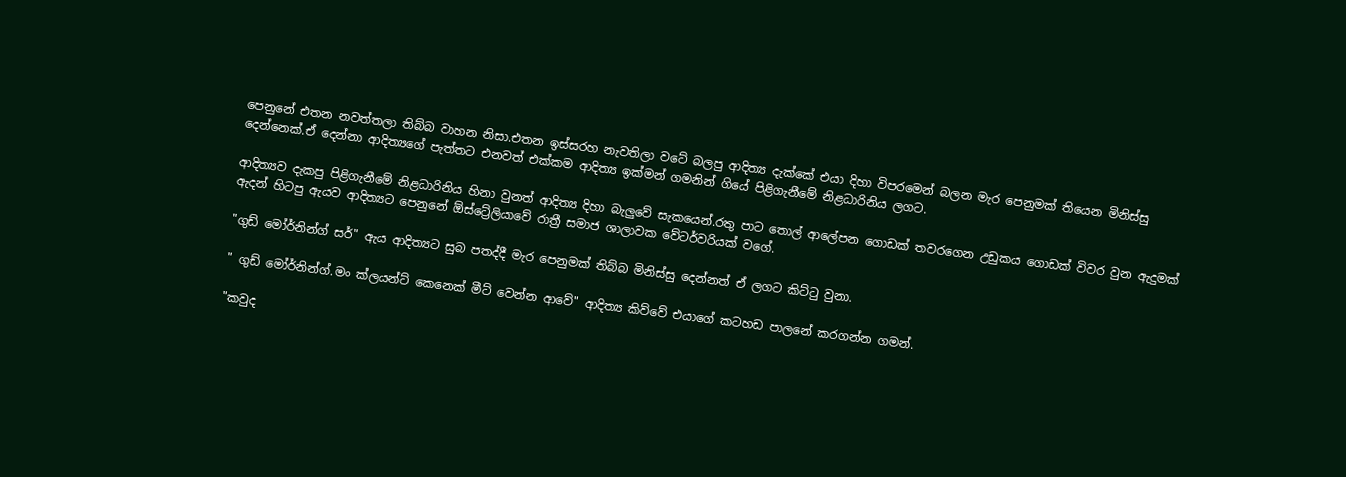පෙනුනේ එතන නවත්තලා තිබ්බ වාහන නිසා.එතන ඉස්සරහ නැවතිලා වටේ බලපු ආදිත්‍ය දැක්කේ එයා දිහා විපරමෙන් බලන මැර පෙනුමක් තියෙන මිනිස්සු දෙන්නෙක්.ඒ දෙන්නා ආදිත්‍යගේ පැත්තට එනවත් එක්කම ආදිත්‍ය ඉක්මන් ගමනින් ගියේ පිළිගැනීමේ නිළධාරිනිය ලගට.

ආදිත්‍යව දැකපු පිළිගැනීමේ නිළධාරිනිය හිනා වුනත් ආදිත්‍ය දිහා බැලුවේ සැකයෙන්.රතු පාට තොල් ආලේපන ගොඩක් තවරගෙන උඩුකය ගොඩක් විවර වුන ඇදුමක් ඇදන් හිටපු ඇයව ආදිත්‍යට පෙනුනේ ඕස්ට්‍රේලියාවේ රාත්‍රී සමාජ ශාලාවක වේටර්වරියක් වගේ.

"ගුඩ් මෝර්නින්ග් සර්" ඇය ආදිත්‍යට සුබ පතද්දී මැර පෙනුමක් තිබ්බ මිනිස්සු දෙන්නත් ඒ ලගට කිට්ටු වුනා.

" ගුඩ් මෝර්නින්ග්.මං ක්ලයන්ට් කෙනෙක් මීට් වෙන්න ආවේ" ආදිත්‍ය කිව්වේ එයාගේ කටහඩ පාලනේ කරගන්න ගමන්.

"කවුද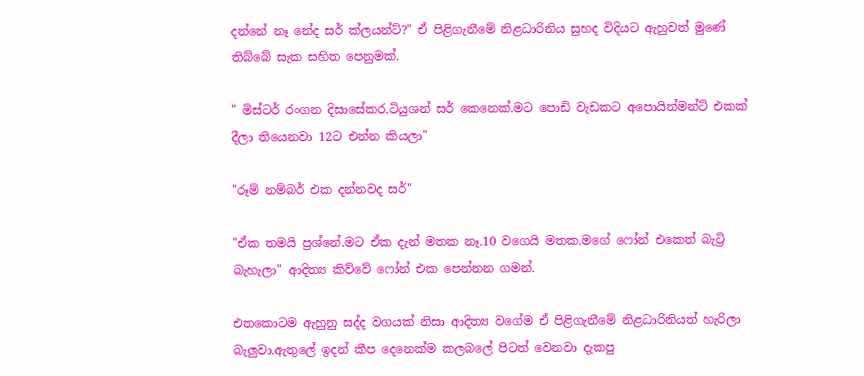දන්නේ නෑ නේද සර් ක්ලයන්ට්?" ඒ පිළිගැනීමේ නිළධාරිනිය සුහද විදියට ඇහුවත් මුණේ තිබ්බේ සැක සහිත පෙනුමක්.

" මිස්ටර් රංගන දිසාසේකර.ටියුශන් සර් කෙනෙක්.මට පොඩි වැඩකට අපොයින්මන්ට් එකක් දීලා තියෙනවා 12ට එන්න කියලා"

"රූම් නම්බර් එක දන්නවද සර්"

"ඒක තමයි ප්‍රශ්නේ.මට ඒක දැන් මතක නෑ.10 වගෙයි මතක.මගේ ෆෝන් එකෙත් බැට්‍රි බැහැලා" ආදිත්‍ය කිව්වේ ෆෝන් එක පෙන්නන ගමන්.

එතකොටම ඇහුනු සද්ද වගයක් නිසා ආදිත්‍ය වගේම ඒ පිළිගැනීමේ නිළධාරිනියත් හැරිලා බැලුවා.ඇතුලේ ඉදන් කීප දෙනෙක්ම කලබලේ පිටත් වෙනවා දැකපු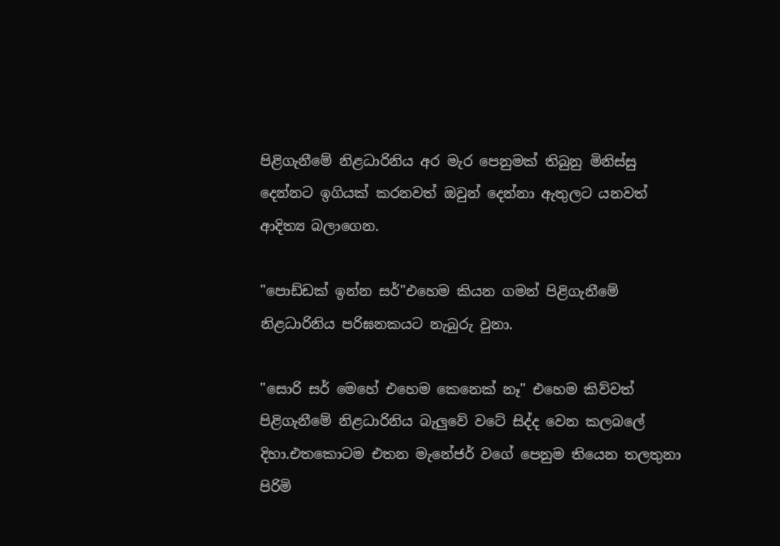පිළිගැනීමේ නිළධාරිනිය අර මැර පෙනුමක් තිබුනු මිනිස්සු දෙන්නට ඉගියක් කරනවත් ඔවුන් දෙන්නා ඇතුලට යනවත් ආදිත්‍ය බලාගෙන.

"පොඩ්ඩක් ඉන්න සර්"එහෙම කියන ගමන් පිළිගැනීමේ නිළධාරිනිය පරිඝනකයට නැබුරු වුනා.

"සොරි සර් මෙහේ එහෙම කෙනෙක් නෑ" එහෙම කිව්වත් පිළිගැනීමේ නිළධාරිනිය බැලුවේ වටේ සිද්ද වෙන කලබලේ දිහා.එතකොටම එතන මැනේජර් වගේ පෙනුම තියෙන තලතුනා පිරිමි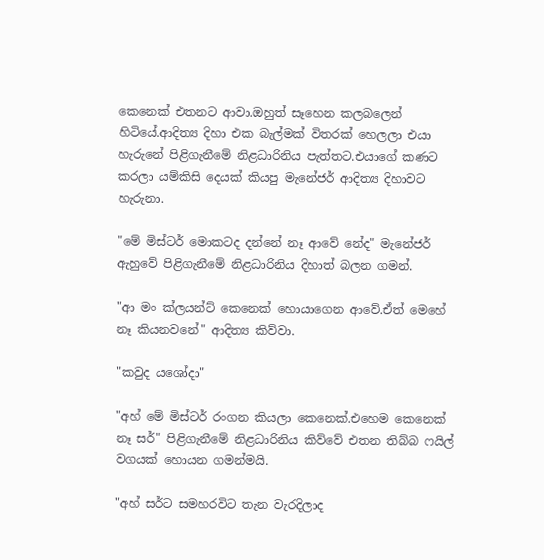කෙනෙක් එතනට ආවා.ඔහුත් සෑහෙන කලබලෙන් හිටියේ.ආදිත්‍ය දිහා එක බැල්මක් විතරක් හෙලලා එයා හැරුනේ පිළිගැනීමේ නිළධාරිනිය පැත්තට.එයාගේ කණට කරලා යම්කිසි දෙයක් කියපු මැනේජර් ආදිත්‍ය දිහාවට හැරුනා.

"මේ මිස්ටර් මොකටද දන්නේ නෑ ආවේ නේද" මැනේජර් ඇහුවේ පිළිගැනීමේ නිළධාරිනිය දිහාත් බලන ගමන්.

"ආ මං ක්ලයන්ට් කෙනෙක් හොයාගෙන ආවේ.ඒත් මෙහේ නෑ කියනවනේ" ආදිත්‍ය කිව්වා.

"කවුද යශෝදා"

"අහ් මේ මිස්ටර් රංගන කියලා කෙනෙක්.එහෙම කෙනෙක් නෑ සර්" පිළිගැනීමේ නිළධාරිනිය කිව්වේ එතන තිබ්බ ෆයිල් වගයක් හොයන ගමන්මයි.

"අහ් සර්ට සමහරවිට තැන වැරදිලාද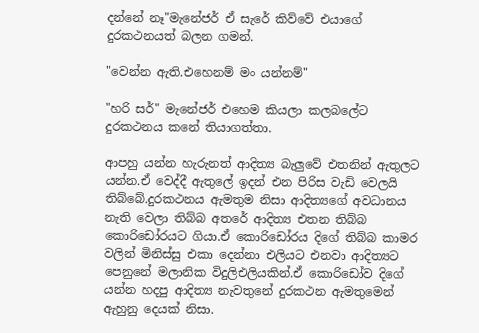දන්නේ නෑ"මැනේජර් ඒ සැරේ කිව්වේ එයාගේ දුරකථන‍යත් බලන ගමන්.

"වෙන්න ඇති.එහෙනම් මං යන්නම්"

"හරි සර්" මැනේජර් එහෙම කියලා කලබලේට දුරකථනය කනේ තියාගත්තා.

ආපහු යන්න හැරුනත් ආදිත්‍ය බැලුවේ එතනින් ඇතුලට යන්න.ඒ වෙද්දී ඇතුලේ ඉදන් එන පිරිස වැඩි වෙලයි තිබ්බේ.දුරකථනය ඇමතුම නිසා ආදිත්‍යගේ අවධානය නැති වෙලා තිබ්බ අතරේ ආදිත්‍ය එතන තිබ්බ කොරිඩෝරයට ගියා.ඒ කොරිඩෝරය දිගේ තිබ්බ කාමර වලින් මිනිස්සු එකා දෙන්නා එලියට එනවා ආදිත්‍යට පෙනුනේ මලානික විදුලිඑලියකින්.ඒ කොරිඩෝව දිගේ යන්න හදපු ආදිත්‍ය නැවතුනේ දුරකථන ඇමතුමෙන් ඇහුනු දෙයක් නිසා.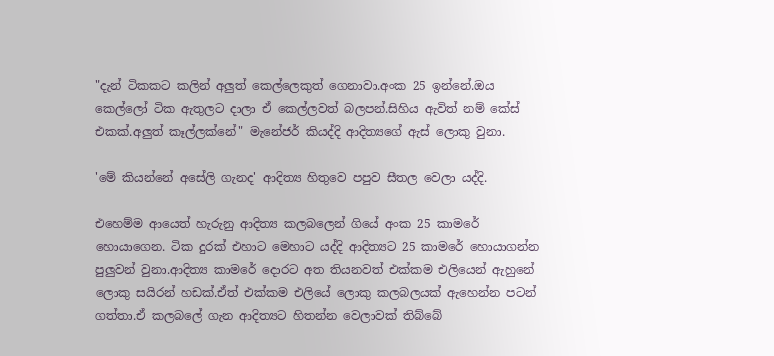"දැන් ටිකකට කලින් අලුත් කෙල්ලෙකුත් ගෙනාවා.අංක 25 ඉන්නේ.ඔය කෙල්ලෝ ටික ඇතුලට දාලා ඒ කෙල්ලවත් බලපන්.සිහිය ඇවිත් නම් කේස් එකක්.අලුත් කෑල්ලක්නේ" මැනේජර් කියද්දි ආදිත්‍යගේ ඇස් ලොකු වුනා.

'මේ කියන්නේ අසේලි ගැනද' ආදිත්‍ය හිතුවෙ පපුව සීතල වෙලා යද්දි.

එහෙම්ම ආයෙත් හැරුනු ආදිත්‍ය කලබලෙන් ගියේ අංක 25 කාමරේ හොයාගෙන. ටික දුරක් එහාට මෙහාට යද්දි ආදිත්‍යට 25 කාමරේ හොයාගන්න පුලුවන් වුනා.ආදිත්‍ය කාමරේ දොරට අත තියනවත් එක්කම එලියෙන් ඇහුනේ ලොකු සයිරන් හඩක්.ඒත් එක්කම එලියේ ලොකු කලබලයක් ඇහෙන්න පටන් ගත්තා.ඒ කලබලේ ගැන ආදිත්‍යට හිතන්න වෙලාවක් තිබ්බේ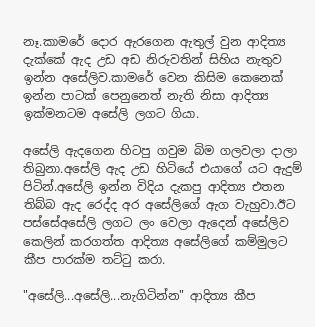නෑ.කාමරේ දොර ඇරගෙන ඇතුල් වුන ආදිත්‍ය දැක්කේ ඇද උඩ අඩ නිරුවතින් සිහිය නැතුව ඉන්න අසේලිව.කාමරේ වෙන කිසිම කෙනෙක් ඉන්න පාටක් පෙනුනෙත් නැති නිසා ආදිත්‍ය ඉක්මනටම අසේලි ලගට ගියා.

අසේලි ඇදගෙන හිටපු ගවුම බිම ගලවලා දාලා තිබුනා.අසේලි ඇද උඩ හිටියේ එයාගේ යට ඇදුම් පිටින්.අසේලි ඉන්න විදිය දැකපු ආදිත්‍ය එතන තිබ්බ ඇද රෙද්ද අර අසේලිගේ ඇග වැහුවා.ඊට පස්සේඅසේලි ලගට ලං වෙලා ඇදෙන් අසේලිව කෙලින් කරගත්ත ආදිත්‍ය අසේලිගේ කම්මුලට කීප පාරක්ම තට්ටු කරා.

"අසේලි...අසේලි...නැගිටින්න" ආදිත්‍ය කීප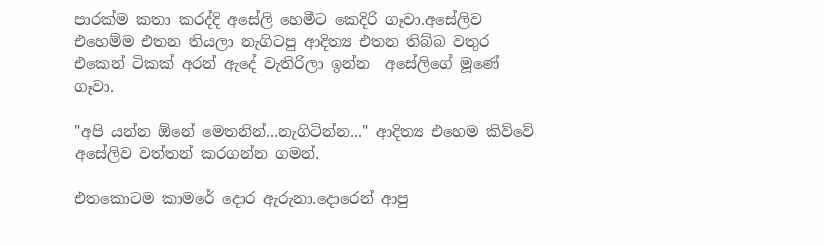පාරක්ම කතා කරද්දි අසේලි හෙමීට කෙදිරි ගෑවා.අසේලිව එහෙම්ම එතන තියලා නැගිටපු ආදිත්‍ය එතන තිබ්බ වතුර එකෙන් ටිකක් අරන් ඇදේ වැතිරිලා ඉන්න  අසේලිගේ මූණේ ගෑවා.

"අපි යන්න ඕනේ මෙතනින්...නැගිටින්න..." ආදිත්‍ය එහෙම කිව්වේ අසේලිව වත්තන් කරගන්න ගමන්.

එතකොටම කාමරේ දොර ඇරුනා.දොරෙන් ආපු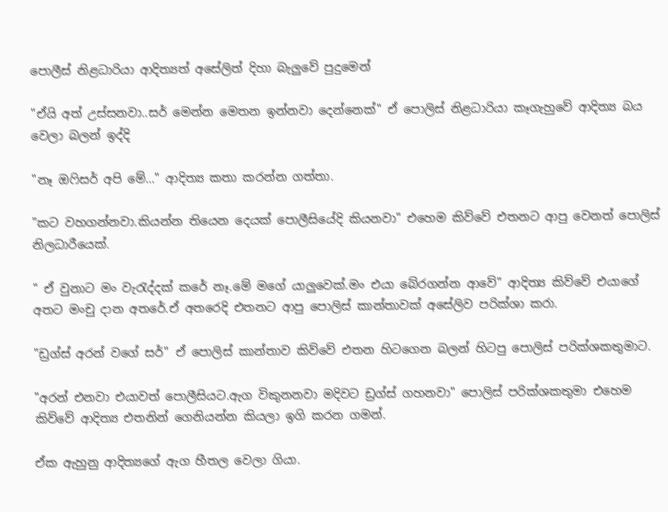පොලීස් නිළධාරියා ආදිත්‍යත් අසේලිත් දිහා බැලුවේ පුදුමෙන්

"ඒයි අත් උස්සනවා..සර් මෙන්න මෙතන ඉන්නවා දෙන්නෙක්" ඒ පොලිස් නිළධාරියා කෑගැහුවේ ආදිත්‍ය බය වෙලා බලන් ඉද්දි

"නෑ ඔෆිසර් අපි මේ..." ආදිත්‍ය කතා කරන්න ගත්තා.

"කට වහගන්නවා.කියන්න තියෙන දෙයක් පොලීසියේදි කියනවා" එහෙම කිව්වේ එතනට ආපු වෙනත් පොලිස් නිලධාරීයෙක්.

" ඒ වුනාට මං වැරැද්දක් කරේ නෑ.මේ මගේ යාලුවෙක්.මං එයා බේරගන්න ආවේ" ආදිත්‍ය කිව්වේ එයාගේ අතට මංචු දාන අතරේ.ඒ අතරෙදි එතනට ආපු පොලිස් කාන්තාවක් අසේලිව පරික්ශා කරා.

"ඩ්‍රග්ස් අරන් වගේ සර්" ඒ පොලිස් කාන්තාව කිව්වේ එතන හිටගෙන බලන් හිටපු පොලිස් පරික්ශකතුමාට.

"අරන් එනවා එයාවත් පොලීසියට.ඇග විකුනනවා මදිවට ඩ්‍රග්ස් ගහනවා" පොලිස් පරික්ශකතුමා එහෙම කිව්වේ ආදිත්‍ය එතනින් ගෙනියන්න කියලා ඉගි කරන ගමන්.

ඒක ඇහුනු ආදිත්‍යගේ ඇග හීතල වෙලා ගියා.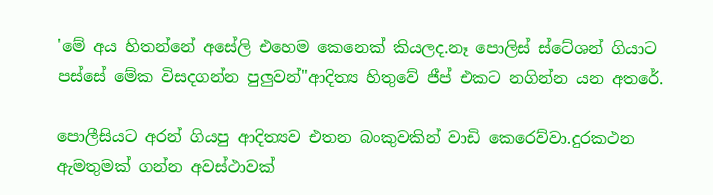'මේ අය හිතන්නේ අසේලි එහෙම කෙනෙක් කියලද.නෑ පොලිස් ස්ටේශන් ගියාට පස්සේ මේක විසදගන්න පුලුවන්"ආදිත්‍ය හිතුවේ ජීප් එකට නගින්න යන අතරේ.

පොලීසියට අරන් ගියපු ආදිත්‍යව එතන බංකුවකින් වාඩි කෙරෙව්වා.දුරකථන ඇමතුමක් ගන්න අවස්ථාවක්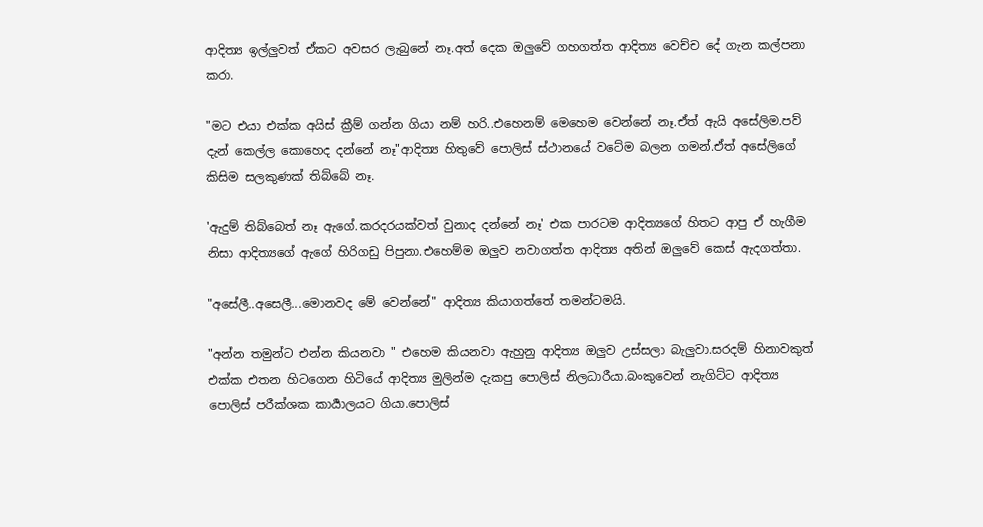ආදිත්‍ය ඉල්ලුවත් ඒකට අවසර ලැබුනේ නෑ.අත් දෙක ඔලුවේ ගහගත්ත ආදිත්‍ය වෙච්ච දේ ගැන කල්පනා කරා.

"මට එයා එක්ක අයිස් ක්‍රීම් ගන්න ගියා නම් හරි..එහෙනම් මෙහෙම වෙන්නේ නෑ.ඒත් ඇයි අසේලිම.පව් දැන් කෙල්ල කොහෙද දන්නේ නෑ"ආදිත්‍ය හිතුවේ පොලිස් ස්ථානයේ වටේම බලන ගමන්.ඒත් අසේලිගේ කිසිම සලකුණක් තිබ්බේ නෑ.

'ඇදුම් තිබ්බෙත් නෑ ඇගේ.කරදරයක්වත් වුනාද දන්නේ නෑ' එක පාරටම ආදිත්‍යගේ හිතට ආපු ඒ හැගීම නිසා ආදිත්‍යගේ ඇගේ හිරිගඩු පිපුනා.එහෙම්ම ඔලුව නවාගත්ත ආදිත්‍ය අතින් ඔලුවේ කෙස් ඇදගත්තා.

"අසේලී..අසෙලී...මොනවද මේ වෙන්නේ" ආදිත්‍ය කියාගත්තේ තමන්ටමයි.

"අන්න තමුන්ට එන්න කියනවා " එහෙම කියනවා ඇහුනු ආදිත්‍ය ඔලුව උස්සලා බැලුවා.සරදම් හිනාවකුත් එක්ක එතන හිටගෙන හිටියේ ආදිත්‍ය මුලින්ම දැකපු පොලිස් නිලධාරීයා.බංකුවෙන් නැගිට්ට ආදිත්‍ය පොලිස් පරීක්ශක කාර්‍යාලයට ගියා.පොලිස්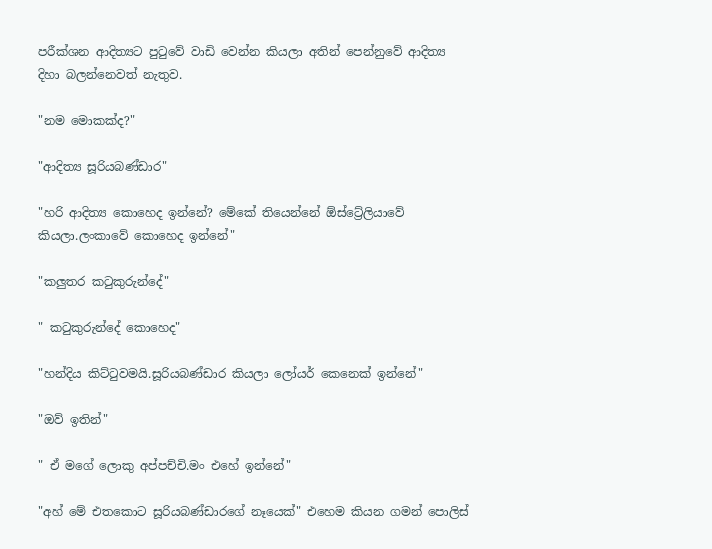පරීක්ශන ආදිත්‍යට පුටුවේ වාඩි වෙන්න කියලා අතින් පෙන්නුවේ ආදිත්‍ය දිහා බලන්නෙවත් නැතුව.

"නම මොකක්ද?"

"ආදිත්‍ය සූරියබණ්ඩාර"

"හරි ආදිත්‍ය කොහෙද ඉන්නේ? මේකේ තියෙන්නේ ඕස්ට්‍රේලියාවේ කියලා.ලංකාවේ කොහෙද ඉන්නේ"

"කලුතර කටුකුරුන්දේ"

" කටුකුරුන්දේ කොහෙද"

"හන්දිය කිට්ටුවමයි.සූරියබණ්ඩාර කියලා ලෝයර් කෙනෙක් ඉන්නේ"

"ඔව් ඉතින්"

" ඒ මගේ ලොකු අප්පච්චි.මං එහේ ඉන්නේ"

"අහ් මේ එතකොට සූරියබණ්ඩාරගේ නෑයෙක්" එහෙම කියන ගමන් පොලිස්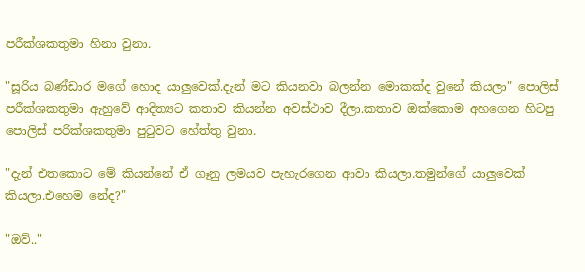පරීක්ශකතුමා හිනා වුනා.

"සූරිය බණ්ඩාර මගේ හොද යාලුවෙක්.දැන් මට කියනවා බලන්න මොකක්ද වුනේ කියලා" පොලිස් පරීක්ශකතුමා ඇහුවේ ආදිත්‍යට කතාව කියන්න අවස්ථාව දීලා.කතාව ඔක්කොම අහගෙන හිටපු පොලිස් පරික්ශකතුමා පුටුවට හේත්තු වුනා.

"දැන් එතකොට මේ කියන්නේ ඒ ගෑනු ලමයව පැහැරගෙන ආවා කියලා.තමුන්ගේ යාලුවෙක් කියලා.එහෙම නේද?"

"ඔව්.."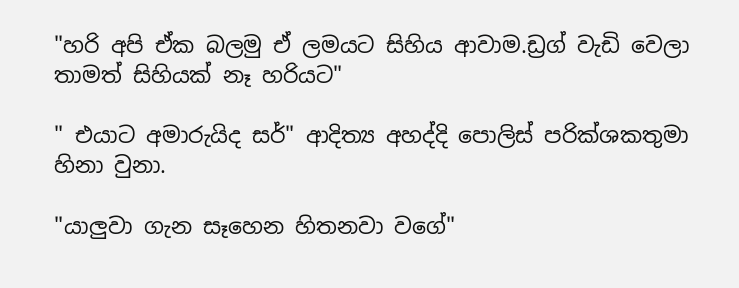"හරි අපි ඒක බලමු ඒ ලමයට සිහිය ආවාම.ඩ්‍රග් වැඩි වෙලා තාමත් සිහියක් නෑ හරියට"

" එයාට අමාරුයිද සර්" ආදිත්‍ය අහද්දි පොලිස් පරික්ශකතුමා හිනා වුනා.

"යාලුවා ගැන සෑහෙන හිතනවා වගේ"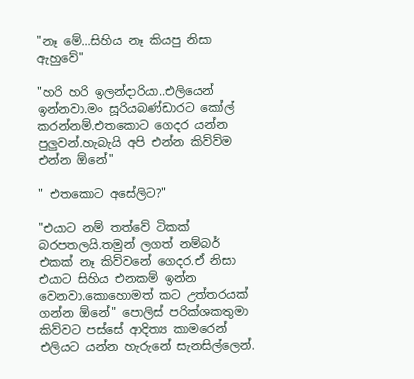"නෑ මේ...සිහිය නෑ කියපු නිසා ඇහුවේ"

"හරි හරි ඉලන්දාරියා..එලියෙන් ඉන්නවා.මං සූරියබණ්ඩාරට කෝල් කරන්නම්.එතකොට ගෙදර යන්න පුලුවන්.හැබැයි අපි එන්න කිව්ව්ම එන්න ඕනේ"

" එතකොට අසේලිට?"

"එයාට නම් තත්වේ ටිකක් බරපතලයි.තමුන් ලගත් නම්බර් එකක් නෑ කිව්වනේ ගෙදර.ඒ නිසා එයාට සිහිය එනකම් ඉන්න වෙනවා.කොහොමත් කට උත්තරයක් ගන්න ඕනේ" පොලිස් පරික්ශකතුමා කිව්වට පස්සේ ආදිත්‍ය කාමරෙන් එලියට යන්න හැරුනේ සැනසිල්ලෙන්.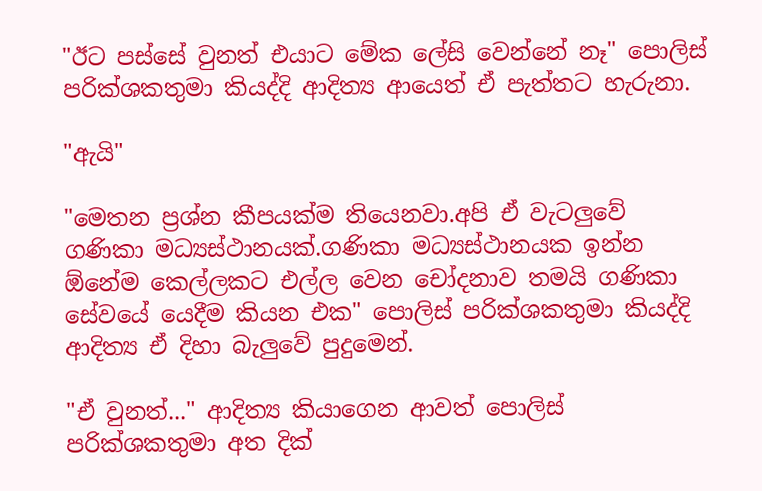"ඊට පස්සේ වුනත් එයාට මේක ලේසි වෙන්නේ නෑ" පොලිස් පරික්ශකතුමා කියද්දි ආදිත්‍ය ආයෙත් ඒ පැත්තට හැරුනා.

"ඇයි"

"මෙතන ප්‍රශ්න කීපයක්ම තියෙනවා.අපි ඒ වැටලුවේ ගණිකා මධ්‍යස්ථානයක්.ගණිකා මධ්‍යස්ථානයක ඉන්න ඕනේම කෙල්ලකට එල්ල වෙන චෝදනාව තමයි ගණිකා සේවයේ යෙදීම කියන එක" පොලිස් පරික්ශකතුමා කියද්දි ආදිත්‍ය ඒ දිහා බැලුවේ පුදුමෙන්.

"ඒ වුනත්..." ආදිත්‍ය කියාගෙන ආවත් පොලිස් පරික්ශකතුමා අත දික්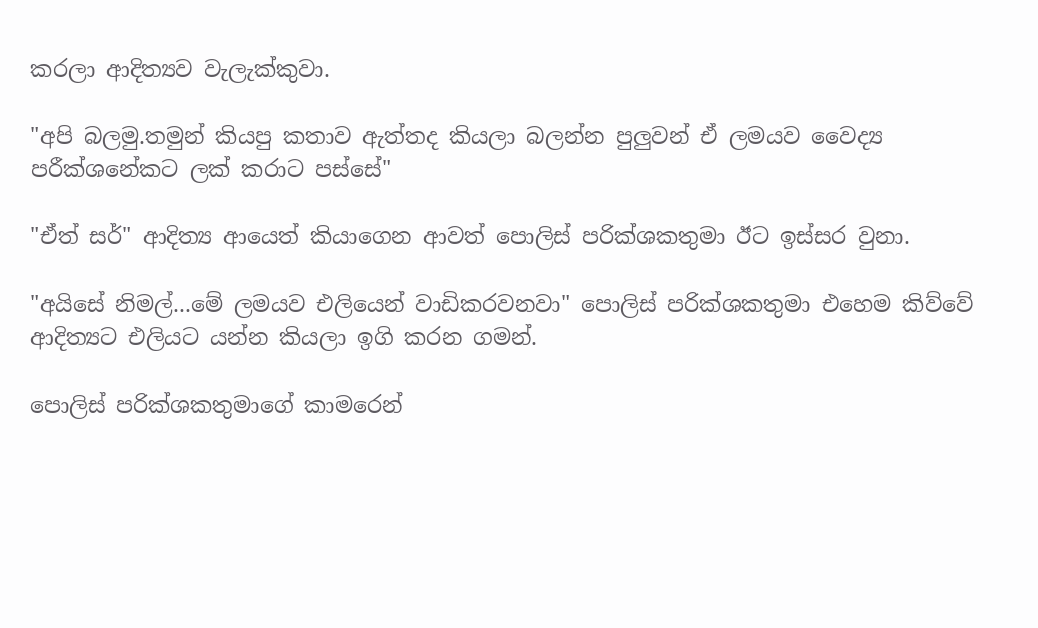කරලා ආදිත්‍යව වැලැක්කුවා.

"අපි බලමු.තමුන් කියපු කතාව ඇත්තද කියලා බලන්න පුලුවන් ඒ ලමයව වෛද්‍ය පරීක්ශනේකට ලක් කරාට පස්සේ"

"ඒත් සර්" ආදිත්‍ය ආයෙත් කියාගෙන ආවත් පොලිස් පරික්ශකතුමා ඊට ඉස්සර වුනා.

"අයිසේ නිමල්...මේ ලමයව එලියෙන් වාඩිකරවනවා" පොලිස් පරික්ශකතුමා එහෙම කිව්වේ ආදිත්‍යට එලියට යන්න කියලා ඉගි කරන ගමන්.

පොලිස් පරික්ශකතුමාගේ කාමරෙන්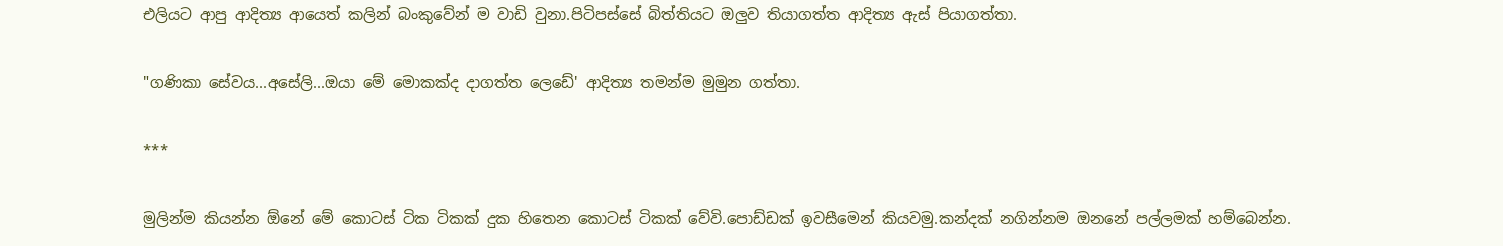එලියට ආපු ආදිත්‍ය ආයෙත් කලින් බංකුවේන් ම වාඩි වුනා.පිටිපස්සේ බිත්තියට ඔලුව තියාගත්ත ආදිත්‍ය ඇස් පියාගත්තා.

"ගණිකා සේවය...අසේලි...ඔයා මේ මොකක්ද දාගත්ත ලෙඩේ' ආදිත්‍ය තමන්ම මුමුන ගත්තා.

***

මුලින්ම කියන්න ඕනේ මේ කොටස් ටික ටිකක් දුක හිතෙන කොටස් ටිකක් වේවි.පොඩ්ඩක් ඉවසීමෙන් කියවමු.කන්දක් නගින්නම ඔනනේ පල්ලමක් හම්බෙන්න.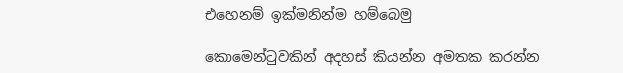එහෙනම් ඉක්මනින්ම හම්බෙමු

කොමෙන්ටුවකින් අදහස් කියන්න අමතක කරන්න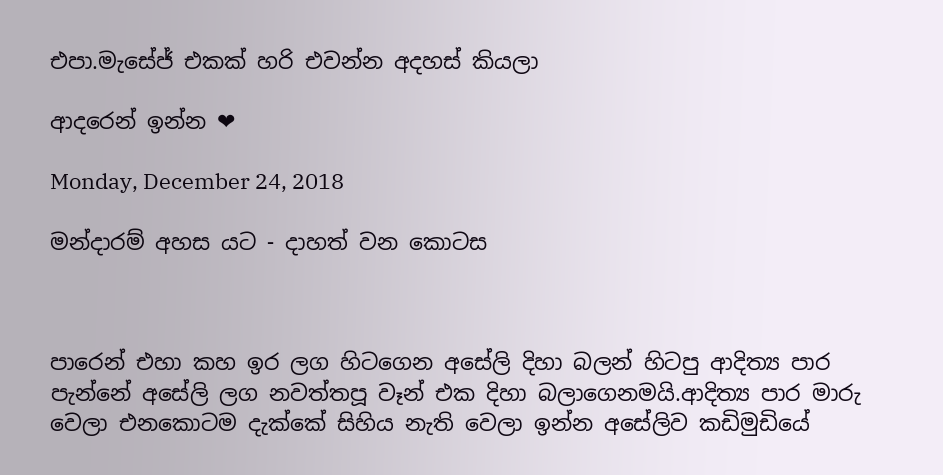එපා.මැසේජ් එකක් හරි එවන්න අදහස් කියලා

ආදරෙන් ඉන්න ❤

Monday, December 24, 2018

මන්දාරම් අහස යට - දාහත් වන කොටස



පාරෙන් එහා කහ ඉර ලග හිටගෙන අසේලි දිහා බලන් හිටපු ආදිත්‍ය පාර පැන්නේ අසේලි ලග නවත්තපූ වෑන් එක දිහා බලාගෙනමයි.ආදිත්‍ය පාර මාරු වෙලා එනකොටම දැක්කේ සිහිය නැති වෙලා ඉන්න අසේලිව කඩිමුඩියේ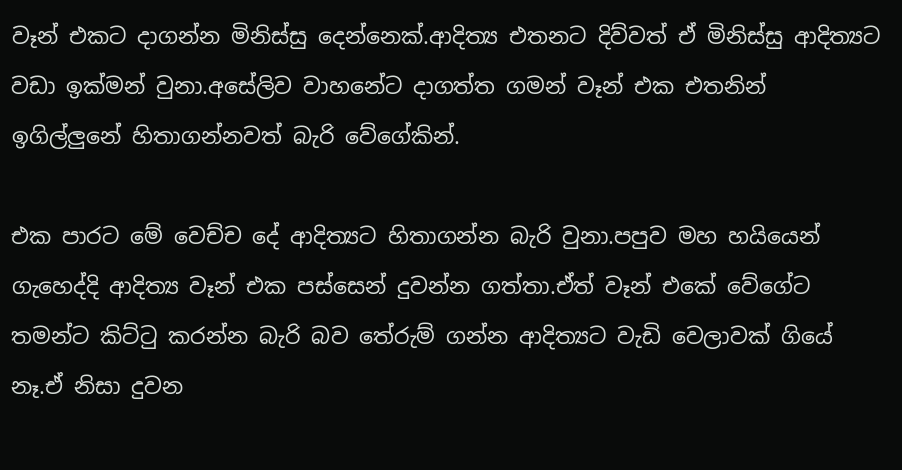වෑන් එකට දාගන්න මිනිස්සු දෙන්නෙක්.ආදිත්‍ය එතනට දිව්වත් ඒ මිනිස්සු ආදිත්‍යට වඩා ඉක්මන් වුනා.අසේලිව වාහනේට දාගත්ත ගමන් වෑන් එක එතනින් ඉගිල්ලුනේ හිතාගන්නවත් බැරි වේගේකින්.

එක පාරට මේ වෙච්ච දේ ආදිත්‍යට හිතාගන්න බැරි වුනා.පපුව මහ හයියෙන් ගැහෙද්දි ආදිත්‍ය වෑන් එක පස්සෙන් දුවන්න ගත්තා.ඒත් වෑන් එකේ වේගේට තමන්ට කිට්ටු කරන්න බැරි බව තේරුම් ගන්න ආදිත්‍යට වැඩි වෙලාවක් ගියේ නෑ.ඒ නිසා දුවන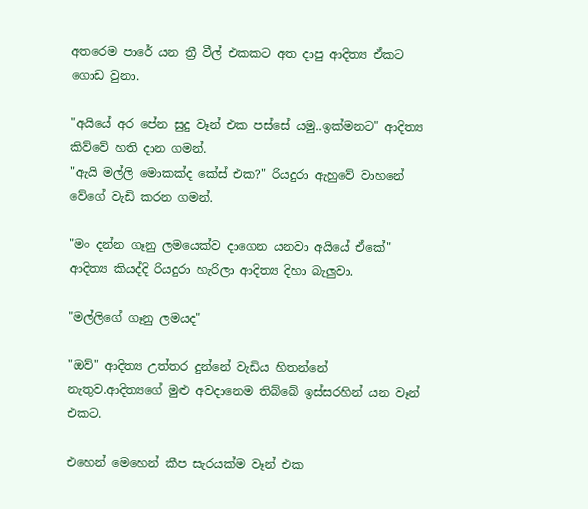අතරෙම පාරේ යන ත්‍රී වීල් එකකට අත දාපු ආදිත්‍ය ඒකට ගොඩ වුනා.

"අයියේ අර පේන සුදු වෑන් එක පස්සේ යමු..ඉක්මනට" ආදිත්‍ය කිව්වේ හති දාන ගමන්.
"ඇයි මල්ලි මොකක්ද කේස් එක?" රියදුරා ඇහුවේ වාහනේ වේගේ වැඩි කරන ගමන්.

"මං දන්න ගෑනු ලමයෙක්ව දාගෙන යනවා අයියේ ඒකේ" ආදිත්‍ය කියද්දි රියදුරා හැරිලා ආදිත්‍ය දිහා බැලුවා.

"මල්ලිගේ ගෑනු ලමයද"

"ඔව්" ආදිත්‍ය උත්තර දුන්නේ වැඩිය හිතන්නේ නැතුව.ආදිත්‍යගේ මුළු අවදානෙම තිබ්බේ ඉස්සරහින් යන වෑන් එකට.

එහෙන් මෙහෙන් කීප සැරයක්ම වෑන් එක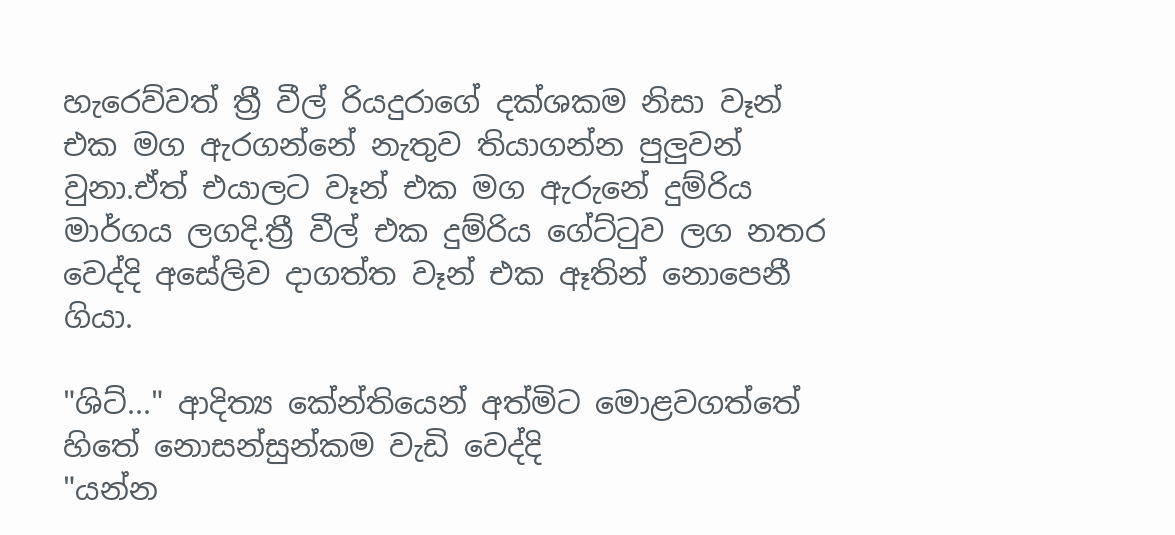හැරෙව්වත් ත්‍රී වීල් රියදුරාගේ දක්ශකම නිසා වෑන් එක මග ඇරගන්නේ නැතුව තියාගන්න පුලුවන් වුනා.ඒත් එයාලට වෑන් එක මග ඇරුනේ දුම්රිය මාර්ගය ලගදි.ත්‍රී වීල් එක දුම්රිය ගේට්ටුව ලග නතර වෙද්දි අසේලිව දාගත්ත වෑන් එක ඈතින් නොපෙනී ගියා.

"ශිට්..." ආදිත්‍ය කේන්තියෙන් අත්මිට මොළවගත්තේ හිතේ නොසන්සුන්කම වැඩි වෙද්දි
"යන්න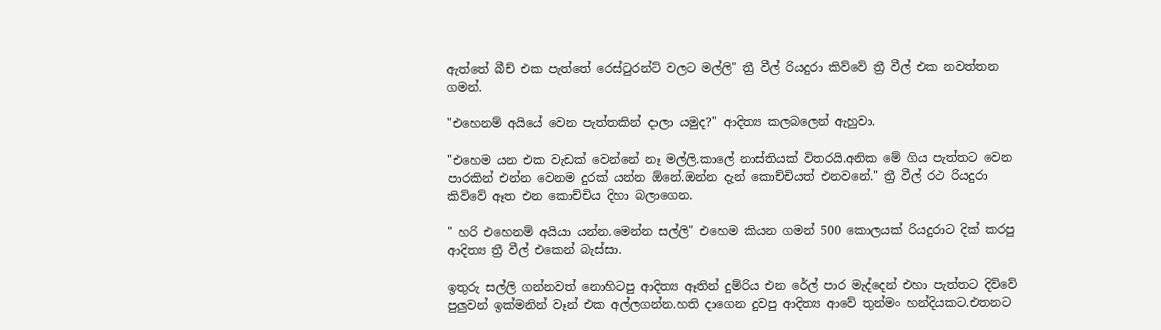ඇත්තේ බීච් එක පැත්තේ රෙස්ටුරන්ට් වලට මල්ලි" ත්‍රී වීල් රියදුරා කිව්වේ ත්‍රී වීල් එක නවත්තන ගමන්.

"එහෙනම් අයියේ වෙන පැත්තකින් දාලා යමුද?" ආදිත්‍ය කලබලෙන් ඇහුවා.

"එහෙම යන එක වැඩක් වෙන්නේ නෑ මල්ලි.කාලේ නාස්තියක් විතරයි.අනික මේ ගිය පැත්තට වෙන පාරකින් එන්න වෙනම දුරක් යන්න ඕනේ.ඔන්න දැන් කොච්චියත් එනවනේ." ත්‍රී වීල් රථ රියදුරා කිව්වේ ඈත එන කොච්චිය දිහා බලාගෙන.

" හරි එහෙනම් අයියා යන්න.මෙන්න සල්ලි" එහෙම කියන ගමන් 500 කොලයක් රියදුරාට දික් කරපු ආදිත්‍ය ත්‍රී වීල් එකෙන් බැස්සා.

ඉතුරු සල්ලි ගන්නවත් නොහිටපු ආදිත්‍ය ඈතින් දුම්රිය එන රේල් පාර මැද්දෙන් එහා පැත්තට දිව්වේ පුලුවන් ඉක්මනින් වෑන් එක අල්ලගන්න.හති දාගෙන දුවපු ආදිත්‍ය ආවේ තුන්මං හන්දියකට.එතනට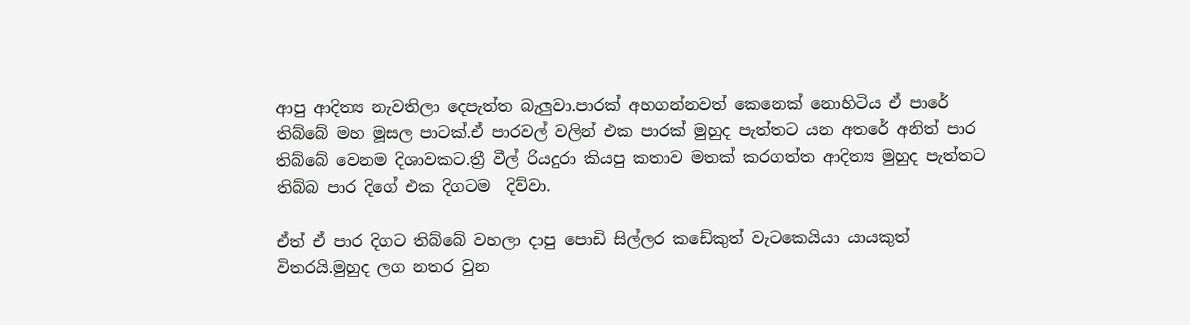ආපු ආදිත්‍ය නැවතිලා දෙපැත්ත බැලුවා.පාරක් අහගන්නවත් කෙනෙක් නොහිටිය ඒ පාරේ තිබ්බේ මහ මූසල පාටක්.ඒ පාරවල් වලින් එක පාරක් මුහුද පැත්තට යන අතරේ අනිත් පාර තිබ්බේ වෙනම දිශාවකට.ත්‍රී වීල් රියදුරා කියපු කතාව මතක් කරගත්ත ආදිත්‍ය මුහුද පැත්තට තිබ්බ පාර දිගේ එක දිගටම  දිව්වා.

ඒත් ඒ පාර දිගට තිබ්බේ වහලා දාපු පොඩි සිල්ලර කඩේකුත් වැටකෙයියා යායකුත් විතරයි.මුහුද ලග නතර වුන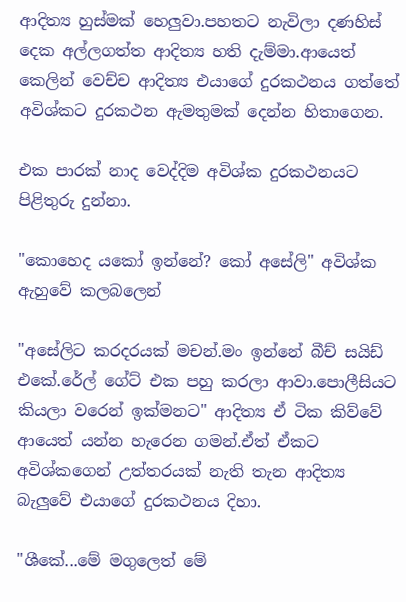ආදිත්‍ය හුස්මක් හෙලුවා.පහතට නැවිලා දණහිස් දෙක අල්ලගත්ත ආදිත්‍ය හති දැම්මා.ආයෙත් කෙලින් වෙච්ච ආදිත්‍ය එයාගේ දුරකථනය ගත්තේ අවිශ්කට දුරකථන ඇමතුමක් දෙන්න හිතාගෙන.

එක පාරක් නාද වෙද්දිම අවිශ්ක දුරකථනයට පිළිතුරු දුන්නා.

"කොහෙද යකෝ ඉන්නේ? කෝ අසේලි" අවිශ්ක ඇහුවේ කලබලෙන්

"අසේලිට කරදරයක් මචන්.මං ඉන්නේ බීච් සයිඩ් එකේ.රේල් ගේට් එක පහු කරලා ආවා.පොලීසියට කියලා වරෙන් ඉක්මනට" ආදිත්‍ය ඒ ටික කිව්වේ ආයෙත් යන්න හැරෙන ගමන්.ඒත් ඒකට අවිශ්කගෙන් උත්තරයක් නැති තැන ආදිත්‍ය බැලුවේ එයාගේ දුරකථනය දිහා.

"ශීකේ...මේ මගුලෙත් මේ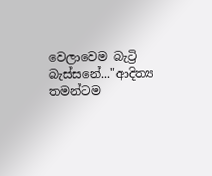වෙලාවෙම බැට්‍රි බැස්සනේ..."ආදිත්‍ය තමන්ටම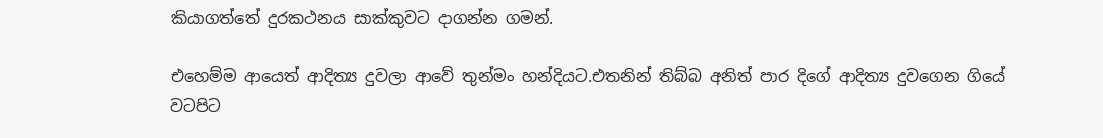කියාගත්තේ දුරකථනය සාක්කුවට දාගන්න ගමන්.

එහෙම්ම ආයෙත් ආදිත්‍ය දුවලා ආවේ තුන්මං හන්දියට.එතනින් තිබ්බ අනිත් පාර දිගේ ආදිත්‍ය දුවගෙන ගියේ වටපිට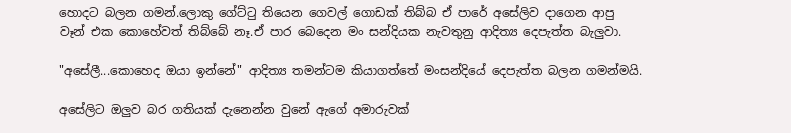හොදට බලන ගමන්.ලොකු ගේට්ටු තියෙන ගෙවල් ගොඩක් තිබ්බ ඒ පාරේ අසේලිව දාගෙන ආපු වෑන් එක කොහේවත් තිබ්බේ නෑ.ඒ පාර බෙදෙන මං සන්දියක නැවතුනු ආදිත්‍ය දෙපැත්ත බැලුවා.

"අසේලී...කොහෙද ඔයා ඉන්නේ" ආදිත්‍ය තමන්ටම කියාගත්තේ මංසන්දියේ දෙපැත්ත බලන ගමන්මයි.

අසේලිට ඔලුව බර ගතියක් දැනෙන්න වුනේ ඇගේ අමාරුවක්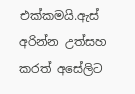එක්කමයි.ඇස් අරින්න උත්සහ කරත් අසේලිට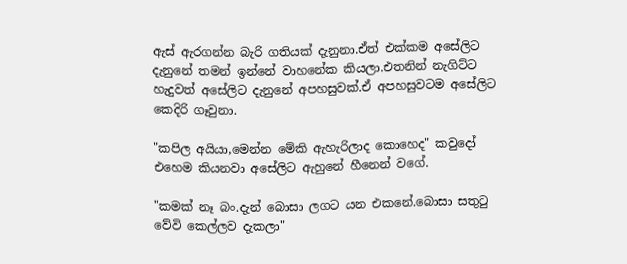ඇස් ඇරගන්න බැරි ගතියක් දැනුනා.ඒත් එක්කම අසේලිට දැනුනේ තමන් ඉන්නේ වාහනේක කියලා.එතනින් නැගිට්ට හැදුවත් අසේලිට දැනුනේ අපහසුවක්.ඒ අපහසුවටම අසේලිට කෙදිරි ගෑවුනා.

"කපිල අයියා,මෙන්න මේකි ඇහැරිලාද කොහෙද" කවුදෝ එහෙම කියනවා අසේලිට ඇහුනේ හීනෙන් වගේ.

"කමක් නෑ බං.දැන් බොසා ලගට යන එකනේ.බොසා සතුටු වේවි කෙල්ලව දැකලා"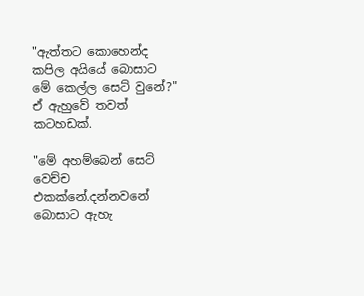"ඇත්තට කොහෙන්ද කපිල අයියේ බොසාට මේ කෙල්ල සෙට් වුනේ?" ඒ ඇහුවේ තවත් කටහඩක්.

"මේ අහම්බෙන් සෙට් වෙච්ච එකක්නේ.දන්නවනේ බොසාට ඇහැ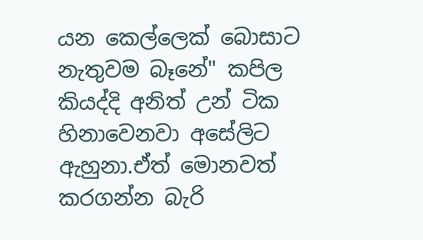යන කෙල්ලෙක් බොසාට නැතුවම බෑනේ" කපිල කියද්දි අනිත් උන් ටික හිනාවෙනවා අසේලිට ඇහුනා.ඒත් මොනවත් කරගන්න බැරි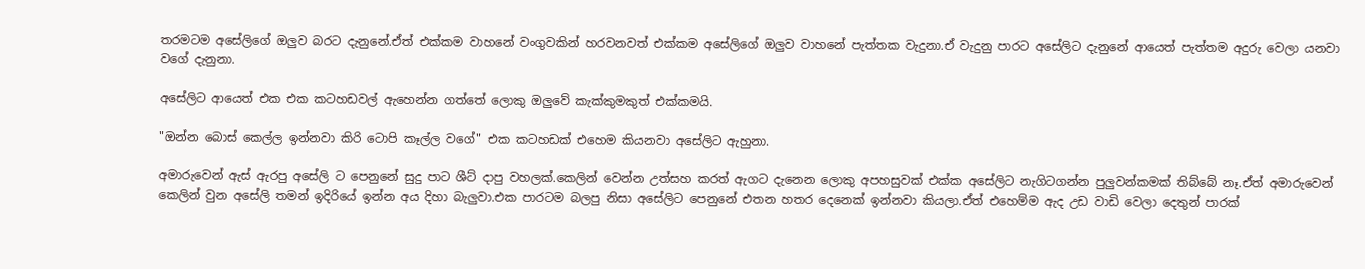තරමටම අසේලිගේ ඔලුව බරට දැනුනේ.ඒත් එක්කම වාහනේ වංගුවකින් හරවනවත් එක්කම අසේලිගේ ඔලුව වාහනේ පැත්තක වැදුනා.ඒ වැදුනු පාරට අසේලිට දැනුනේ ආයෙත් පැත්තම අදුරු වෙලා යනවා වගේ දැනුනා.

අසේලිට ආයෙත් එක එක කටහඩවල් ඇහෙන්න ගත්තේ ලොකු ඔලුවේ කැක්කුමකුත් එක්කමයි.

"ඔන්න බොස් කෙල්ල ඉන්නවා කිරි ටොපි කෑල්ල වගේ" එක කටහඩක් එහෙම කියනවා අසේලිට ඇහුනා.

අමාරුවෙන් ඇස් ඇරපු අසේලි ට පෙනුනේ සුදු පාට ශීට් දාපු වහලක්.කෙලින් වෙන්න උත්සහ කරත් ඇගට දැනෙන ලොකු අපහසුවක් එක්ක අසේලිට නැගිටගන්න පුලුවන්කමක් තිබ්බේ නෑ.ඒත් අමාරුවෙන් කෙලින් වුන අසේලි තමන් ඉදිරියේ ඉන්න අය දිහා බැලුවා.එක පාරටම බලපු නිසා අසේලිට පෙනුනේ එතන හතර දෙනෙක් ඉන්නවා කියලා.ඒත් එහෙම්ම ඇද උඩ වාඩි වෙලා දෙතුන් පාරක්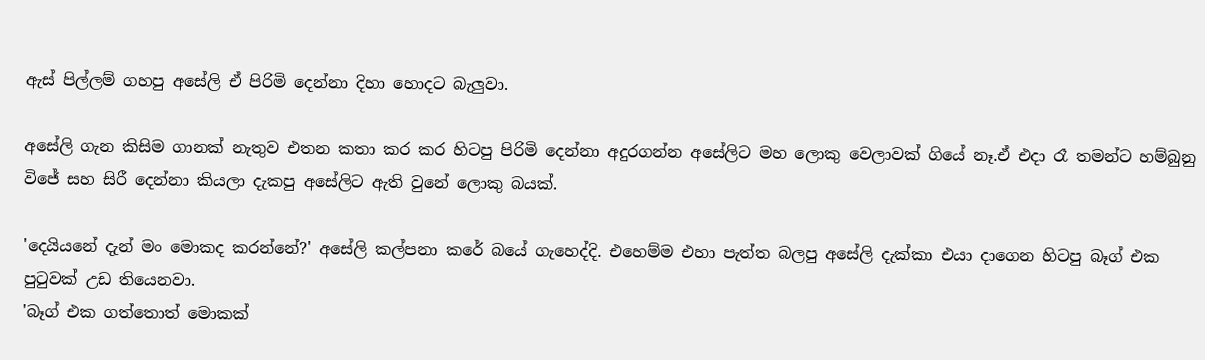ඇස් පිල්ලම් ගහපු අසේලි ඒ පිරිමි දෙන්නා දිහා හොදට බැලුවා.

අසේලි ගැන කිසිම ගානක් නැතුව එතන කතා කර කර හිටපු පිරිමි දෙන්නා අදුරගන්න අසේලිට මහ ලොකු වෙලාවක් ගියේ නෑ.ඒ එදා රෑ තමන්ට හම්බුනු විජේ සහ සිරී දෙන්නා කියලා දැකපු අසේලිට ඇති වුනේ ලොකු බයක්.

'දෙයියනේ දැන් මං මොකද කරන්නේ?' අසේලි කල්පනා කරේ බයේ ගැහෙද්දි. එහෙම්ම එහා පැත්ත බලපු අසේලි දැක්කා එයා දාගෙන හිටපු බෑග් එක පුටුවක් උඩ තියෙනවා.
'බෑග් එක ගත්තොත් මොකක්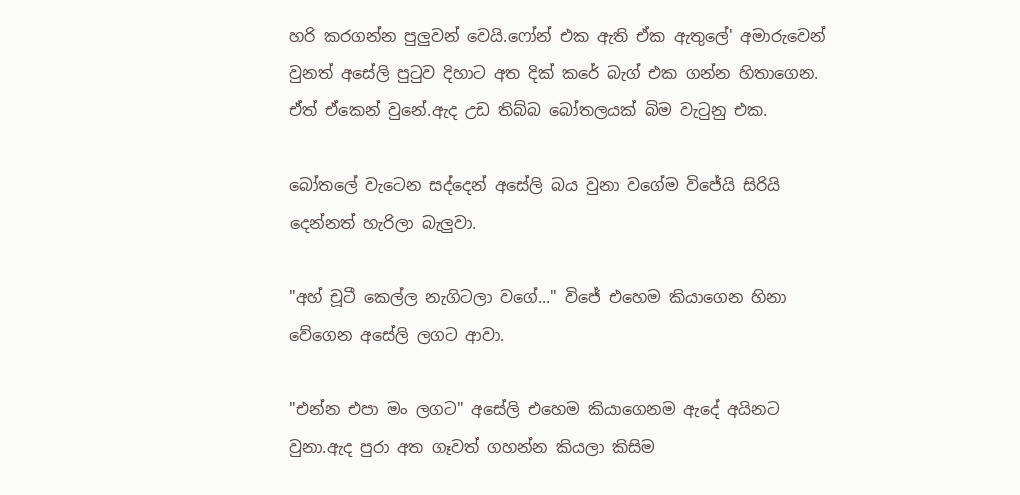හරි කරගන්න පුලුවන් වෙයි.ෆෝන් එක ඇති ඒක ඇතුලේ' අමාරුවෙන් වුනත් අසේලි පුටුව දිහාට අත දික් කරේ බැග් එක ගන්න හිතාගෙන. ඒත් ඒකෙන් වුනේ.ඇද උඩ තිබ්බ බෝතලයක් බිම වැටුනු එක.

බෝතලේ වැටෙන සද්දෙන් අසේලි බය වුනා වගේම විජේයි සිරියි දෙන්නත් හැරිලා බැලුවා.

"අහ් චූටී කෙල්ල නැගිටලා වගේ..." විජේ එහෙම කියාගෙන හිනා වේගෙන අසේලි ලගට ආවා.

"එන්න එපා මං ලගට" අසේලි එහෙම කියාගෙනම ඇදේ අයිනට වුනා.ඇද පුරා අත ගෑවත් ගහන්න කියලා කිසිම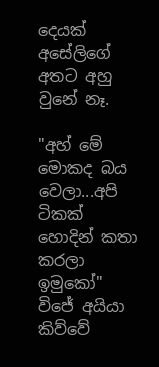දෙයක් අසේලිගේ අතට අහු වුනේ නෑ.

"අහ් මේ මොකද බය වෙලා...අපි ටිකක් හොදින් කතා කරලා ඉමුකෝ" විජේ අයියා කිව්වේ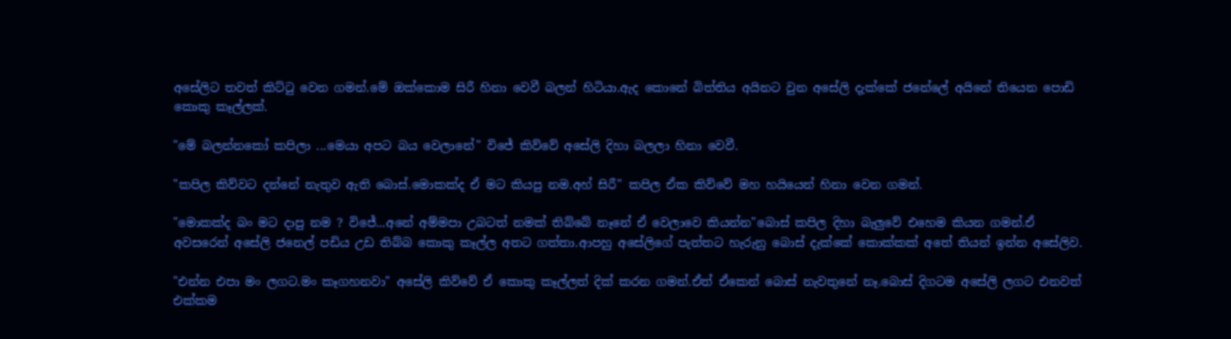අසේලිට තවත් කිට්ටු වෙන ගමන්.මේ ඔක්කොම සිරී හිනා වෙවී බලන් හිටියා.ඇද කොනේ බිත්තිය අයිනට වුන අසේලි දැක්කේ ජනේලේ අයිනේ තියෙන පොඩි කොකු කෑල්ලක්.

"මේ බලන්නකෝ කපිලා ...මෙයා අපට බය වෙලානේ" විජේ කිව්වේ අසේලි දිහා බලලා හිනා වෙවී.

"කපිල කිව්වට දන්නේ නැතුව ඇති බොස්.මොකක්ද ඒ මට කියපු නම.අහ් සිරී" කපිල ඒක කිව්වේ මහ හයියෙන් හිනා වෙන ගමන්.

"මොකක්ද බං මට දාපු නම ? විජේ...අනේ අම්මපා උබටත් නමක් තිබ්බේ නෑනේ ඒ වෙලාවෙ කියන්න"බොස් කපිල දිහා බැලුවේ එහෙම කියන ගමන්.ඒ අවසරෙන් අසේලි ජනෙල් පඩිය උඩ තිබ්බ කොකු කෑල්ල අතට ගත්තා.ආපහු අසේලිගේ පැත්තට හැරුනු බොස් දැක්කේ කොක්කක් අතේ තියන් ඉන්න අසේලිව.

"එන්න එපා මං ලගට.මං කෑගහනවා" අසේලි කිව්වේ ඒ කොකු කෑල්ලත් දික් කරන ගමන්.ඒත් ඒකෙන් බොස් නැවතුනේ නෑ.බොස් දිගටම අසේලි ලගට එනවත් එක්කම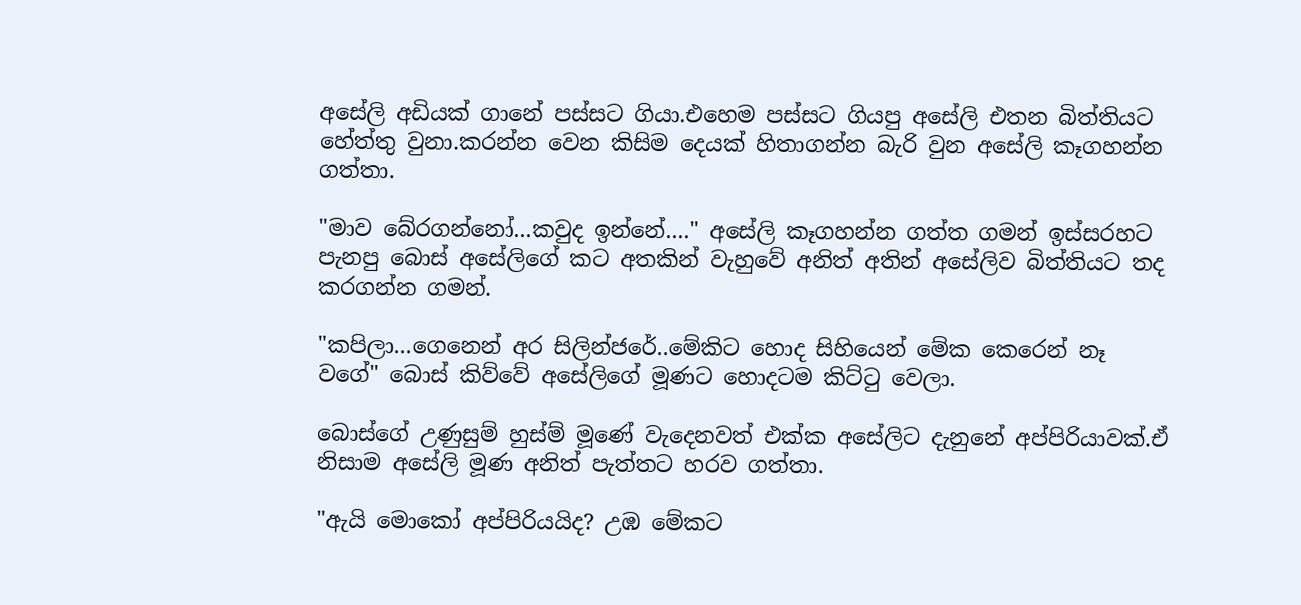අසේලි අඩියක් ගානේ පස්සට ගියා.එහෙම පස්සට ගියපු අසේලි එතන බිත්තියට හේත්තු වුනා.කරන්න වෙන කිසිම දෙයක් හිතාගන්න බැරි වුන අසේලි කෑගහන්න ගත්තා.

"මාව බේරගන්නෝ...කවුද ඉන්නේ...." අසේලි කෑගහන්න ගත්ත ගමන් ඉස්සරහට පැනපු බොස් අසේලිගේ කට අතකින් වැහුවේ අනිත් අතින් අසේලිව බිත්තියට තද කරගන්න ගමන්.

"කපිලා...ගෙනෙන් අර සිලින්ජරේ..මේකිට හොද සිහියෙන් මේක කෙරෙන් නෑ වගේ" බොස් කිව්වේ අසේලිගේ මූණට හොදටම කිට්ටු වෙලා.

බොස්ගේ උණුසුම් හුස්ම් මූණේ වැදෙනවත් එක්ක අසේලිට දැනුනේ අප්පිරියාවක්.ඒ නිසාම අසේලි මූණ අනිත් පැත්තට හරව ගත්තා.

"ඇයි මොකෝ අප්පිරියයිද? උඹ මේකට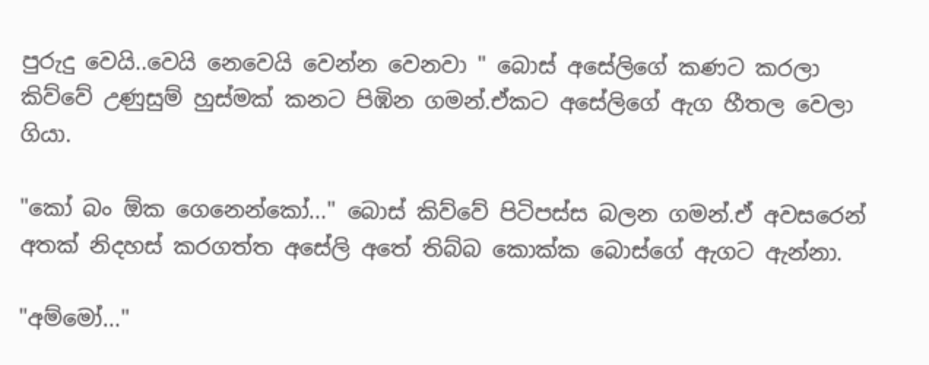පුරුදු වෙයි..වෙයි නෙවෙයි වෙන්න වෙනවා " බොස් අසේලිගේ කණට කරලා කිව්වේ උණුසුම් හුස්මක් කනට පිඹින ගමන්.ඒකට අසේලිගේ ඇග හීතල වෙලා ගියා.

"කෝ බං ඕක ගෙනෙන්කෝ..." බොස් කිව්වේ පිටිපස්ස බලන ගමන්.ඒ අවසරෙන් අතක් නිදහස් කරගත්ත අසේලි අතේ තිබ්බ කොක්ක බොස්ගේ ඇගට ඇන්නා.

"අම්මෝ..."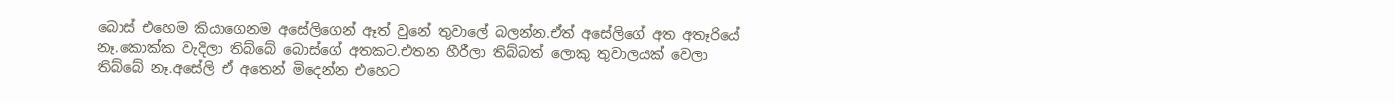බොස් එහෙම කියාගෙනම අසේලිගෙන් ඈත් වුනේ තුවාලේ බලන්න.ඒත් අසේලිගේ අත අතෑරියේ නෑ.කොක්ක වැදිලා තිබ්බේ බොස්ගේ අතකට.එතන හීරීලා තිබ්බත් ලොකු තුවාලයක් වෙලා තිබ්බේ නෑ.අසේලි ඒ අතෙන් මිදෙන්න එහෙට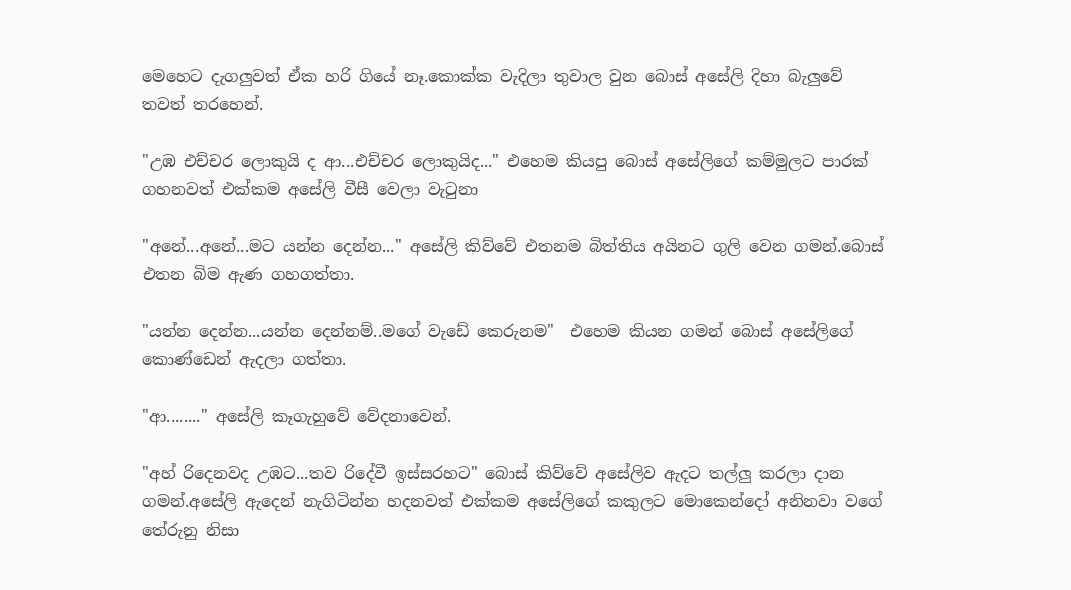මෙහෙට දැගලුවත් ඒක හරි ගියේ නෑ.කොක්ක වැදිලා තුවාල වුන බොස් අසේලි දිහා බැලුවේ තවත් තරහෙන්.

"උඹ එච්චර ලොකුයි ද ආ...එච්චර ලොකුයිද..." එහෙම කියපු බොස් අසේලිගේ කම්මුලට පාරක් ගහනවත් එක්කම අසේලි වීසී වෙලා වැටුනා

"අනේ...අනේ...මට යන්න දෙන්න..." අසේලි කිව්වේ එතනම බිත්තිය අයිනට ගුලි වෙන ගමන්.බොස් එතන බිම ඇණ ගහගත්තා.

"යන්න දෙන්න...යන්න දෙන්නම්..මගේ වැඩේ කෙරුනම"  එහෙම කියන ගමන් බොස් අසේලිගේ කොණ්ඩෙන් ඇදලා ගත්‍තා.

"ආ........" අසේලි කෑගැහුවේ වේදනාවෙන්.

"අහ් රිදෙනවද උඹට...තව රිදේවී ඉස්සරහට" බොස් කිව්වේ අසේලිව ඇදට තල්ලු කරලා දාන ගමන්.අසේලි ඇදෙන් නැගිටින්න හදනවත් එක්කම අසේලිගේ කකුලට මොකෙන්දෝ අනිනවා වගේ තේරුනු නිසා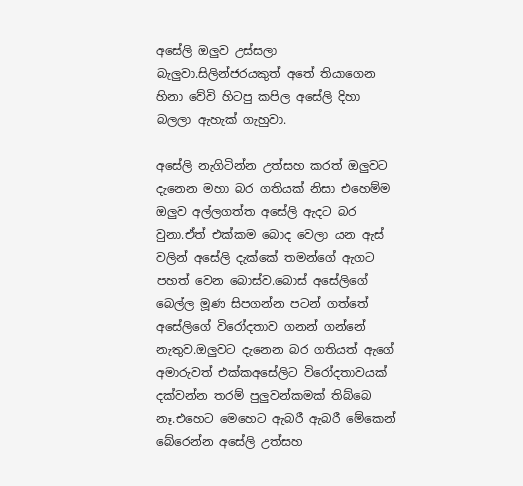අසේලි ඔලුව උස්සලා බැලුවා.සිලින්ජරයකුත් අතේ තියාගෙන හිනා වේවි හිටපු කපිල අසේලි දිහා බලලා ඇහැක් ගැහුවා.

අසේලි නැගිටින්න උත්සහ කරත් ඔලුවට දැනෙන මහා බර ගතියක් නිසා එහෙම්ම ඔලුව අල්ලගත්ත අසේලි ඇදට බර වුනා.ඒත් එක්කම බොද වෙලා යන ඇස් වලින් අසේලි දැක්කේ තමන්ගේ ඇගට පහත් වෙන බොස්ව.බොස් අසේලිගේ බෙල්ල මූණ සිපගන්න පටන් ගත්තේ අසේලිගේ විරෝදතාව ගනන් ගන්නේ නැතුව.ඔලුවට දැනෙන බර ගතියත් ඇගේ අමාරුවත් එක්කඅසේලිට විරෝදතාවයක් දක්වන්න තරම් පුලුවන්කමක් තිබ්බෙ නෑ.එහෙට මෙහෙට ඇබරී ඇබරී මේකෙන් බේරෙන්න අසේලි උත්සහ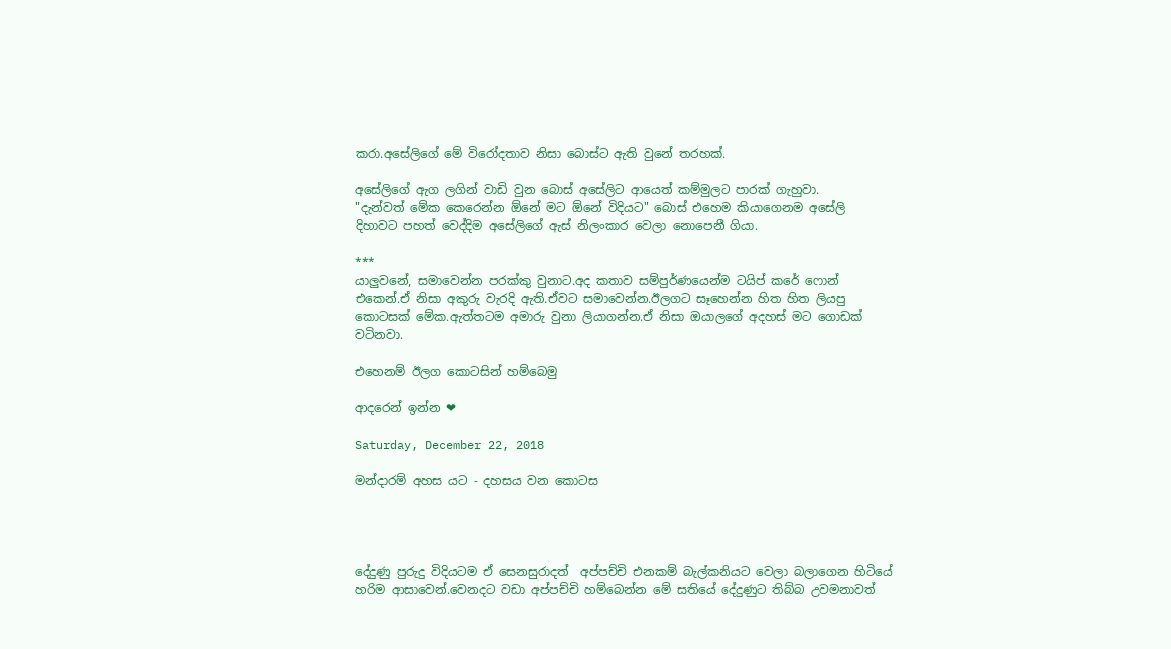කරා.අසේලිගේ මේ විරෝදතාව නිසා බොස්ට ඇති වුනේ තරහක්.

අසේලිගේ ඇග ලගින් වාඩි වුන බොස් අසේලිට ආයෙත් කම්මුලට පාරක් ගැහුවා.
"දැන්වත් මේක කෙරෙන්න ඕනේ මට ඕනේ විදියට" බොස් එහෙම කියාගෙනම අසේලි දිහාවට පහත් වෙද්දිම අසේලිගේ ඇස් නිලංකාර වෙලා නොපෙනී ගියා.

***
යාලුවනේ, සමාවෙන්න පරක්කු වුනාට.අද කතාව සම්පුර්ණයෙන්ම ටයිප් කරේ ෆොන් එකෙන්.ඒ නිසා අකුරු වැරදි ඇති.ඒවට සමාවෙන්න.ඊලගට සෑහෙන්න හිත හිත ලියපු කොටසක් මේක.ඇත්තටම අමාරු වුනා ලියාගන්න.ඒ නිසා ඔයාලගේ අදහස් මට ගොඩක් වටිනවා.

එහෙනම් ඊලග කොටසින් හම්බෙමු

ආදරෙන් ඉන්න ❤

Saturday, December 22, 2018

මන්දාරම් අහස යට - දහසය වන කොටස




දේදුණු පුරුදු විදියටම ඒ සෙනසුරාදත්  අප්පච්චි එනකම් බැල්කනියට වෙලා බලාගෙන හිටියේ හරිම ආසාවෙන්.වෙනදට වඩා අප්පච්චි හම්බෙන්න මේ සතියේ දේදුණුට තිබ්බ උවමනාවත්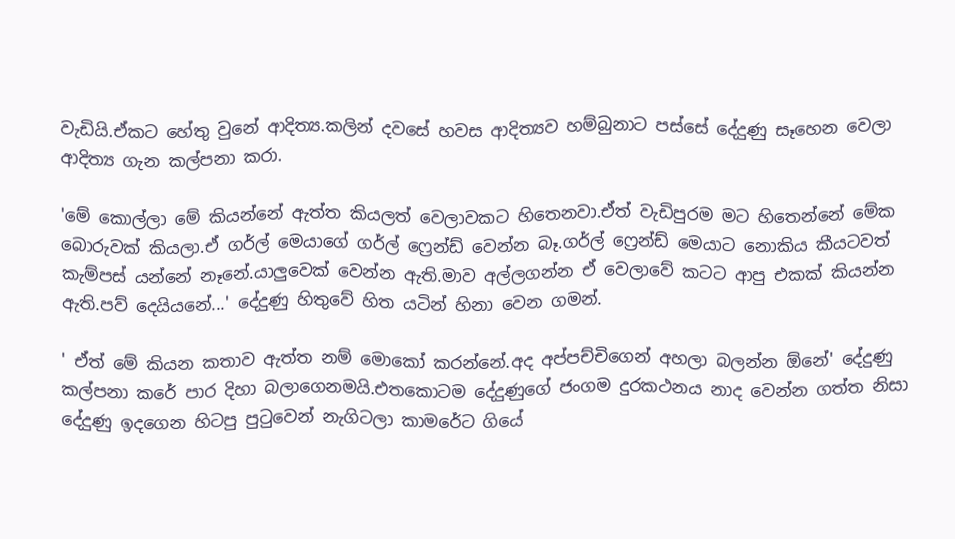වැඩියි.ඒකට හේතු වුනේ ආදිත්‍ය.කලින් දවසේ හවස ආදිත්‍යව හම්බුනාට පස්සේ දේදුණු සෑහෙන වෙලා ආදිත්‍ය ගැන කල්පනා කරා.

'මේ කොල්ලා මේ කියන්නේ ඇත්ත කියලත් වෙලාවකට හිතෙනවා.ඒත් වැඩිපුරම මට හිතෙන්නේ මේක බොරුවක් කියලා.ඒ ගර්ල් මෙයාගේ ගර්ල් ෆ්‍රෙන්ඩ් වෙන්න බෑ.ගර්ල් ෆ්‍රෙන්ඩ් මෙයාට නොකිය කීයටවත් කැම්පස් යන්නේ නෑනේ.යාලුවෙක් වෙන්න ඇති.මාව අල්ලගන්න ඒ වෙලාවේ කටට ආපු එකක් කියන්න ඇති.පව් දෙයියනේ...' දේදුණු හිතුවේ හිත යටින් හිනා වෙන ගමන්.

' ඒත් මේ කියන කතාව ඇත්ත නම් මොකෝ කරන්නේ.අද අප්පච්චිගෙන් අහලා බලන්න ඕනේ' දේදුණු කල්පනා කරේ පාර දිහා බලාගෙනමයි.එතකොටම දේදුණුගේ ජංගම දුරකථනය නාද වෙන්න ගත්ත නිසා දේදුණු ඉදගෙන හිටපු පුටුවෙන් නැගිටලා කාමරේට ගියේ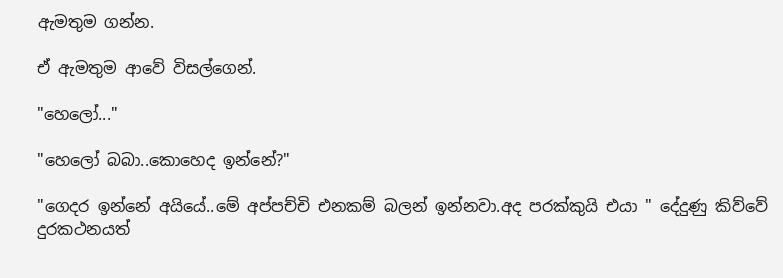ඇමතුම ගන්න.

ඒ ඇමතුම ආවේ විසල්ගෙන්.

"හෙලෝ..."

"හෙලෝ බබා..කොහෙද ඉන්නේ?"

"ගෙදර ඉන්නේ අයියේ..මේ අප්පච්චි එනකම් බලන් ඉන්නවා.අද පරක්කුයි එයා " දේදුණු කිව්වේ දුරකථනයත්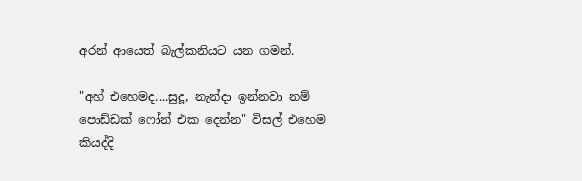අරන් ආයෙත් බැල්කනියට යන ගමන්.

"අහ් එහෙමද....සුදූ, නැන්දා ඉන්නවා නම් පොඩ්ඩක් ෆෝන් එක දෙන්න" විසල් එහෙම කියද්දි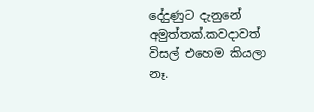දේදුණුට දැනුනේ අමුත්තක්.කවදාවත් විසල් එහෙම කියලා නෑ.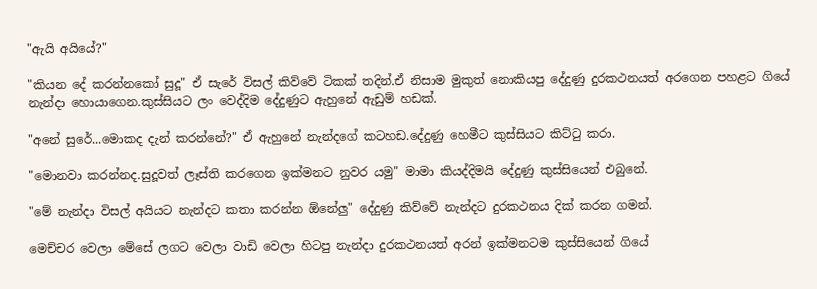"ඇයි අයියේ?"

"කියන දේ කරන්නකෝ සුදූ" ඒ සැරේ විසල් කිව්වේ ටිකක් තදින්.ඒ නිසාම මුකුත් නොකියපු දේදුණු දුරකථනයත් අරගෙන පහළට ගියේ නැන්දා හොයාගෙන.කුස්සියට ලං වෙද්දිම දේදුණුට ඇහුනේ ඇඩුම් හඩක්.

"අනේ සුරේ...මොකද දැන් කරන්නේ?" ඒ ඇහුනේ නැන්දගේ කටහඩ.දේදුණු හෙමීට කුස්සියට කිට්ටු කරා.

"මොනවා කරන්නද.සුදූවත් ලෑස්ති කරගෙන ඉක්මනට නුවර යමු" මාමා කියද්දිමයි දේදුණු කුස්සියෙන් එබුනේ.

"මේ නැන්දා විසල් අයියට නැන්දට කතා කරන්න ඕනේලු" දේදුණු කිව්වේ නැන්දට දුරකථනය දික් කරන ගමන්.

මෙච්චර වෙලා මේසේ ලගට වෙලා වාඩි වෙලා හිටපු නැන්දා දුරකථනයත් අරන් ඉක්මනටම කුස්සියෙන් ගියේ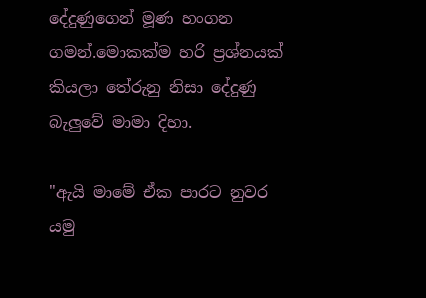දේදුණුගෙන් මූණ හංගන ගමන්.මොකක්ම හරි ප්‍රශ්නයක් කියලා තේරුනු නිසා දේදුණු බැලුවේ මාමා දිහා.

"ඇයි මාමේ ඒක පාරට නුවර යමු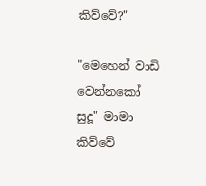කිව්වේ?"

"මෙහෙන් වාඩි වෙන්නකෝ සුදූ" මාමා කිව්වේ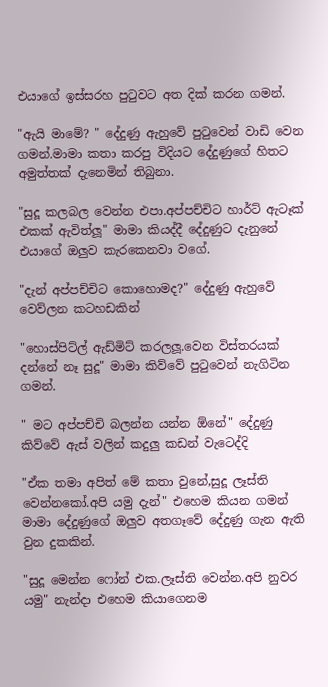එයාගේ ඉස්සරහ පුටුවට අත දික් කරන ගමන්.

"ඇයි මාමේ? " දේදුණු ඇහුවේ පුටුවෙන් වාඩි වෙන ගමන්.මාමා කතා කරපු විදියට දේදුණුගේ හිතට අමුත්තක් දැනෙමින් තිබුනා.

"සුදූ කලබල වෙන්න එපා.අප්පච්චිට හාර්ට් ඇටෑක් එකක් ඇවිත්ලූ" මාමා කියද්දී දේදුණුට දැනුනේ එයාගේ ඔලුව කැරකෙනවා වගේ.

"දැන් අප්පච්චිට කොහොමද?" දේදුණු ඇහුවේ වෙව්ලන කටහඩකින්

"හොස්පිට්ල් ඇඩ්මිට් කරලලූ.වෙන විස්තරයක් දන්නේ නෑ සුදූ" මාමා කිව්වේ පුටුවෙන් නැගිටින ගමන්.

" මට අප්පච්චි බලන්න යන්න ඕනේ" දේදුණු කිව්වේ ඇස් වලින් කදුලු කඩන් වැටෙද්දි

"ඒක තමා අපිත් මේ කතා වුනේ,සුදූ ලෑස්ති වෙන්නකෝ.අපි යමු දැන්" එහෙම කියන ගමන් මාමා දේදුණුගේ ඔලුව අතගෑවේ දේදුණු ගැන ඇති වුන දුකකින්.

"සුදූ මෙන්න ෆෝන් එක.ලෑස්ති වෙන්න.අපි නුවර යමු" නැන්දා එහෙම කියාගෙනම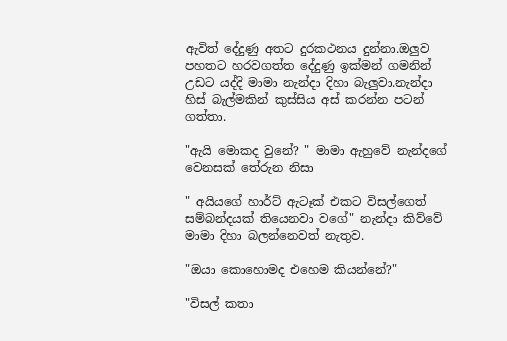ඇවිත් දේදුණු අතට දුරකථනය දුන්නා.ඔලුව පහතට හරවගත්ත දේදුණු ඉක්මන් ගමනින් උඩට යද්දි මාමා නැන්දා දිහා බැලුවා.නැන්දා හිස් බැල්මකින් කුස්සිය අස් කරන්න පටන් ගත්තා.

"ඇයි මොකද වුනේ? " මාමා ඇහුවේ නැන්දගේ වෙනසක් තේරුන නිසා

" අයියගේ හාර්ට් ඇටෑක් එකට විසල්ගෙත් සම්බන්දයක් තියෙනවා වගේ" නැන්දා කිව්වේ මාමා දිහා බලන්නෙවත් නැතුව.

"ඔයා කොහොමද එහෙම කියන්නේ?"

"විසල් කතා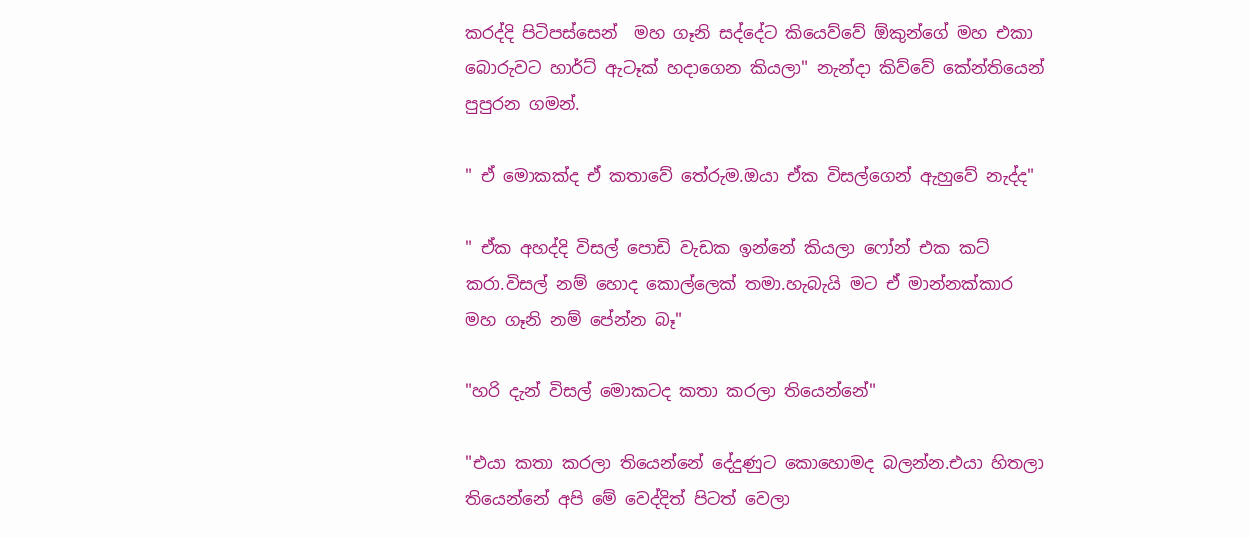කරද්දි පිටිපස්සෙන්  මහ ගෑනි සද්දේට කියෙව්වේ ඕකුන්ගේ මහ එකා බොරුවට හාර්ට් ඇටෑක් හදාගෙන කියලා" නැන්දා කිව්වේ කේන්තියෙන් පුපුරන ගමන්.

" ඒ මොකක්ද ඒ කතාවේ තේරුම.ඔයා ඒක විසල්ගෙන් ඇහුවේ නැද්ද"

" ඒක අහද්දි විසල් පොඩි වැඩක ඉන්නේ කියලා ෆෝන් එක කට් කරා.විසල් නම් හොද කොල්ලෙක් තමා.හැබැයි මට ඒ මාන්නක්කාර මහ ගෑනි නම් පේන්න බෑ"

"හරි දැන් විසල් මොකටද කතා කරලා තියෙන්නේ"

"එයා කතා කරලා තියෙන්නේ දේදුණුට කොහොමද බලන්න.එයා හිතලා තියෙන්නේ අපි මේ වෙද්දිත් පිටත් වෙලා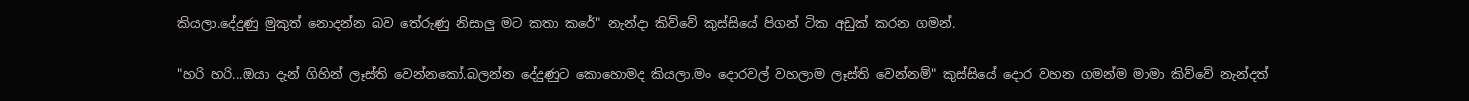කියලා.දේදුණු මුකුත් නොදන්න බව තේරුණු නිසාලු මට කතා කරේ" නැන්දා කිව්වේ කුස්සියේ පිගන් ටික අඩුක් කරන ගමන්.

"හරි හරි...ඔයා දැන් ගිහින් ලෑස්ති වෙන්නකෝ.බලන්න දේදුණුට කොහොමද කියලා.මං දොරවල් වහලාම ලෑස්ති වෙන්නම්" කුස්සියේ දොර වහන ගමන්ම මාමා කිව්වේ නැන්දත්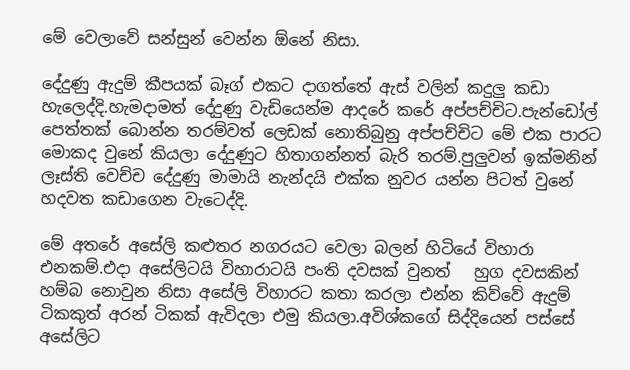මේ වෙලාවේ සන්සුන් වෙන්න ඕනේ නිසා.

දේදුණු ඇදුම් කීපයක් බෑග් එකට දාගත්තේ ඇස් වලින් කදුලු කඩා හැලෙද්දි.හැමදාමත් දේදුණු වැඩියෙන්ම ආදරේ කරේ අප්පච්චිට.පැන්ඩෝල් පෙත්තක් බොන්න තරම්වත් ලෙඩක් නොතිබුනු අප්පච්චිට මේ එක පාරට මොකද වුනේ කියලා දේදුණුට හිතාගන්නත් බැරි තරම්.පුලුවන් ඉක්මනින් ලෑස්ති වෙච්ච දේදුණු මාමායි නැන්දයි එක්ක නුවර යන්න පිටත් වුනේ හදවත කඩාගෙන වැටෙද්දි.

මේ අතරේ අසේලි කළුතර නගරයට වෙලා බලන් හිටියේ විහාරා එනකම්.එදා අසේලිටයි විහාරාටයි පංති දවසක් වුනත්   හුග දවසකින් හම්බ නොවුන නිසා අසේලි විහාරට කතා කරලා එන්න කිව්වේ ඇදුම් ටිකකුත් අරන් ටිකක් ඇවිදලා එමු කියලා.අවිශ්කගේ සිද්දියෙන් පස්සේ අසේලිට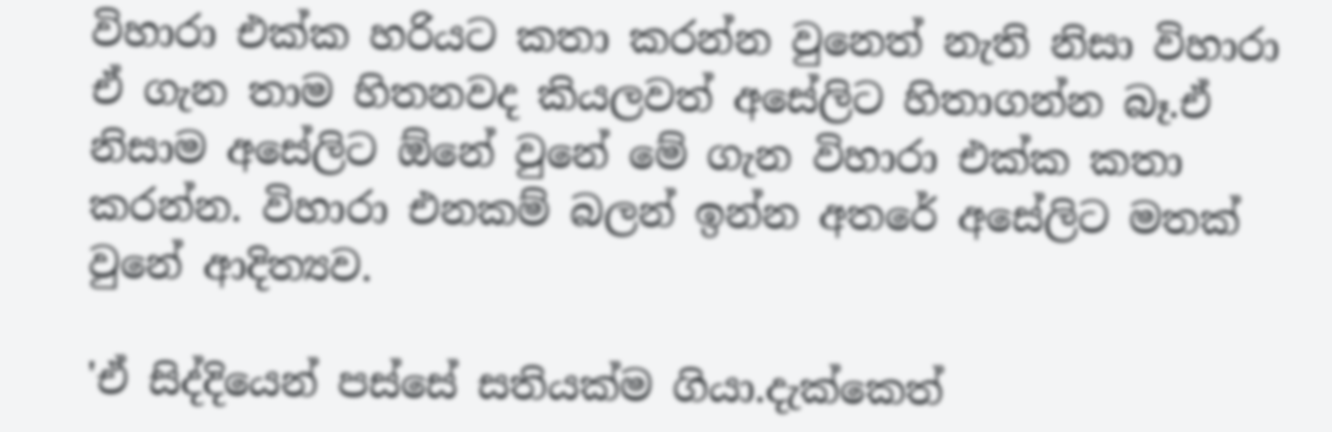විහාරා එක්ක හරියට කතා කරන්න වුනෙත් නැති නිසා විහාරා ඒ ගැන තාම හිතනවද කියලවත් අසේලිට හිතාගන්න බෑ.ඒ නිසාම අසේලිට ඕනේ වුනේ මේ ගැන විහාරා එක්ක කතා කරන්න. විහාරා එනකම් බලන් ඉන්න අතරේ අසේලිට මතක් වුනේ ආදිත්‍යව.

'ඒ සිද්දියෙන් පස්සේ සතියක්ම ගියා.දැක්කෙත්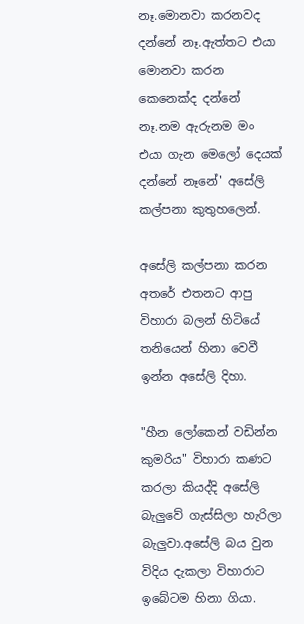නෑ.මොනවා කරනවද දන්නේ නෑ.ඇත්තට එයා මොනවා කරන කෙනෙක්ද දන්නේ නෑ.නම ඇරුනම මං එයා ගැන මෙලෝ දෙයක් දන්නේ නෑනේ' අසේලි කල්පනා කුතුහලෙන්.

අසේලි කල්පනා කරන අතරේ එතනට ආපු විහාරා බලන් හිටියේ තනියෙන් හිනා වෙවී ඉන්න අසේලි දිහා.

"හීන ලෝකෙන් වඩින්න කුමරිය" විහාරා කණට කරලා කියද්දි අසේලි බැලුවේ ගැස්සිලා හැරිලා බැලුවා.අසේලි බය වුන විදිය දැකලා විහාරාට ඉබේටම හිනා ගියා.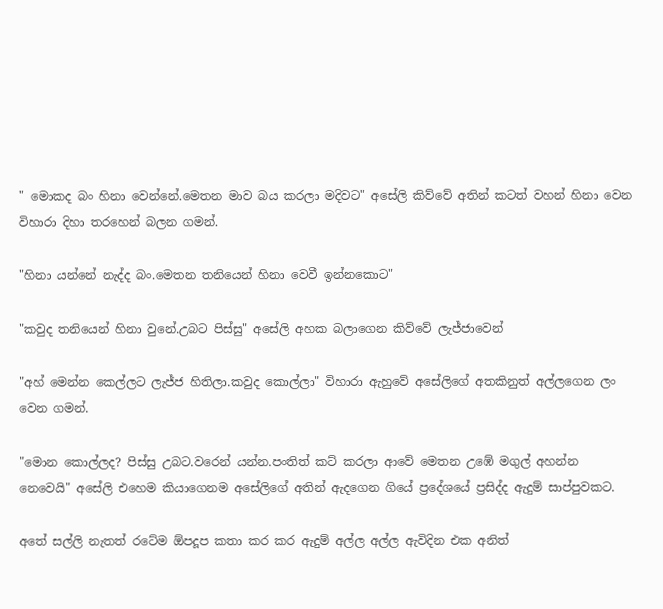" මොකද බං හිනා වෙන්නේ.මෙතන මාව බය කරලා මදිවට" අසේලි කිව්වේ අතින් කටත් වහන් හිනා වෙන විහාරා දිහා තරහෙන් බලන ගමන්.

"හිනා යන්නේ නැද්ද බං.මෙතන තනියෙන් හිනා වෙවී ඉන්නකොට"

"කවුද තනියෙන් හිනා වුනේ.උබට පිස්සු" අසේලි අහක බලාගෙන කිව්වේ ලැජ්ජාවෙන්

"අහ් මෙන්න කෙල්ලට ලැජ්ජ හිතිලා.කවුද කොල්ලා" විහාරා ඇහුවේ අසේලිගේ අතකිනුත් අල්ලගෙන ලං වෙන ගමන්.

"මොන කොල්ලද? පිස්සු උබට.වරෙන් යන්න.පංතිත් කට් කරලා ආවේ මෙතන උඹේ මගුල් අහන්න නෙවෙයි" අසේලි එහෙම කියාගෙනම අසේලිගේ අතින් ඇදගෙන ගියේ ප්‍රදේශයේ ප්‍රසිද්ද ඇදුම් සාප්පුවකට.

අතේ සල්ලි නැතත් රටේම ඕපදූප කතා කර කර ඇදුම් අල්ල අල්ල ඇවිදින එක අනිත්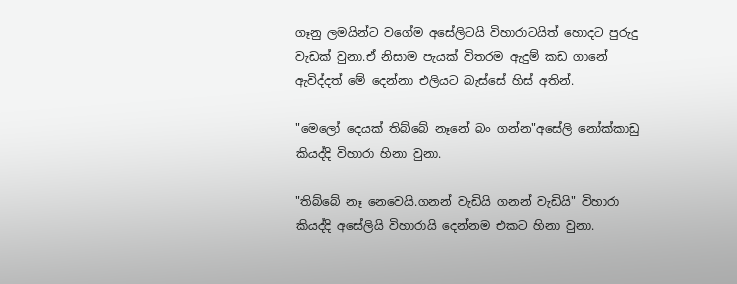ගෑනු ලමයින්ට වගේම අසේලිටයි විහාරාටයිත් හොදට පුරුදු වැඩක් වුනා.ඒ නිසාම පැයක් විතරම ඇදුම් කඩ ගානේ ඇවිද්දත් මේ දෙන්නා එලියට බැස්සේ හිස් අතින්.

"මෙලෝ දෙයක් තිබ්බේ නෑනේ බං ගන්න"අසේලි නෝක්කාඩු කියද්දි විහාරා හිනා වුනා.

"තිබ්බේ නෑ නෙවෙයි.ගනන් වැඩියි ගනන් වැඩියි" විහාරා කියද්දි අසේලියි විහාරායි දෙන්නම එකට හිනා වුනා.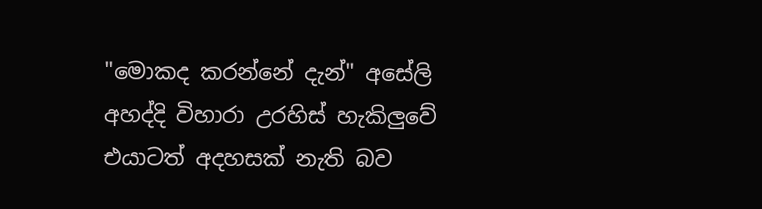"මොකද කරන්නේ දැන්" අසේලි අහද්දි විහාරා උරහිස් හැකිලුවේ එයාටත් අදහසක් නැති බව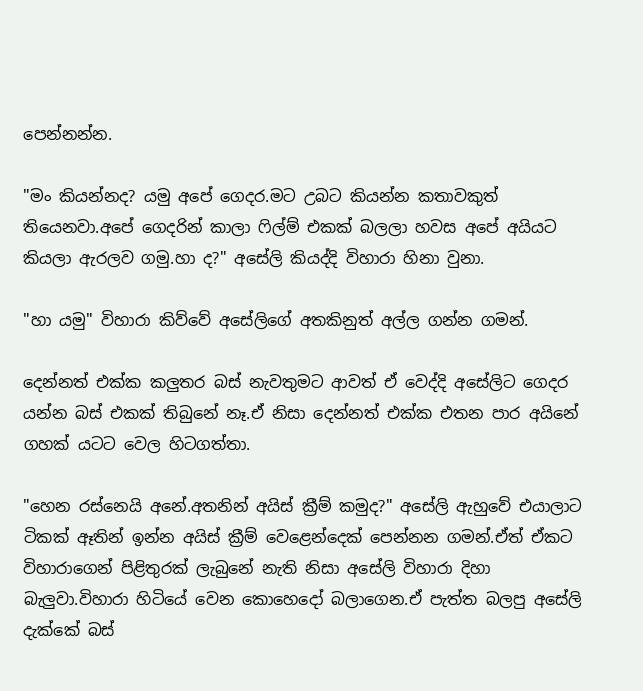පෙන්නන්න.

"මං කියන්නද? යමු අපේ ගෙදර.මට උබට කියන්න කතාවකුත් තියෙනවා.අපේ ගෙදරින් කාලා ෆිල්ම් එකක් බලලා හවස අපේ අයියට කියලා ඇරලව ගමු.හා ද?" අසේලි කියද්දි විහාරා හිනා වුනා.

"හා යමු" විහාරා කිව්වේ අසේලිගේ අතකිනුත් අල්ල ගන්න ගමන්.

දෙන්නත් එක්ක කලුතර බස් නැවතුමට ආවත් ඒ වෙද්දි අසේලිට ගෙදර යන්න බස් එකක් තිබුනේ නෑ.ඒ නිසා දෙන්නත් එක්ක එතන පාර අයිනේ ගහක් යටට වෙල හිටගත්තා.

"හෙන රස්නෙයි අනේ.අතනින් අයිස් ක්‍රීම් කමුද?" අසේලි ඇහුවේ එයාලාට ටිකක් ඈතින් ඉන්න අයිස් ක්‍රීම් වෙළෙන්දෙක් පෙන්නන ගමන්.ඒත් ඒකට විහාරාගෙන් පිළිතුරක් ලැබුනේ නැති නිසා අසේලි විහාරා දිහා බැලුවා.විහාරා හිටියේ වෙන කොහෙදෝ බලාගෙන.ඒ පැත්ත බලපු අසේලි දැක්කේ බස්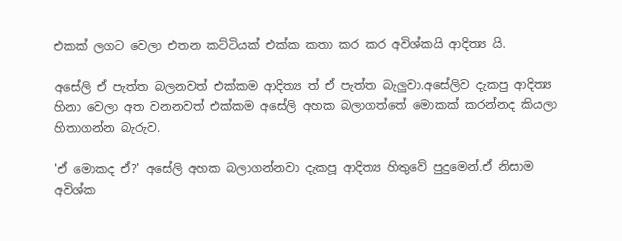එකක් ලගට වෙලා එතන කට්ටියක් එක්ක කතා කර කර අවිශ්කයි ආදිත්‍ය යි.

අසේලි ඒ පැත්ත බලනවත් එක්කම ආදිත්‍ය ත් ඒ පැත්ත බැලුවා.අසේලිව දැකපු ආදිත්‍ය හිනා වෙලා අත වනනවත් එක්කම අසේලි අහක බලාගත්තේ මොකක් කරන්නද කියලා හිතාගන්න බැරුව.

'ඒ මොකද ඒ?' අසේලි අහක බලාගන්නවා දැකපූ ආදිත්‍ය හිතුවේ පුදුමෙන්.ඒ නිසාම අවිශ්ක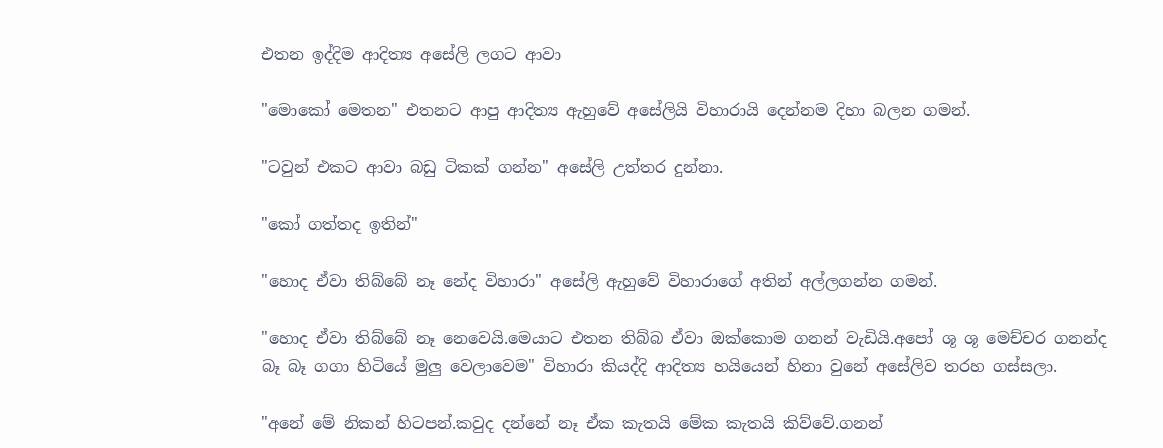එතන ඉද්දිම ආදිත්‍ය අසේලි ලගට ආවා

"මොකෝ මෙතන" එතනට ආපු ආදිත්‍ය ඇහුවේ අසේලියි විහාරායි දෙන්නම දිහා බලන ගමන්.

"ටවුන් එකට ආවා බඩු ටිකක් ගන්න" අසේලි උත්තර දුන්නා.

"කෝ ගත්තද ඉතින්"

"හොද ඒවා තිබ්බේ නෑ නේද විහාරා" අසේලි ඇහුවේ විහාරාගේ අතින් අල්ලගන්න ගමන්.

"හොද ඒවා තිබ්බේ නෑ නෙවෙයි.මෙයාට එතන තිබ්බ ඒවා ඔක්කොම ගනන් වැඩියි.අපෝ ශූ ශූ මෙච්චර ගනන්ද බෑ බෑ ගගා හිටියේ මුලු වෙලාවෙම" විහාරා කියද්දි ආදිත්‍ය හයියෙන් හිනා වුනේ අසේලිව තරහ ගස්සලා.

"අනේ මේ නිකන් හිටපන්.කවුද දන්නේ නෑ ඒක කැතයි මේක කැතයි කිව්වේ.ගනන්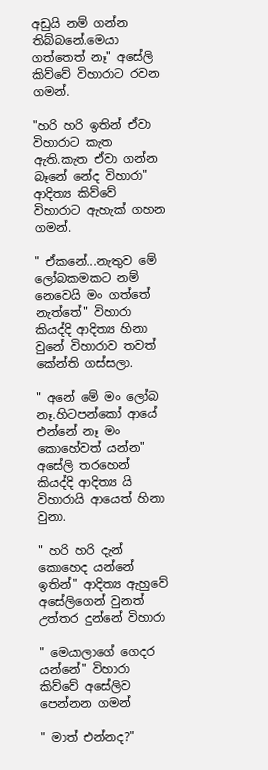අඩුයි නම් ගන්න තිබ්බනේ.මෙයා ගත්තෙත් නෑ" අසේලි කිව්වේ විහාරාට රවන ගමන්.

"හරි හරි ඉතින් ඒවා විහාරාට කැත ඇති.කැත ඒවා ගන්න බෑනේ නේද විහාරා" ආදිත්‍ය කිව්වේ විහාරාට ඇහැක් ගහන ගමන්.

" ඒකනේ...නැතුව මේ ලෝබකමකට නම් නෙවෙයි මං ගත්තේ නැත්තේ" විහාරා කියද්දි ආදිත්‍ය හිනා වුනේ විහාරාව තවත් කේන්ති ගස්සලා.

" අනේ මේ මං ලෝබ නෑ.හිටපන්කෝ ආයේ එන්නේ නෑ මං කොහේවත් යන්න" අසේලි තරහෙන් කියද්දි ආදිත්‍ය යි විහාරායි ආයෙත් හිනා වුනා.

" හරි හරි දැන් කොහෙද යන්නේ ඉතින්" ආදිත්‍ය ඇහුවේ අසේලිගෙන් වුනත් උත්තර දුන්නේ විහාරා

" මෙයාලාගේ ගෙදර යන්නේ" විහාරා කිව්වේ අසේලිව පෙන්නන ගමන්

" මාත් එන්නද?"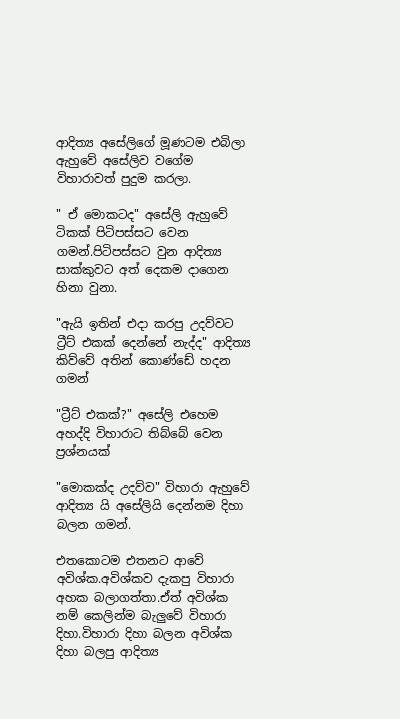ආදිත්‍ය අසේලිගේ මූණටම එබිලා ඇහුවේ අසේලිව වගේම විහාරාවත් පුදුම කරලා.

" ඒ මොකටද" අසේලි ඇහුවේ ටිකක් පිටිපස්සට වෙන ගමන්.පිටිපස්සට වුන ආදිත්‍ය සාක්කුවට අත් දෙකම දාගෙන හිනා වුනා.

"ඇයි ඉතින් එදා කරපු උදව්වට ට්‍රීට් එකක් දෙන්නේ නැද්ද" ආදිත්‍ය කිව්වේ අතින් කොණ්ඩේ හදන ගමන්

"ට්‍රීට් එකක්?" අසේලි එහෙම අහද්දි විහාරාට තිබ්බේ වෙන ප්‍රශ්නයක්

"මොකක්ද උදව්ව" විහාරා ඇහුවේ ආදිත්‍ය යි අසේලියි දෙන්නම දිහා බලන ගමන්.

එතකොටම එතනට ආවේ අවිශ්ක.අවිශ්කව දැකපු විහාරා අහක බලාගත්තා.ඒත් අවිශ්ක නම් කෙලින්ම බැලුවේ විහාරා දිහා.විහාරා දිහා බලන අවිශ්ක දිහා බලපු ආදිත්‍ය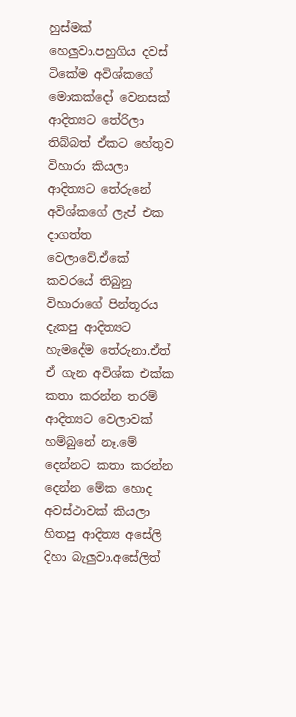හුස්මක් හෙලුවා.පහුගිය දවස් ටිකේම අවිශ්කගේ මොකක්දෝ වෙනසක් ආදිත්‍යට තේරිලා තිබ්බත් ඒකට හේතුව විහාරා කියලා ආදිත්‍යට තේරුනේ අවිශ්කගේ ලැප් එක දාගත්ත වෙලාවේ.ඒකේ කවරයේ තිබුනු විහාරාගේ පින්තූරය දැකපු ආදිත්‍යට හැමදේම තේරුනා.ඒත් ඒ ගැන අවිශ්ක එක්ක කතා කරන්න තරම් ආදිත්‍යට වෙලාවක් හම්බුනේ නෑ.මේ දෙන්නට කතා කරන්න දෙන්න මේක හොද අවස්ථාවක් කියලා හිතපු ආදිත්‍ය අසේලි දිහා බැලුවා.අසේලිත්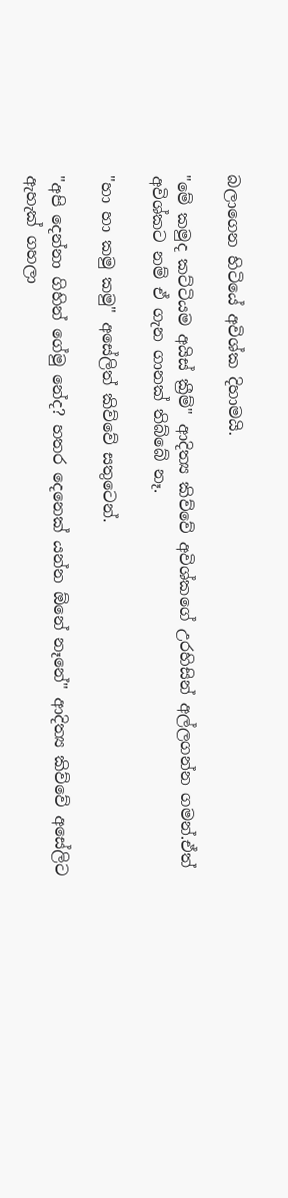බලාගෙන හිටියේ අවිශ්ක දිහාමයි.

"මේ කමුද කට්ටියම අයිස් ක්‍රීම්" ආදිත්‍ය කිව්වේ අවිශ්කගේ උරහිසින් අල්ලගන්න ගමන්.ඒත් අවිශ්කට නම් ඒ ගැන ගානක් තිබ්බේ නෑ.

"හා හා කමු කමු" අසේලිත් කිව්වේ සතුටෙන්.

"අපි දෙන්නා ගිහින් ගේමු නේද? හතර දෙනෙක් යන්න ඕනේ නෑනේ" ආදිත්‍ය කිව්වේ අසේලිට ඇහැක් ගහලා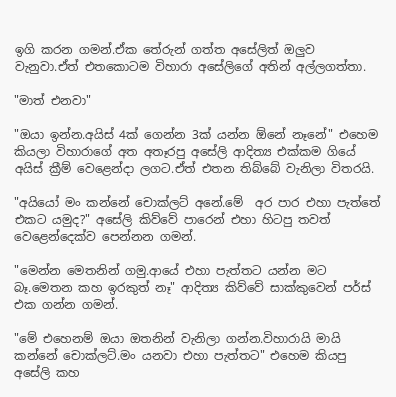ඉගි කරන ගමන්.ඒක තේරුන් ගත්ත අසේලිත් ඔලුව වැනුවා.ඒත් එතකොටම විහාරා අසේලිගේ අතින් අල්ලගත්තා.

"මාත් එනවා"

"ඔයා ඉන්න.අයිස් 4ක් ගෙන්න 3ක් යන්න ඕනේ නෑනේ" එහෙම කියලා විහාරාගේ අත අතෑරපු අසේලි ආදිත්‍ය එක්කම ගියේ අයිස් ක්‍රීම් වෙළෙන්දා ලගට.ඒත් එතන තිබ්බේ වැනිලා විතරයි.

"අයියෝ මං කන්නේ චොක්ලට් අනේ.මේ  අර පාර එහා පැත්තේ එකට යමුද?" අසේලි කිව්වේ පාරෙන් එහා හිටපු තවත් වෙළෙන්දෙක්ව පෙන්නන ගමන්.

"මෙන්න මෙතනින් ගමු.ආයේ එහා පැත්තට යන්න මට බෑ.මෙතන කහ ඉරකුත් නෑ" ආදිත්‍ය කිව්වේ සාක්කුවෙන් පර්ස් එක ගන්න ගමන්.

"මේ එහෙනම් ඔයා ඔතනින් වැනිලා ගන්න.විහාරායි මායි කන්නේ චොක්ලට්.මං යනවා එහා පැත්තට" එහෙම කියපු අසේලි කහ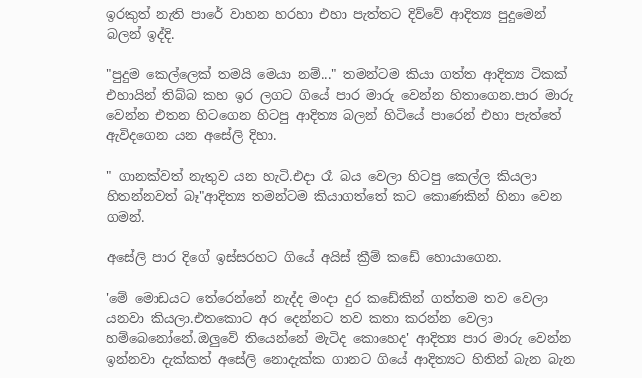ඉරකුත් නැති පාරේ වාහන හරහා එහා පැත්තට දිව්වේ ආදිත්‍ය පුදුමෙන් බලන් ඉද්දි.

"පුදුම කෙල්ලෙක් තමයි මෙයා නම්..." තමන්ටම කියා ගත්ත ආදිත්‍ය ටිකක් එහායින් තිබ්බ කහ ඉර ලගට ගියේ පාර මාරු වෙන්න හිතාගෙන.පාර මාරු වෙන්න එතන හිටගෙන හිටපු ආදිත්‍ය බලන් හිටියේ පාරෙන් එහා පැත්තේ ඇවිදගෙන යන අසේලි දිහා.

" ගානක්වත් නැතුව යන හැටි.එදා රෑ බය වෙලා හිටපු කෙල්ල කියලා හිතන්නවත් බෑ"ආදිත්‍ය තමන්ටම කියාගත්තේ කට කොණකින් හිනා වෙන ගමන්.

අසේලි පාර දිගේ ඉස්සරහට ගියේ අයිස් ක්‍රීම් කඩේ හොයාගෙන.

'මේ මොඩයට තේරෙන්නේ නැද්ද මංදා දුර කඩේකින් ගත්තම තව වෙලා යනවා කියලා.එතකොට අර දෙන්නට තව කතා කරන්න වෙලා හම්බෙනෝනේ.ඔලුවේ තියෙන්නේ මැටිද කොහෙද' ආදිත්‍ය පාර මාරු වෙන්න ඉන්නවා දැක්කත් අසේලි නොදැක්ක ගානට ගියේ ආදිත්‍යට හිතින් බැන බැන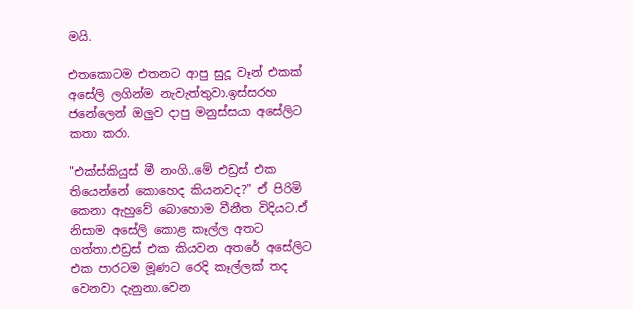මයි.

එතකොටම එතනට ආපු සුදූ වෑන් එකක් අසේලි ලගින්ම නැවැත්තුවා.ඉස්සරහ ජනේලෙන් ඔලුව දාපු මනුස්සයා අසේලිට කතා කරා.

"එක්ස්කියුස් මී නංගි..මේ එඩ්‍රස් එක තියෙන්නේ කොහෙද කියනවද?" ඒ පිරිමි කෙනා ඇහුවේ බොහොම වීනීත විදියට.ඒ නිසාම අසේලි කොළ කෑල්ල අතට ගත්තා.එඩ්‍රස් එක කියවන අතරේ අසේලිට එක පාරටම මූණට රෙදි කෑල්ලක් තද වෙනවා දැනුනා.වෙන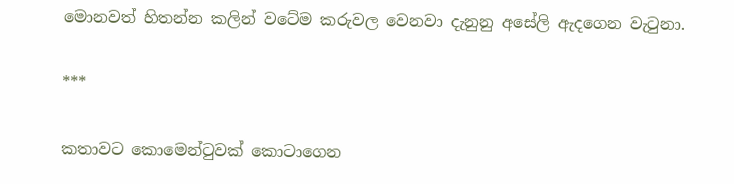මොනවත් හිතන්න කලින් වටේම කරුවල වෙනවා දැනුනු අසේලි ඇදගෙන වැටුනා.

***

කතාවට කොමෙන්ටුවක් කොටාගෙන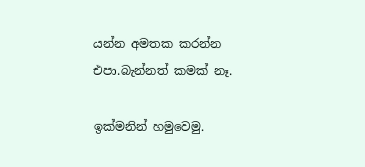යන්න අමතක කරන්න එපා.බැන්නත් කමක් නෑ.

ඉක්මනින් හමුවෙමු.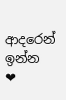ආදරෙන් ඉන්න ❤